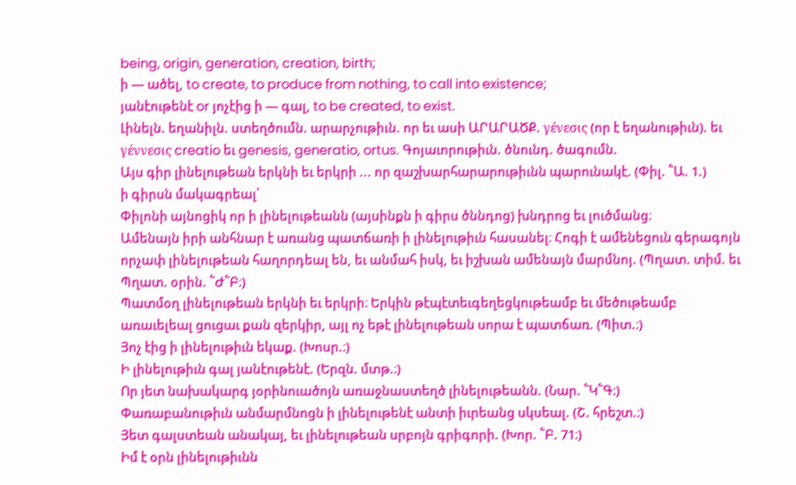being, origin, generation, creation, birth;
ի — ածել, to create, to produce from nothing, to call into existence;
յանէութենէ or յոչէից ի — գալ, to be created, to exist.
Լինելն. եղանիլն. ստեղծումն. արարչութիւն. որ եւ ասի ԱՐԱՐԱԾՔ. γένεσις (որ է եղանութիւն). եւ γέννεσις creatio եւ genesis, generatio, ortus. Գոյաւորութիւն. ծնունդ. ծագումն.
Այս գիր լինելութեան երկնի եւ երկրի ... որ զաշխարհարարութիւնն պարունակէ. (Փիլ. ՟Ա. 1.)
ի գիրսն մակագրեալ՝
Փիլոնի այնոցիկ որ ի լինելութեանն (այսինքն ի գիրս ծննդոց) խնդրոց եւ լուծմանց։
Ամենայն իրի անհնար է առանց պատճառի ի լինելութիւն հասանել։ Հոգի է ամենեցուն գերագոյն որչափ լինելութեան հաղորդեալ են, եւ անմահ իսկ, եւ իշխան ամենայն մարմնոյ. (Պղատ. տիմ. եւ Պղատ. օրին. ՟Ժ՟Բ։)
Պատմօղ լինելութեան երկնի եւ երկրի։ Երկին թէպէտեւգեղեցկութեամբ եւ մեծութեամբ առաւելեալ ցուցաւ քան զերկիր, այլ ոչ եթէ լինելութեան սորա է պատճառ. (Պիտ.։)
Յոչ էից ի լինելութիւն եկաք. (Խոսր.։)
Ի լինելութիւն գալ յանէութենէ. (Երզն. մտթ.։)
Որ յետ նախակարգ յօրինուածոյն առաջնաստեղծ լինելութեանն. (Նար. ՟Կ՟Գ։)
Փառաբանութիւն անմարմնոցն ի լինելութենէ անտի իւրեանց սկսեալ. (Շ. հրեշտ.։)
Յետ գալստեան անակայ, եւ լինելութեան սրբոյն գրիգորի. (Խոր. ՟Բ. 71։)
Իմ է օրն լինելութիւնն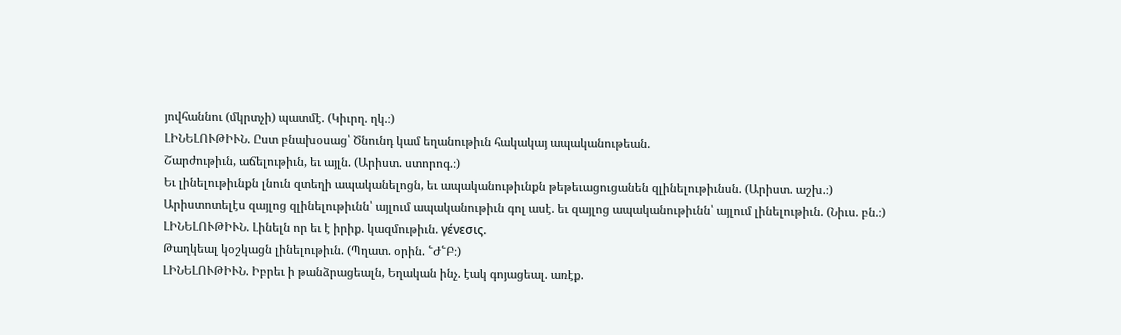յովհաննու (մկրտչի) պատմէ. (Կիւրղ. ղկ.։)
ԼԻՆԵԼՈՒԹԻՒՆ. Ըստ բնախօսաց՝ Ծնունդ կամ եղանութիւն հակակայ ապականութեան.
Շարժութիւն, աճելութիւն, եւ այլն. (Արիստ. ստորոգ.։)
Եւ լինելութիւնքն լնուն զտեղի ապականելոցն, եւ ապականութիւնքն թեթեւացուցանեն զլինելութիւնսն. (Արիստ. աշխ.։)
Արիստոտելէս զայլոց զլինելութիւնն՝ այլում ապականութիւն գոլ ասէ. եւ զայլոց ապականութիւնն՝ այլում լինելութիւն. (Նիւս. բն.։)
ԼԻՆԵԼՈՒԹԻՒՆ. Լինելն որ եւ է իրիք. կազմութիւն. γένεσις.
Թաղկեալ կօշկացն լինելութիւն. (Պղատ. օրին. ՟Ժ՟Բ։)
ԼԻՆԵԼՈՒԹԻՒՆ. Իբրեւ ի թանձրացեալն, Եղական ինչ. էակ գոյացեալ. առէք.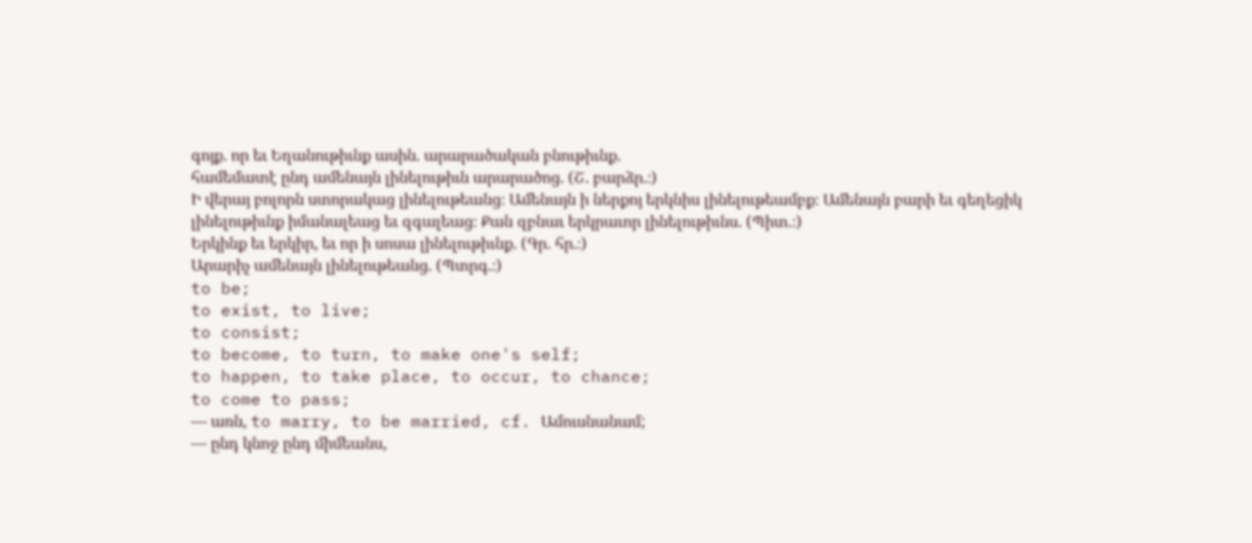գոյք. որ եւ Եղանութիւնք ասին. արարածական բնութիւնք.
համեմատէ ընդ ամենայն լինելութիւն արարածոց. (Շ. բարձր.։)
Ի վերայ բոլորն ստորակաց լինելութեանց։ Ամենայն ի ներքոյ երկնիս լինելութեամբք։ Ամենայն բարի եւ գեղեցիկ լինելութիւնք իմանալեաց եւ զգալեաց։ Քան զբնաւ երկրաւոր լինելութիւնս. (Պիտ.։)
Երկինք եւ երկիր, եւ որ ի սոսա լինելութիւնք. (Գր. հր.։)
Արարիչ ամենայն լինելութեանց. (Պտրգ.։)
to be;
to exist, to live;
to consist;
to become, to turn, to make one's self;
to happen, to take place, to occur, to chance;
to come to pass;
— առն, to marry, to be married, cf. Ամուսնանամ;
— ընդ կնոջ ընդ միմեանս,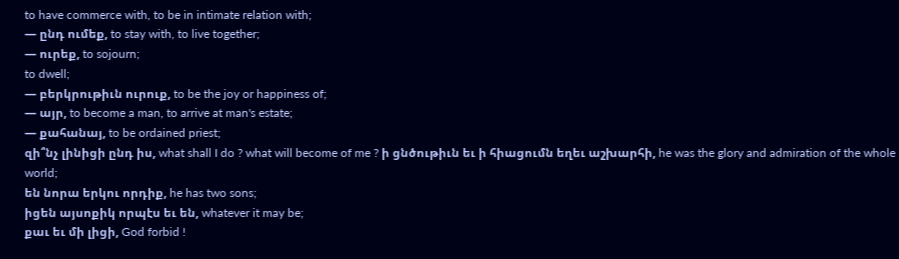to have commerce with, to be in intimate relation with;
— ընդ ումեք, to stay with, to live together;
— ուրեք, to sojourn;
to dwell;
— բերկրութիւն ուրուք, to be the joy or happiness of;
— այր, to become a man, to arrive at man's estate;
— քահանայ, to be ordained priest;
զի՞նչ լինիցի ընդ իս, what shall I do ? what will become of me ? ի ցնծութիւն եւ ի հիացումն եղեւ աշխարհի, he was the glory and admiration of the whole world;
են նորա երկու որդիք, he has two sons;
իցեն այսոքիկ որպէս եւ են, whatever it may be;
քաւ եւ մի լիցի, God forbid !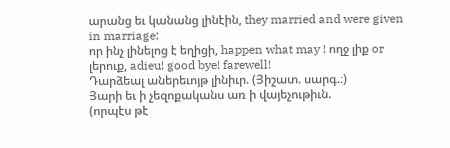արանց եւ կանանց լինէին, they married and were given in marriage;
որ ինչ լինելոց է եղիցի, happen what may ! ողջ լիք or լերուք, adieu! good bye! farewell!
Դարձեալ աներեւոյթ լինիւր. (Յիշատ. սարգ.։)
Յարի եւ ի չեզոքականս առ ի վայեչութիւն.
(որպէս թէ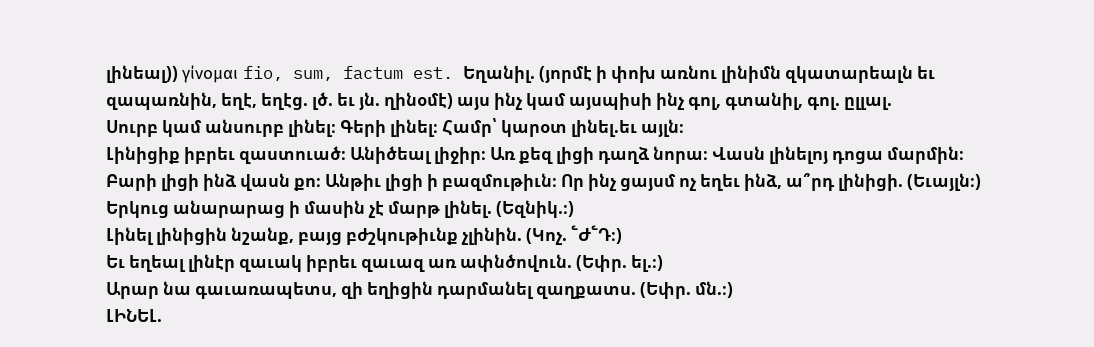լինեալ)) γίνομαι fio, sum, factum est. Եղանիլ. (յորմէ ի փոխ առնու լինիմն զկատարեալն եւ զապառնին, եղէ, եղէց. լծ. եւ յն. ղինօմէ) այս ինչ կամ այսպիսի ինչ գոլ, գտանիլ, գոլ. ըլլալ.
Սուրբ կամ անսուրբ լինել։ Գերի լինել։ Համր՝ կարօտ լինել.եւ այլն։
Լինիցիք իբրեւ զաստուած։ Անիծեալ լիջիր։ Առ քեզ լիցի դաղձ նորա։ Վասն լինելոյ դոցա մարմին։ Բարի լիցի ինձ վասն քո։ Անթիւ լիցի ի բազմութիւն։ Որ ինչ ցայսմ ոչ եղեւ ինձ, ա՞րդ լինիցի. (Եւայլն։)
Երկուց անարարաց ի մասին չէ մարթ լինել. (Եզնիկ.։)
Լինել լինիցին նշանք, բայց բժշկութիւնք չլինին. (Կոչ. ՟Ժ՟Դ։)
Եւ եղեալ լինէր զաւակ իբրեւ զաւազ առ ափնծովուն. (Եփր. ել.։)
Արար նա գաւառապետս, զի եղիցին դարմանել զաղքատս. (Եփր. մն.։)
ԼԻՆԵԼ.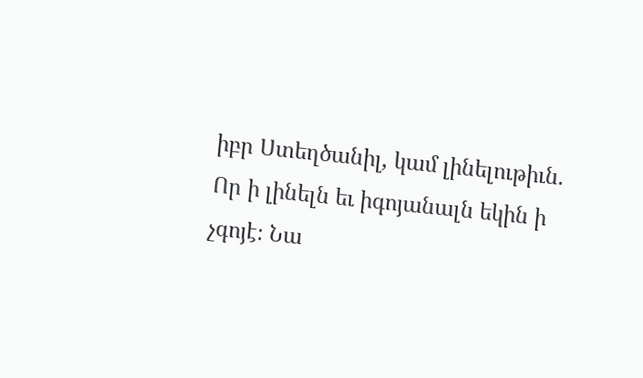իբր Ստեղծանիլ, կամ լինելութիւն.
Որ ի լինելն եւ իգոյանալն եկին ի չգոյէ։ Նա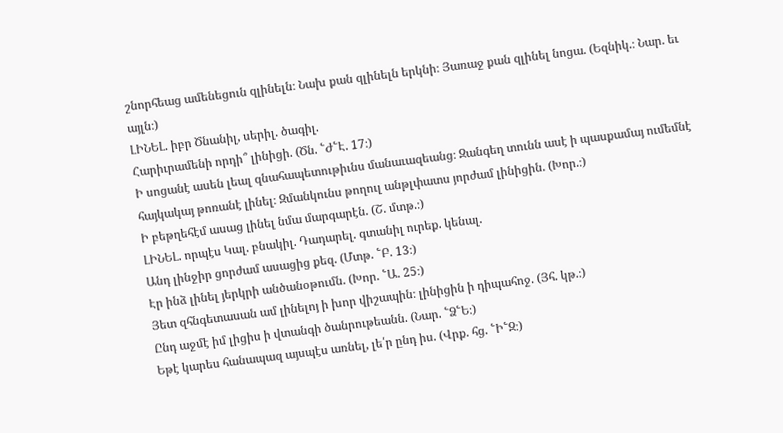շնորհեաց ամենեցուն զլինելն։ Նախ քան զլինելն երկնի։ Յառաջ քան զլինել նոցա. (Եզնիկ.։ Նար. եւ այլն։)
ԼԻՆԵԼ. իբր Ծնանիլ, սերիլ. ծագիլ.
Հարիւրամենի որդի՞ լինիցի. (Ծն. ՟Ժ՟Է. 17։)
Ի սոցանէ ասեն լեալ զնահապետութիւնս մանաւազեանց։ Զանգեղ տունն ասէ ի պասքամայ ումեմնէ հայկակայ թոռանէ լինել։ Զմանկունս թողուլ անթլփատս յորժամ լինիցին. (Խոր.։)
Ի բեթղեհէմ ասաց լինել նմա մարգարէն. (Շ. մտթ.։)
ԼԻՆԵԼ. որպէս Կալ. բնակիլ. Դադարել. գտանիլ ուրեք. կենալ.
Անդ լինջիր ցորժամ ասացից քեզ. (Մտթ. ՟Բ. 13։)
Էր ինձ լինել յերկրի անծանօթումն. (Խոր. ՟Ա. 25։)
Յետ զհնգետասան ամ լինելոյ ի խոր վիշապին։ լինիցին ի դիպահոջ. (Յհ. կթ.։)
Ընդ աջմէ իմ լիցիս ի վտանգի ծանրութեանն. (Նար. ՟Ձ՟Ե։)
Եթէ կարես հանապազ այսպէս առնել, լե՛ր ընդ իս. (Վրք. հց. ՟Ի՟Զ։)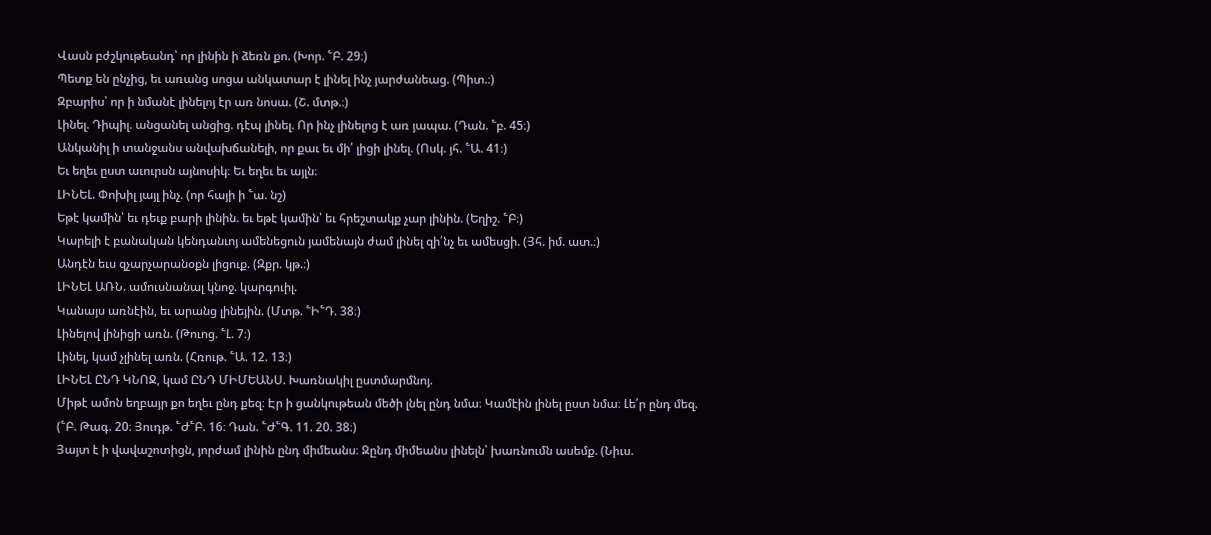Վասն բժշկութեանդ՝ որ լինին ի ձեռն քո. (Խոր. ՟Բ. 29։)
Պետք են ընչից, եւ առանց սոցա անկատար է լինել ինչ յարժանեաց. (Պիտ.։)
Զբարիս՝ որ ի նմանէ լինելոյ էր առ նոսա. (Շ. մտթ.։)
Լինել. Դիպիլ. անցանել անցից. դէպ լինել. Որ ինչ լինելոց է առ յապա. (Դան. ՟բ. 45։)
Անկանիլ ի տանջանս անվախճանելի, որ քաւ եւ մի՛ լիցի լինել. (Ոսկ. յհ. ՟Ա. 41։)
Եւ եղեւ ըստ աւուրսն այնոսիկ։ Եւ եղեւ եւ այլն։
ԼԻՆԵԼ. Փոխիլ յայլ ինչ. (որ հայի ի ՟ա. նշ)
Եթէ կամին՝ եւ դեւք բարի լինին. եւ եթէ կամին՝ եւ հրեշտակք չար լինին. (Եղիշ. ՟Բ։)
Կարելի է բանական կենդանւոյ ամենեցուն յամենայն ժամ լինել զի՛նչ եւ ամեսցի. (Յհ. իմ. ատ.։)
Անդէն եւս զչարչարանօքն լիցուք. (Զքր. կթ.։)
ԼԻՆԵԼ ԱՌՆ. ամուսնանալ կնոջ. կարգուիլ.
Կանայս առնէին, եւ արանց լինեյին. (Մտթ. ՟Ի՟Դ. 38։)
Լինելով լինիցի առն. (Թուոց. ՟Լ. 7։)
Լինել, կամ չլինել առն. (Հռութ. ՟Ա. 12. 13։)
ԼԻՆԵԼ ԸՆԴ ԿՆՈՋ, կամ ԸՆԴ ՄԻՄԵԱՆՍ. Խառնակիլ ըստմարմնոյ.
Միթէ ամոն եղբայր քո եղեւ ընդ քեզ։ Էր ի ցանկութեան մեծի լնել ընդ նմա։ Կամէին լինել ըստ նմա։ Լե՛ր ընդ մեզ. (՟Բ. Թագ. 20։ Յուդթ. ՟Ժ՟Բ. 16։ Դան. ՟Ժ՟Գ. 11. 20. 38։)
Յայտ է ի վավաշոտիցն, յորժամ լինին ընդ միմեանս։ Զընդ միմեանս լինելն՝ խառնումն ասեմք. (Նիւս.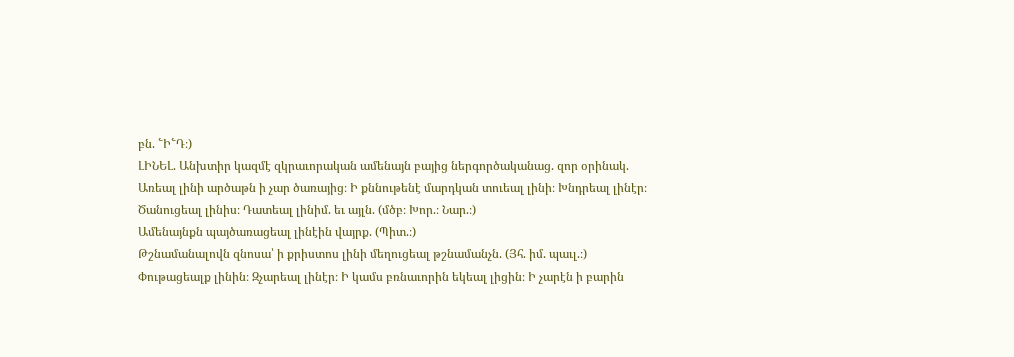բն. ՟Ի՟Դ։)
ԼԻՆԵԼ. Անխտիր կազմէ զկրաւորական ամենայն բայից ներգործականաց. զոր օրինակ.
Առեալ լինի արծաթն ի չար ծառայից։ Ի քննութենէ մարդկան տուեալ լինի։ Խնդրեալ լինէր։ Ծանուցեալ լինիս։ Դատեալ լինիմ. եւ այլն. (մծբ։ Խոր.։ Նար.։)
Ամենայնքն պայծառացեալ լինէին վայրք. (Պիտ.։)
Թշնամանալովն զնոսա՝ ի քրիստոս լինի մեղուցեալ թշնամանչն. (Յհ. իմ. պաւլ.։)
Փութացեալք լինին։ Զչարեալ լինէր։ Ի կամս բռնաւորին եկեալ լիցին։ Ի չարէն ի բարին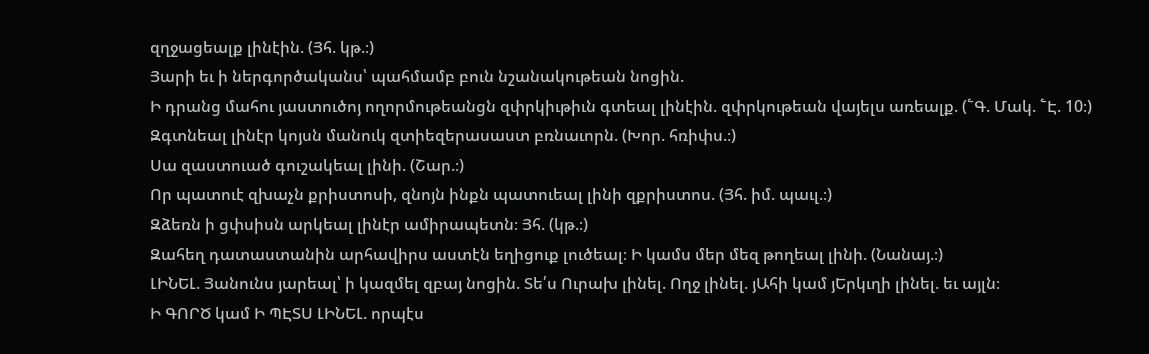զղջացեալք լինէին. (Յհ. կթ.։)
Յարի եւ ի ներգործականս՝ պահմամբ բուն նշանակութեան նոցին.
Ի դրանց մահու յաստուծոյ ողորմութեանցն զփրկիւթիւն գտեալ լինէին. զփրկութեան վայելս առեալք. (՟Գ. Մակ. ՟Է. 10։)
Զգտնեալ լինէր կոյսն մանուկ զտիեզերասաստ բռնաւորն. (Խոր. հռիփս.։)
Սա զաստուած գուշակեալ լինի. (Շար.։)
Որ պատուէ զխաչն քրիստոսի, զնոյն ինքն պատուեալ լինի զքրիստոս. (Յհ. իմ. պաւլ.։)
Զձեռն ի ցփսիսն արկեալ լինէր ամիրապետն։ Յհ. (կթ.։)
Զահեղ դատաստանին արհավիրս աստէն եղիցուք լուծեալ։ Ի կամս մեր մեզ թողեալ լինի. (Նանայ.։)
ԼԻՆԵԼ. Յանունս յարեալ՝ ի կազմել զբայ նոցին. Տե՛ս Ուրախ լինել. Ողջ լինել. յԱհի կամ յԵրկւղի լինել. եւ այլն։
Ի ԳՈՐԾ կամ Ի ՊԷՏՍ ԼԻՆԵԼ. որպէս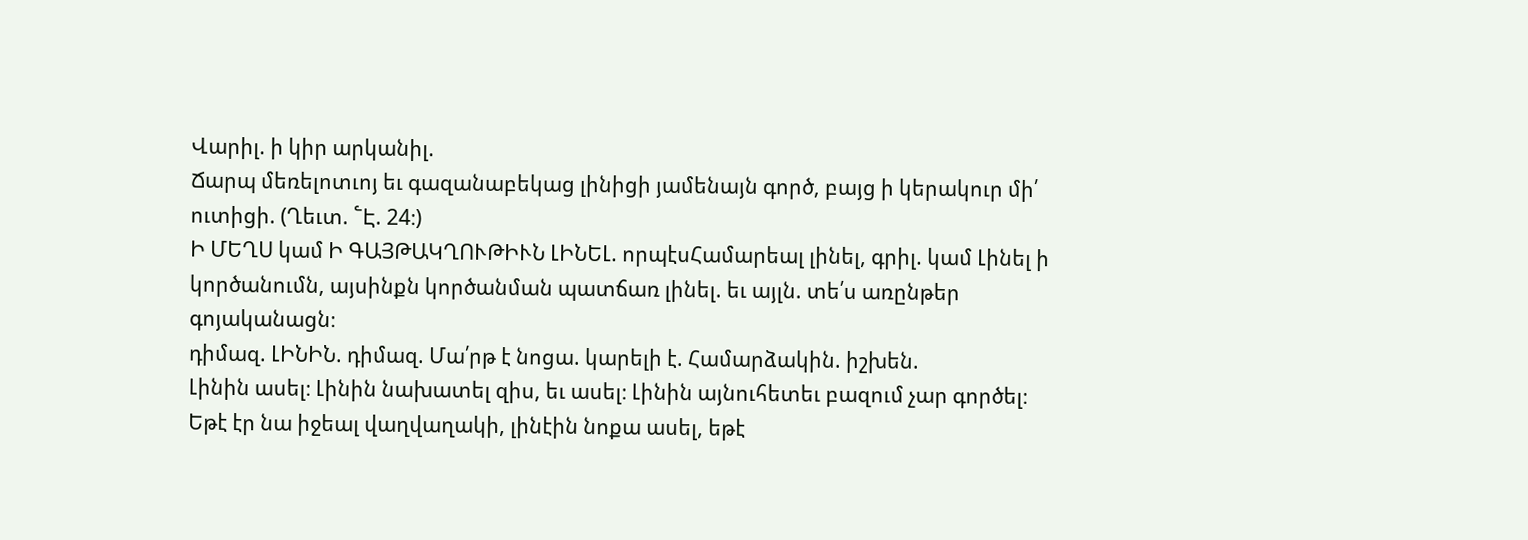Վարիլ. ի կիր արկանիլ.
Ճարպ մեռելոտւոյ եւ գազանաբեկաց լինիցի յամենայն գործ, բայց ի կերակուր մի՛ ուտիցի. (Ղեւտ. ՟Է. 24։)
Ի ՄԵՂՍ կամ Ի ԳԱՅԹԱԿՂՈՒԹԻՒՆ ԼԻՆԵԼ. որպէսՀամարեալ լինել, գրիլ. կամ Լինել ի կործանումն, այսինքն կործանման պատճառ լինել. եւ այլն. տե՛ս առընթեր գոյականացն։
դիմազ. ԼԻՆԻՆ. դիմազ. Մա՛րթ է նոցա. կարելի է. Համարձակին. իշխեն.
Լինին ասել։ Լինին նախատել զիս, եւ ասել։ Լինին այնուհետեւ բազում չար գործել։ Եթէ էր նա իջեալ վաղվաղակի, լինէին նոքա ասել, եթէ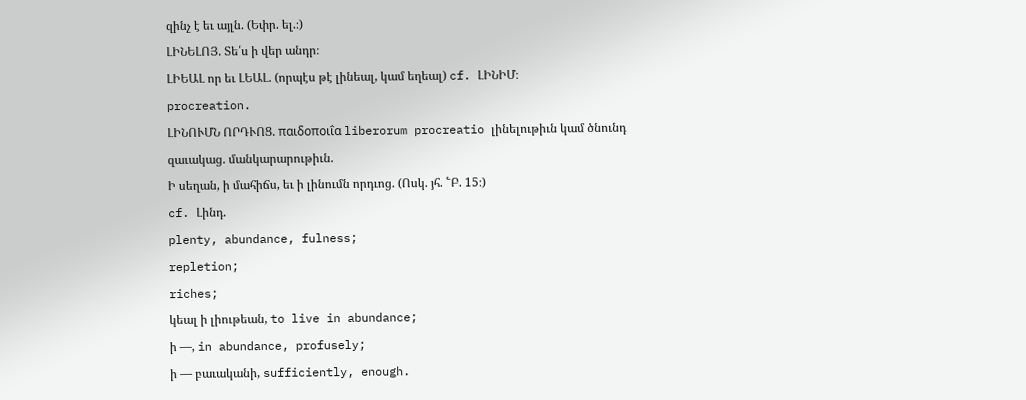զինչ է եւ այլն. (Եփր. ել.։)
ԼԻՆԵԼՈՅ. Տե՛ս ի վեր անդր։
ԼԻԵԱԼ որ եւ ԼԵԱԼ. (որպէս թէ լինեալ, կամ եղեալ) cf. ԼԻՆԻՄ։
procreation.
ԼԻՆՈՒՄՆ ՈՐԴՒՈՑ. παιδοποιΐα liberorum procreatio լինելութիւն կամ ծնունդ զաւակաց. մանկարարութիւն.
Ի սեղան, ի մահիճս, եւ ի լինումն որդւոց. (Ոսկ. յհ. ՟Բ. 15։)
cf. Լինդ.
plenty, abundance, fulness;
repletion;
riches;
կեալ ի լիութեան, to live in abundance;
ի —, in abundance, profusely;
ի — բաւականի, sufficiently, enough.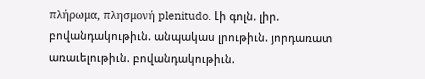πλήρωμα, πλησμονή plenitudo. Լի գոլն. լիր. բովանդակութիւն. անպակաս լրութիւն. յորդառատ առաւելութիւն. բովանդակութիւն.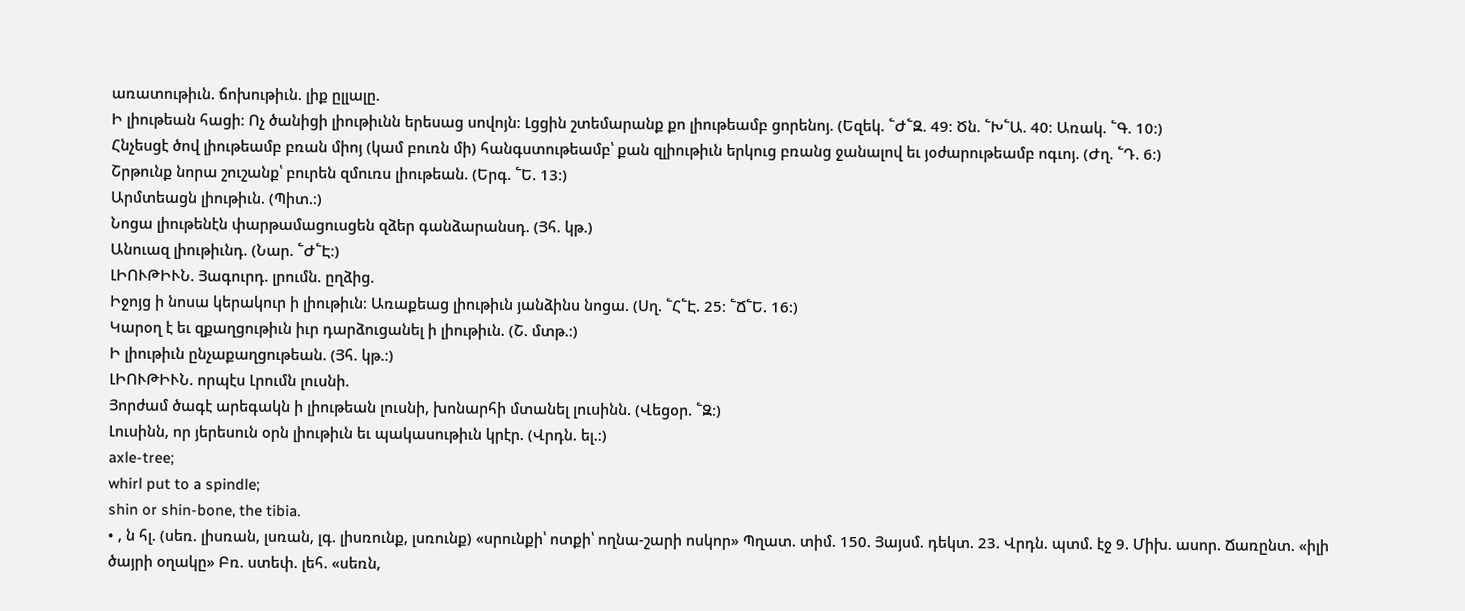առատութիւն. ճոխութիւն. լիք ըլլալը.
Ի լիութեան հացի։ Ոչ ծանիցի լիութիւնն երեսաց սովոյն։ Լցցին շտեմարանք քո լիութեամբ ցորենոյ. (Եզեկ. ՟Ժ՟Զ. 49։ Ծն. ՟Խ՟Ա. 40։ Առակ. ՟Գ. 10։)
Հնչեսցէ ծով լիութեամբ բռան միոյ (կամ բուռն մի) հանգստութեամբ՝ քան զլիութիւն երկուց բռանց ջանալով եւ յօժարութեամբ ոգւոյ. (Ժղ. ՟Դ. 6։)
Շրթունք նորա շուշանք՝ բուրեն զմուռս լիութեան. (Երգ. ՟Ե. 13։)
Արմտեացն լիութիւն. (Պիտ.։)
Նոցա լիութենէն փարթամացուսցեն զձեր գանձարանսդ. (Յհ. կթ.)
Անուազ լիութիւնդ. (Նար. ՟Ժ՟Է։)
ԼԻՈՒԹԻՒՆ. Յագուրդ. լրումն. ըղձից.
Իջոյց ի նոսա կերակուր ի լիութիւն։ Առաքեաց լիութիւն յանձինս նոցա. (Սղ. ՟Հ՟Է. 25։ ՟Ճ՟Ե. 16։)
Կարօղ է եւ զքաղցութիւն իւր դարձուցանել ի լիութիւն. (Շ. մտթ.։)
Ի լիութիւն ընչաքաղցութեան. (Յհ. կթ.։)
ԼԻՈՒԹԻՒՆ. որպէս Լրումն լուսնի.
Յորժամ ծագէ արեգակն ի լիութեան լուսնի, խոնարհի մտանել լուսինն. (Վեցօր. ՟Զ։)
Լուսինն, որ յերեսուն օրն լիութիւն եւ պակասութիւն կրէր. (Վրդն. ել.։)
axle-tree;
whirl put to a spindle;
shin or shin-bone, the tibia.
• , ն հլ. (սեռ. լիսռան, լսռան, լգ. լիսռունք, լսռունք) «սրունքի՝ ոտքի՝ ողնա-շարի ոսկոր» Պղատ. տիմ. 150. Յայսմ. դեկտ. 23. Վրդն. պտմ. էջ 9. Միխ. ասոր. Ճառընտ. «իլի ծայրի օղակը» Բռ. ստեփ. լեհ. «սեռն,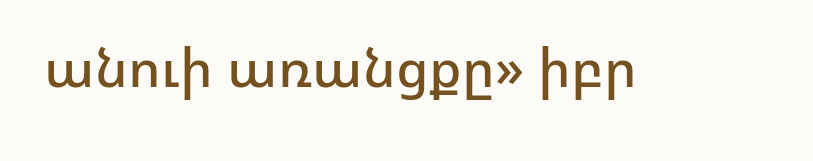անուի առանցքը» իբր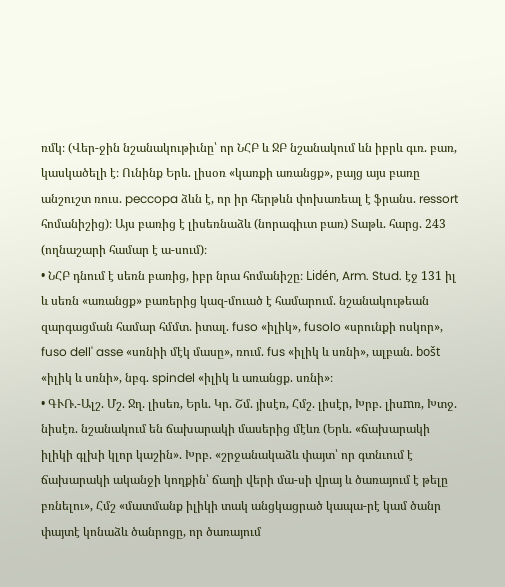ռմկ։ (Վեր-ջին նշանակութիւնը՝ որ ՆՀԲ և ՋԲ նշանակում ևն իբրև գւռ. բառ, կասկածելի է։ Ունինք Երև. լիսօռ «կառքի առանցք», բայց այս բառը անշուշտ ռուս. peccopa ձևն է, որ իր հերթևն փոխառեալ է ֆրանս. ressort հոմանիշից)։ Այս բառից է լիսեռնաձև (նորագիւտ բառ) Տաթև. հարց. 243 (ողնաշարի համար է ա-սում)։
• ՆՀԲ դնում է սեռն բառից, իբր նրա հոմանիշը։ Lidén, Arm. Stud. էջ 131 իլ և սեռն «առանցք» բառերից կազ-մուած է համարում. նշանակութեան զարգացման համար հմմտ. իտալ. fuso «իլիկ», fusolo «սրունքի ոսկոր», fuso dell' asse «սռնիի մէկ մասը», ռում. fus «իլիկ և սռնի», ալբան. bošt «իլիկ և սռնի», նբգ. spindel «իլիկ և առանցք. սռնի»։
• ԳՒՌ.-Ալշ. Մշ. Ջղ. լիսեռ, Երև. Կր. Շմ. յիսէռ, Հմշ. լիսէր, Խրբ. լիսmռ, Խտջ. նիսէռ. նշանակում են ճախարակի մասերից մէևռ (Երև. «ճախարակի իլիկի գլխի կլոր կաշին». Խրբ. «շրջանակաձև փայտ՝ որ գտնւում է ճախարակի ականջի կողքին՝ ճաղի վերի մա-սի վրայ և ծառայում է թելը բռնելու», Հմշ «մատմանք իլիկի տակ անցկացրած կապա-րէ կամ ծանր փայտէ կոնաձև ծանրոցը, որ ծառայում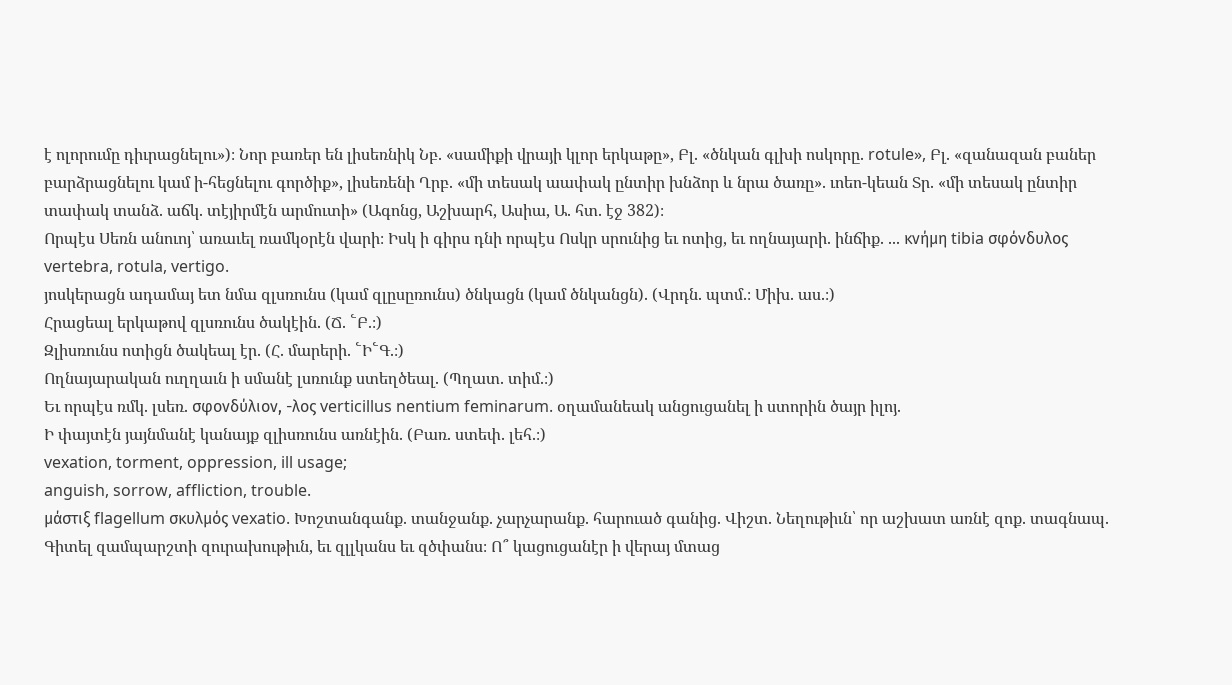է ոլորումը դիւրացնելու»)։ Նոր բառեր են լիսեռնիկ Նբ. «սամիքի վրայի կլոր երկաթը», Բլ. «ծնկան գլխի ոսկորը. rotule», Բլ. «զանազան բաներ բարձրացնելու կամ ի-հեցնելու գործիք», լիսեռենի Ղրբ. «մի տեսակ աափակ ընտիր խնձոր և նրա ծառը». ւոեո-կեան Տր. «մի տեսակ ընտիր տափակ տանձ. աճկ. տէյիրմէն արմուտի» (Ագոնց, Աշխարհ, Ասիա, Ա. հտ. էջ 382)։
Որպէս Սեռն անուոյ՝ առաւել ռամկօրէն վարի։ Իսկ ի գիրս դնի որպէս Ոսկր սրունից եւ ոտից, եւ ողնայարի. ինճիք. ... κνήμη tibia σφόνδυλος vertebra, rotula, vertigo.
յոսկերացն ադամայ ետ նմա զլսռունս (կամ զլըսըռունս) ծնկացն (կամ ծնկանցն). (Վրդն. պտմ.։ Միխ. աս.։)
Հրացեալ երկաթով զլսռունս ծակէին. (Ճ. ՟Բ.։)
Զլիսռունս ոտիցն ծակեալ էր. (Հ. մարերի. ՟Ի՟Գ.։)
Ողնայարական ուղղաւն ի սմանէ լսռունք ստեղծեալ. (Պղատ. տիմ.։)
Եւ որպէս ռմկ. լսեռ. σφονδύλιον, -λος verticillus nentium feminarum. օղամանեակ անցուցանել ի ստորին ծայր իլոյ.
Ի փայտէն յայնմանէ կանայք զլիսռունս առնէին. (Բառ. ստեփ. լեհ.։)
vexation, torment, oppression, ill usage;
anguish, sorrow, affliction, trouble.
μάστιξ flagellum σκυλμός vexatio. Խոշտանգանք. տանջանք. չարչարանք. հարուած գանից. Վիշտ. Նեղութիւն՝ որ աշխատ առնէ զոք. տագնապ.
Գիտել զամպարշտի զուրախութիւն, եւ զլլկանս եւ զծփանս։ Ո՞ կացուցանէր ի վերայ մտաց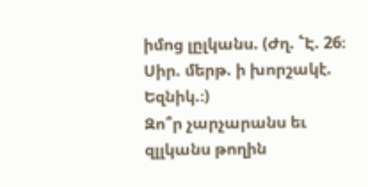իմոց լըլկանս. (Ժղ. ՟Է. 26։ Սիր. մերթ. ի խորշակէ. Եզնիկ.։)
Զո՞ր չարչարանս եւ զլլկանս թողին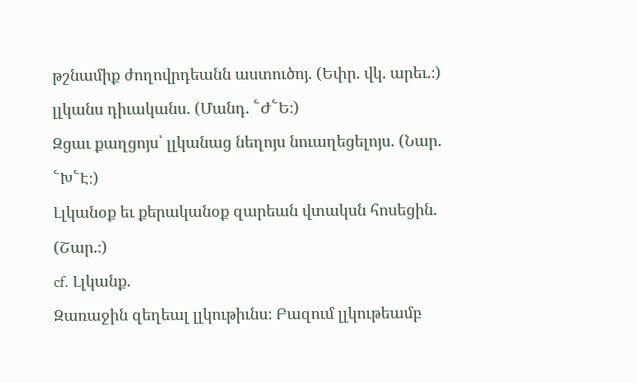թշնամիք ժողովրդեանն աստուծոյ. (Եփր. վկ. արեւ.։)
լլկանս դիւականս. (Մանդ. ՟Ժ՟Ե։)
Զցաւ քաղցոյս՝ լլկանաց նեղոյս նուաղեցելոյս. (Նար. ՟Խ՟Է։)
Լլկանօք եւ քերականօք զարեան վտակսն հոսեցին. (Շար.։)
cf. Լլկանք.
Զառաջին զեղեալ լլկութիւնս։ Բազում լլկութեամբ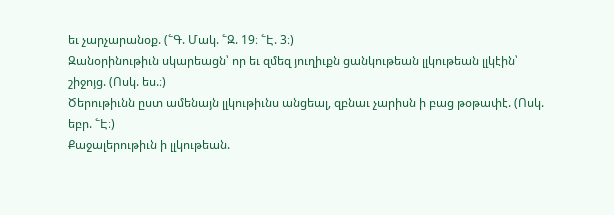եւ չարչարանօք. (՟Գ. Մակ. ՟Զ. 19։ ՟Է. 3։)
Զանօրինութիւն սկարեացն՝ որ եւ զմեզ յուղիւքն ցանկութեան լլկութեան լլկէին՝ շիջոյց. (Ոսկ. ես.։)
Ծերութիւնն ըստ ամենայն լլկութիւնս անցեալ, զբնաւ չարիսն ի բաց թօթափէ. (Ոսկ. եբր. ՟Է։)
Քաջալերութիւն ի լլկութեան.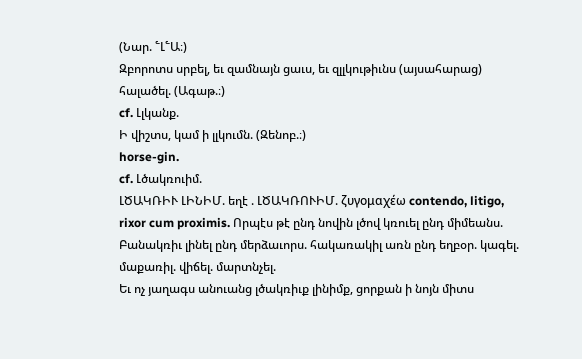(Նար. ՟Լ՟Ա։)
Զբորոտս սրբել, եւ զամնայն ցաւս, եւ զլլկութիւնս (այսահարաց) հալածել. (Ագաթ.։)
cf. Լլկանք.
Ի վիշտս, կամ ի լլկումն. (Զենոբ.։)
horse-gin.
cf. Լծակռուիմ.
ԼԾԱԿՌԻՒ ԼԻՆԻՄ. եղէ . ԼԾԱԿՌՈՒԻՄ. ζυγομαχέω contendo, litigo, rixor cum proximis. Որպէս թէ ընդ նովին լծով կռուել ընդ միմեանս. Բանակռիւ լինել ընդ մերձաւորս. հակառակիլ առն ընդ եղբօր. կագել. մաքառիլ. վիճել. մարտնչել.
Եւ ոչ յաղագս անուանց լծակռիւք լինիմք, ցորքան ի նոյն միտս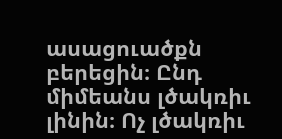ասացուածքն բերեցին։ Ընդ միմեանս լծակռիւ լինին։ Ոչ լծակռիւ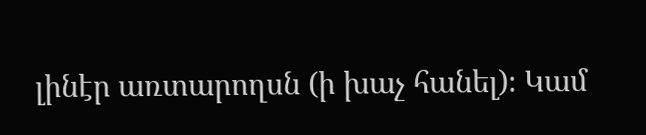լինէր առտարողսն (ի խաչ հանել)։ Կամ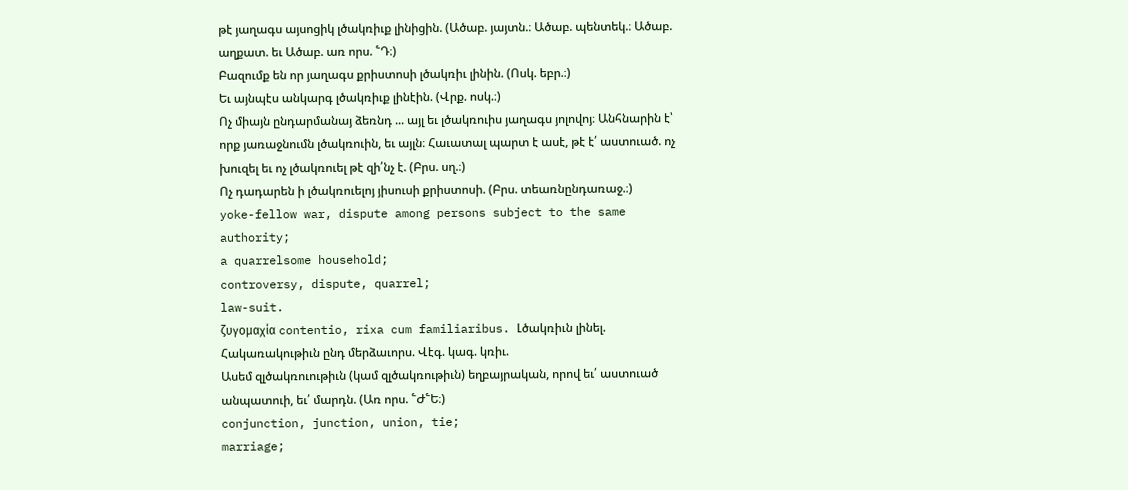թէ յաղագս այսոցիկ լծակռիւք լինիցին. (Ածաբ. յայտն.։ Ածաբ. պենտեկ.։ Ածաբ. աղքատ. եւ Ածաբ. առ որս. ՟Դ։)
Բազումք են որ յաղագս քրիստոսի լծակռիւ լինին. (Ոսկ. եբր.։)
Եւ այնպէս անկարգ լծակռիւք լինէին. (Վրք. ոսկ.։)
Ոչ միայն ընդարմանայ ձեռնդ ... այլ եւ լծակռուիս յաղագս յոլովոյ։ Անհնարին է՝ որք յառաջնումն լծակռուին, եւ այլն։ Հաւատալ պարտ է ասէ, թէ է՛ աստուած. ոչ խուզել եւ ոչ լծակռուել թէ զի՛նչ է. (Բրս. սղ.։)
Ոչ դադարեն ի լծակռուելոյ յիսուսի քրիստոսի. (Բրս. տեառնընդառաջ.։)
yoke-fellow war, dispute among persons subject to the same authority;
a quarrelsome household;
controversy, dispute, quarrel;
law-suit.
ζυγομαχία contentio, rixa cum familiaribus. Լծակռիւն լինել. Հակառակութիւն ընդ մերձաւորս. Վէգ. կագ. կռիւ.
Ասեմ զլծակռուութիւն (կամ զլծակռութիւն) եղբայրական, որով եւ՛ աստուած անպատուի, եւ՛ մարդն. (Առ որս. ՟Ժ՟Ե։)
conjunction, junction, union, tie;
marriage;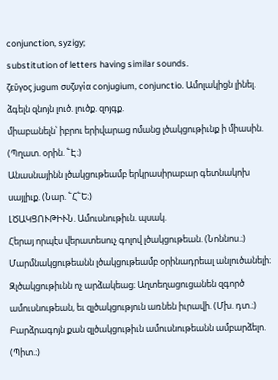conjunction, syzigy;
substitution of letters having similar sounds.
ζεῦγος jugum συζυγία conjugium, conjunctio. Ամոլակիցն լինել. ձգելն զնոյն լուծ. լուծք. զոյգք.
միաբանելն՝ իբրու երիվարաց ոմանց լծակցութիւնք ի միասին. (Պղատ. օրին. ՟Է։)
Անասնայինն լծակցութեամբ երկրասիրաբար գետնակոխ սայլիւք. (Նար. ՟Հ՟Ե։)
ԼԾԱԿՑՈՒԹԻՒՆ. Ամուսնութիւն. պսակ.
Հերայ որպէս վերատեսուչ գոլով լծակցութեան. (Նոննոս.։)
Մարմնակցութեանն լծակցութեամբ օրինադրեալ անլուծանելի։ Զլծակցութիւնն ոչ արձակեաց։ Աղտեղացուցանեն զգործ ամուսնութեան, եւ զլծակցություն առնեն իւրավի. (Մխ. դտ.։)
Բարձրագոյն քան զլծակցութիւն ամուսնութեանն ամբարձելո. (Պիտ.։)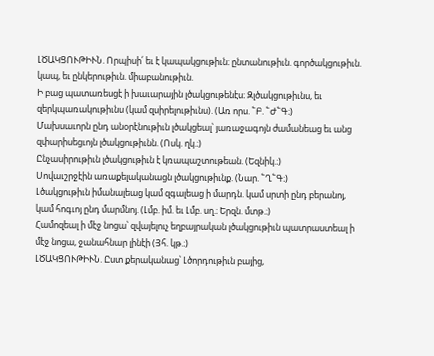ԼԾԱԿՑՈՒԹԻՒՆ. Որպիսի՛ եւ է կապակցութիւն։ ընտանութիւն. գործակցութիւն. կապ, եւ ընկերութիւն. միաբանութիւն.
Ի բաց պատառեսցէ ի խաւարային լծակցութենէս։ Զլծակցութիւնս, եւ զերկպառակութիւնս (կամ զսիրելութիւնս). (Առ որս. ՟Բ. ՟Ժ՟Գ։)
Մախսաւորն ընդ անօրէնութիւն լծակցեալ՝ յառաջագոյն ժամանեաց եւ անց զփարիսեցւոյն լծակցութիւնն. (Ոսկ. ղկ.։)
Ընչասիրութիւն լծակցութիւն է կռապաշտութեան. (Եզնիկ.։)
Սովաւշրջէին առաքելականացն լծակցութիւնք. (Նար. ՟Ղ՟Գ։)
Լծակցութիւն իմանալեաց կամ զգալեաց ի մարդն. կամ սրտի ընդ բերանոյ, կամ հոգւոյ ընդ մարմնոյ. (Լմբ. իմ. եւ Լմբ. սղ.։ Երզն. մտթ.։)
Համոզեալ ի մէջ նոցա՝ զվայելուչ եղբայրական լծակցութիւն պատրաստեալ ի մէջ նոցա, ջանահնար լինէի (Յհ. կթ.։)
ԼԾԱԿՑՈՒԹԻՒՆ. Ըստ քերականաց՝ Լծորդութիւն բայից,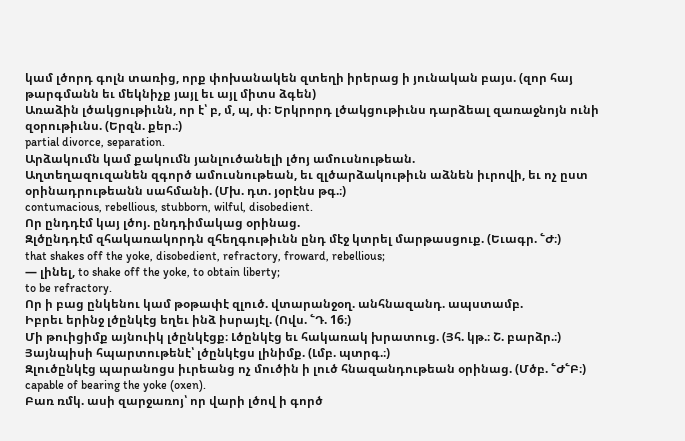կամ լծորդ գոլն տառից, որք փոխանակեն զտեղի իրերաց ի յունական բայս. (զոր հայ թարգմանն եւ մեկնիչք յայլ եւ այլ միտս ձգեն)
Առաձին լծակցութիւնն, որ է՝ բ, մ, պ, փ։ Երկրորդ լծակցութիւնս դարձեալ զառաջնոյն ունի զօրութիւնս. (Երզն. քեր.։)
partial divorce, separation.
Արձակումն կամ քակումն յանլուծանելի լծոյ ամուսնութեան.
Աղտեղազուզանեն զգործ ամուսնութեան, եւ զլծարձակութիւն աձնեն իւրովի, եւ ոչ ըստ օրինադրութեանն սահմանի. (Մխ. դտ. յօրէնս թգ.։)
contumacious, rebellious, stubborn, wilful, disobedient.
Որ ընդդէմ կայ լծոյ. ընդդիմակաց օրինաց.
Զլծընդդէմ զհակառակորդն զհեղգութիւնն ընդ մէջ կտրել մարթասցուք. (Եւագր. ՟Ժ։)
that shakes off the yoke, disobedient, refractory, froward, rebellious;
— լինել, to shake off the yoke, to obtain liberty;
to be refractory.
Որ ի բաց ընկենու կամ թօթափէ զլուծ. վտարանջօղ. անհնազանդ. ապստամբ.
Իբրեւ երինջ լծընկէց եղեւ ինձ իսրայէլ. (Ովս. ՟Դ. 16։)
Մի թուիցիմք այնուիկ լծընկէցք։ Լծընկէց եւ հակառակ խրատուց. (Յհ. կթ.։ Շ. բարձր.։)
Յայնպիսի հպարտութենէ՝ լծընկէցս լինիմք. (Լմբ. պտրգ.։)
Զլուծընկէց պարանոցս իւրեանց ոչ մուծին ի լուծ հնազանդութեան օրինաց. (Մծբ. ՟Ժ՟Բ։)
capable of bearing the yoke (oxen).
Բառ ռմկ. ասի զարջառոյ՝ որ վարի լծով ի գործ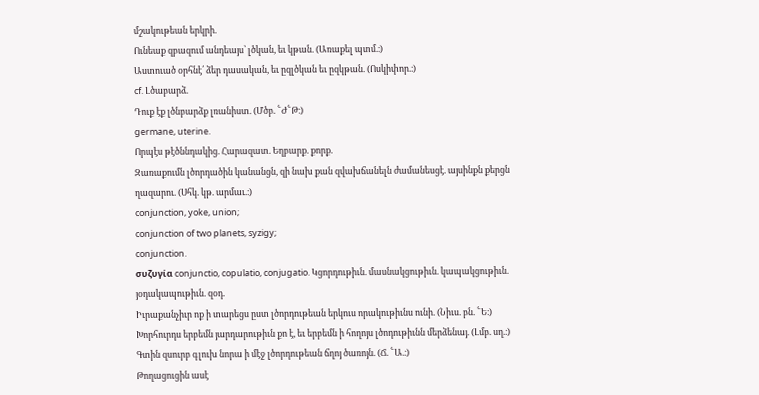մշակութեան երկրի.
Ունեաք զբազում անդեայս՝ լծկան, եւ կթան. (Առաքել պտմ.։)
Աստուած օրհնէ՛ ձեր դասական, եւ ըզլծկան եւ ըզկթան. (Ոսկիփոր.։)
cf. Լծաբարձ.
Դուք էք լծնբարձք լռանիստ. (Մծբ. ՟Ժ՟Թ։)
germane, uterine.
Որպէս թէծննդակից. Հարազատ. Եղբարք. քորք.
Զառաքումն լծորդածին կանանցն, զի նախ քան զվախճանելն ժամանեսցէ. այսինքն քերցն ղազարու. (Սհկ. կթ. արմաւ.։)
conjunction, yoke, union;
conjunction of two planets, syzigy;
conjunction.
συζυγία conjunctio, copulatio, conjugatio. Կցորդութիւն. մասնակցութիւն. կապակցութիւն. յօդակապութիւն. զօդ.
Իւրաքանչիւր ոք ի տարեցս ըստ լծորդութեան երկուս որակութիւնս ունի. (Նիւս. բն. ՟Ե։)
Խորհուրդս երբեմն յարդարութիւն քո է, եւ երբեմն ի հողոյս լծոդութիւնն մերձենայ. (Լմբ. սղ.։)
Գտին զսուրբ գլուխ նորա ի մէջ լծորդութեան ճղոյ ծառոյն. (Ճ. ՟Ա.։)
Թողացուցին ասէ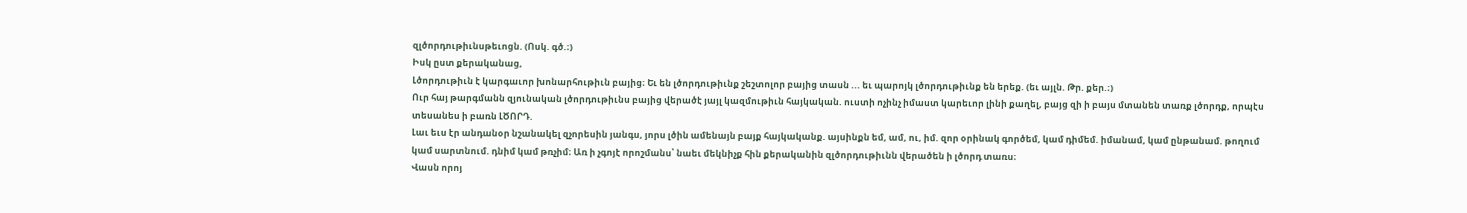զլծորդութիւնսթեւոցն. (Ոսկ. գծ.։)
Իսկ ըստ քերականաց,
Լծորդութիւն է կարգաւոր խոնարհութիւն բայից։ Եւ են լծորդութիւնք շեշտոլոր բայից տասն ... եւ պարոյկ լծորդութիւնք են երեք. (եւ այլն. Թր. քեր.։)
Ուր հայ թարգմանն զյունական լծորդութիւնս բայից վերածէ յայլ կազմութիւն հայկական. ուստի ոչինչ իմաստ կարեւոր լինի քաղել, բայց զի ի բայս մտանեն տառք լծորդք, որպէս տեսանես ի բառն ԼԾՈՐԴ.
Լաւ եւս էր անդանօր նշանակել զչորեսին յանգս, յորս լծին ամենայն բայք հայկականք. այսինքն եմ, ամ, ու, իմ. զոր օրինակ գործեմ, կամ դիմեմ. իմանամ, կամ ընթանամ. թողում կամ սարտնում. դնիմ կամ թռչիմ։ Առ ի չգոյէ որոշմանս՝ նաեւ մեկնիչք հին քերականին զլծորդութիւնն վերածեն ի լծորդ տառս։
Վասն որոյ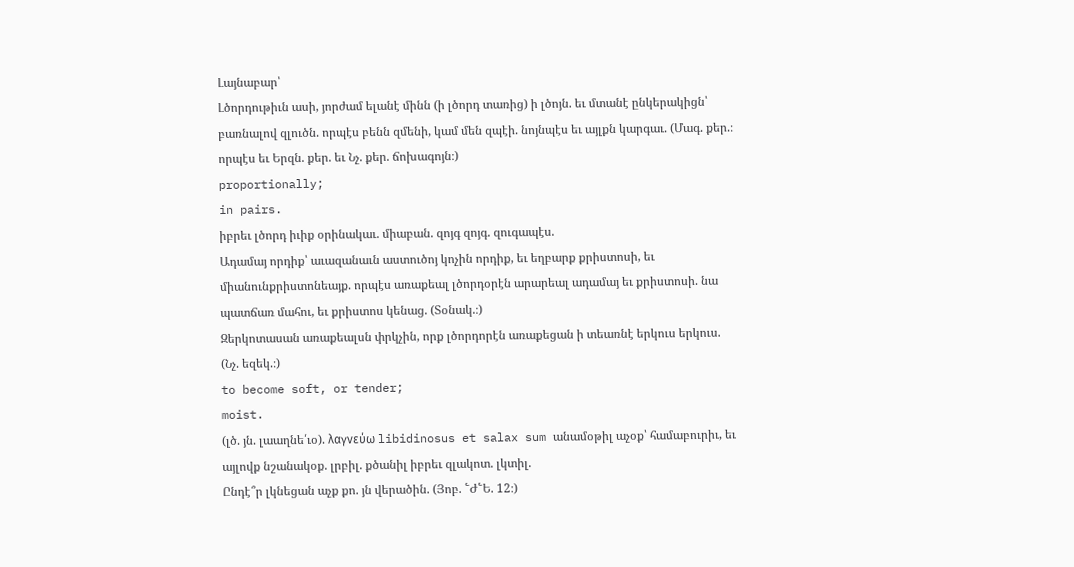Լայնաբար՝
Լծորդութիւն ասի, յորժամ ելանէ մինն (ի լծորդ տառից) ի լծոյն. եւ մտանէ ընկերակիցն՝ բառնալով զլուծն. որպէս բենն զմենի, կամ մեն զպէի. նոյնպէս եւ այլքն կարգաւ. (Մագ. քեր.։ որպէս եւ Երզն. քեր. եւ Նչ. քեր. ճոխագոյն։)
proportionally;
in pairs.
իբրեւ լծորդ իւիք օրինակաւ. միաբան. զոյգ զոյգ. զուգապէս.
Ադամայ որդիք՝ աւազանաւն աստուծոյ կոչին որդիք, եւ եղբարք քրիստոսի, եւ միանունքրիստոնեայք. որպէս առաքեալ լծորդօրէն արարեալ ադամայ եւ քրիստոսի. նա պատճառ մահու, եւ քրիստոս կենաց. (Տօնակ.։)
Զերկոտասան առաքեալսն փրկչին, որք լծորդորէն առաքեցան ի տեառնէ երկուս երկուս. (Նչ. եզեկ.։)
to become soft, or tender;
moist.
(լծ. յն. լաաղնե՛ւօ). λαγνεύω libidinosus et salax sum անամօթիլ աչօք՝ համաբուրիւ, եւ այլովք նշանակօք. լրբիլ. քծանիլ իբրեւ զլակոտ. լկտիլ.
Ընդէ՞ր լկնեցան աչք քո. յն վերածին. (Յոբ. ՟Ժ՟Ե. 12։)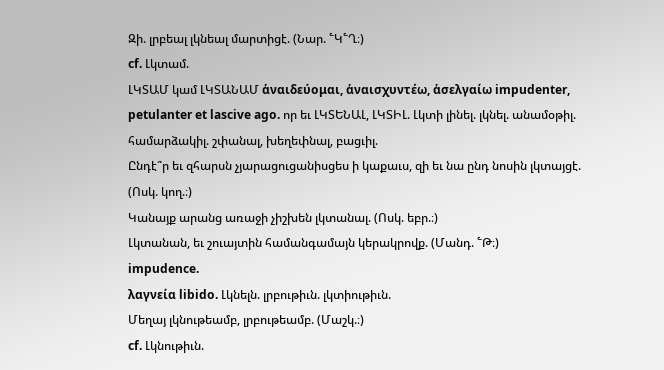Զի. լրբեալ լկնեալ մարտիցէ. (Նար. ՟Կ՟Ղ։)
cf. Լկտամ.
ԼԿՏԱՄ կամ ԼԿՏԱՆԱՄ ἁναιδεύομαι, ἁναισχυντέω, ἁσελγαίω impudenter, petulanter et lascive ago. որ եւ ԼԿՏԵՆԱԼ, ԼԿՏԻԼ. Լկտի լինել. լկնել. անամօթիլ. համարձակիլ. շփանալ, խեղեփնալ, բացւիլ.
Ընդէ՞ր եւ զհարսն չյարացուցանիսցես ի կաքաւս, զի եւ նա ընդ նոսին լկտայցէ. (Ոսկ. կող.։)
Կանայք արանց առաջի չիշխեն լկտանալ. (Ոսկ. եբր.։)
Լկտանան, եւ շուայտին համանգամայն կերակրովք. (Մանդ. ՟Թ։)
impudence.
λαγνεία libido. Լկնելն. լրբութիւն. լկտիութիւն.
Մեղայ լկնութեամբ, լրբութեամբ. (Մաշկ.։)
cf. Լկնութիւն.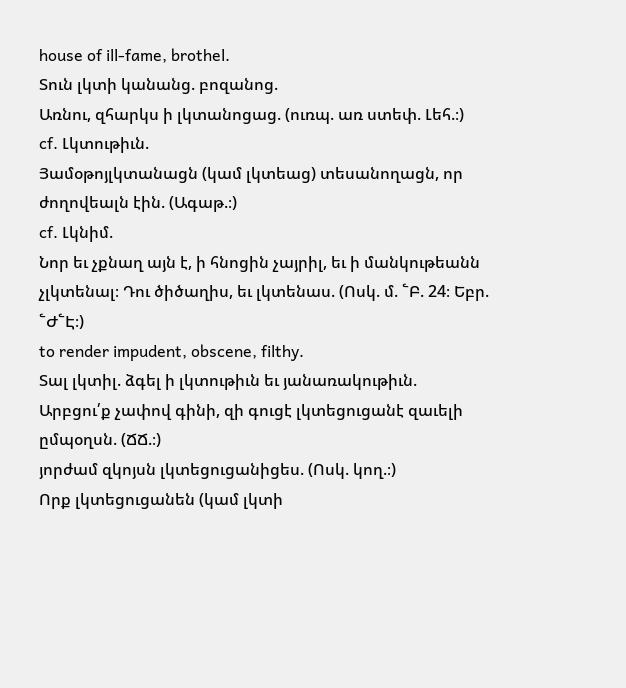house of ill-fame, brothel.
Տուն լկտի կանանց. բոզանոց.
Առնու, զհարկս ի լկտանոցաց. (ուռպ. առ ստեփ. Լեհ.։)
cf. Լկտութիւն.
Յամօթոյլկտանացն (կամ լկտեաց) տեսանողացն, որ ժողովեալն էին. (Ագաթ.։)
cf. Լկնիմ.
Նոր եւ չքնաղ այն է, ի հնոցին չայրիլ, եւ ի մանկութեանն չլկտենալ։ Դու ծիծաղիս, եւ լկտենաս. (Ոսկ. մ. ՟Բ. 24։ Եբր. ՟Ժ՟Է։)
to render impudent, obscene, filthy.
Տալ լկտիլ. ձգել ի լկտութիւն եւ յանառակութիւն.
Արբցու՛ք չափով գինի, զի գուցէ լկտեցուցանէ զաւելի ըմպօղսն. (ՃՃ.։)
յորժամ զկոյսն լկտեցուցանիցես. (Ոսկ. կող.։)
Որք լկտեցուցանեն (կամ լկտի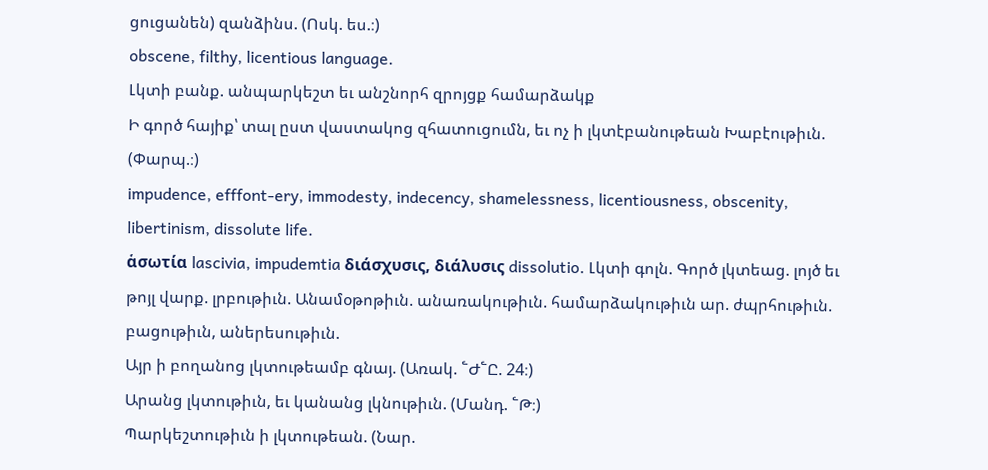ցուցանեն) զանձինս. (Ոսկ. ես.։)
obscene, filthy, licentious language.
Լկտի բանք. անպարկեշտ եւ անշնորհ զրոյցք համարձակք
Ի գործ հայիք՝ տալ ըստ վաստակոց զհատուցումն, եւ ոչ ի լկտէբանութեան Խաբէութիւն. (Փարպ.։)
impudence, efffont-ery, immodesty, indecency, shamelessness, licentiousness, obscenity, libertinism, dissolute life.
ἁσωτία lascivia, impudemtia διάσχυσις, διάλυσις dissolutio. Լկտի գոլն. Գործ լկտեաց. լոյծ եւ թոյլ վարք. լրբութիւն. Անամօթոթիւն. անառակութիւն. համարձակութիւն ար. ժպրհութիւն. բացութիւն, աներեսութիւն.
Այր ի բողանոց լկտութեամբ գնայ. (Առակ. ՟Ժ՟Ը. 24։)
Արանց լկտութիւն, եւ կանանց լկնութիւն. (Մանդ. ՟Թ։)
Պարկեշտութիւն ի լկտութեան. (Նար.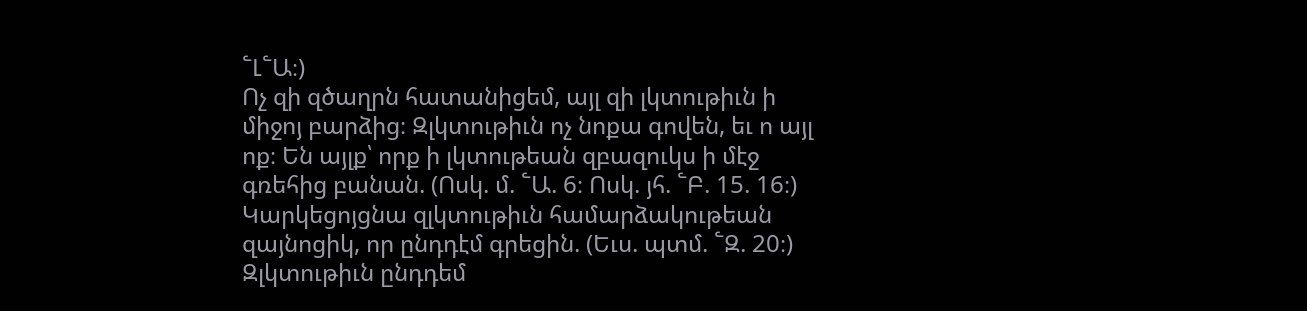՟Լ՟Ա։)
Ոչ զի զծաղրն հատանիցեմ, այլ զի լկտութիւն ի միջոյ բարձից։ Զլկտութիւն ոչ նոքա գովեն, եւ ո այլ ոք։ Են այլք՝ որք ի լկտութեան զբազուկս ի մէջ գռեհից բանան. (Ոսկ. մ. ՟Ա. 6։ Ոսկ. յհ. ՟Բ. 15. 16։)
Կարկեցոյցնա զլկտութիւն համարձակութեան զայնոցիկ, որ ընդդէմ գրեցին. (Եւս. պտմ. ՟Զ. 20։)
Զլկտութիւն ընդդեմ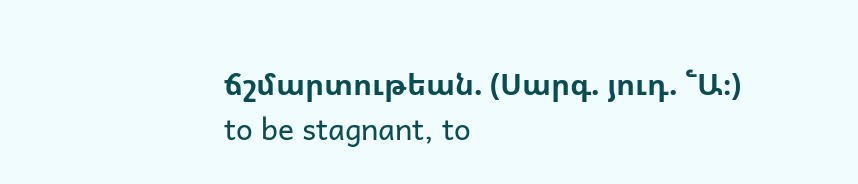ճշմարտութեան. (Սարգ. յուդ. ՟Ա։)
to be stagnant, to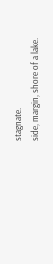stagnate.
side, margin, shore of a lake.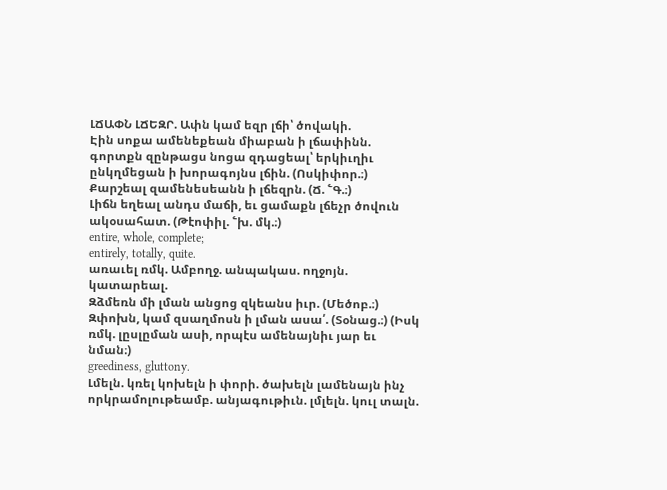ԼՃԱՓՆ ԼՃԵԶՐ. Ափն կամ եզր լճի՝ ծովակի.
Էին սոքա ամենեքեան միաբան ի լճափինն. գորտքն զընթացս նոցա զդացեալ՝ երկիւղիւ ընկղմեցան ի խորագոյնս լճին. (Ոսկիփոր.։)
Քարշեալ զամենեսեանն ի լճեզրն. (Ճ. ՟Գ.։)
Լիճն եղեալ անդս մաճի, եւ ցամաքն լճեչր ծովուն ակօսահատ. (Թէոփիլ. ՟խ. մկ.։)
entire, whole, complete;
entirely, totally, quite.
առաւել ռմկ. Ամբողջ. անպակաս. ողջոյն. կատարեալ.
Զձմեռն մի լման անցոց զկեանս իւր. (Մեծոբ.։)
Զփոխն, կամ զսաղմոսն ի լման ասա՛. (Տօնաց.։) (Իսկ ռմկ. լըսլըման ասի, որպէս ամենայնիւ յար եւ նման։)
greediness, gluttony.
Լմելն. կռել կոխելն ի փորի. ծախելն լամենայն ինչ որկրամոլութեամբ. անյագութիւն. լմլելն. կուլ տալն.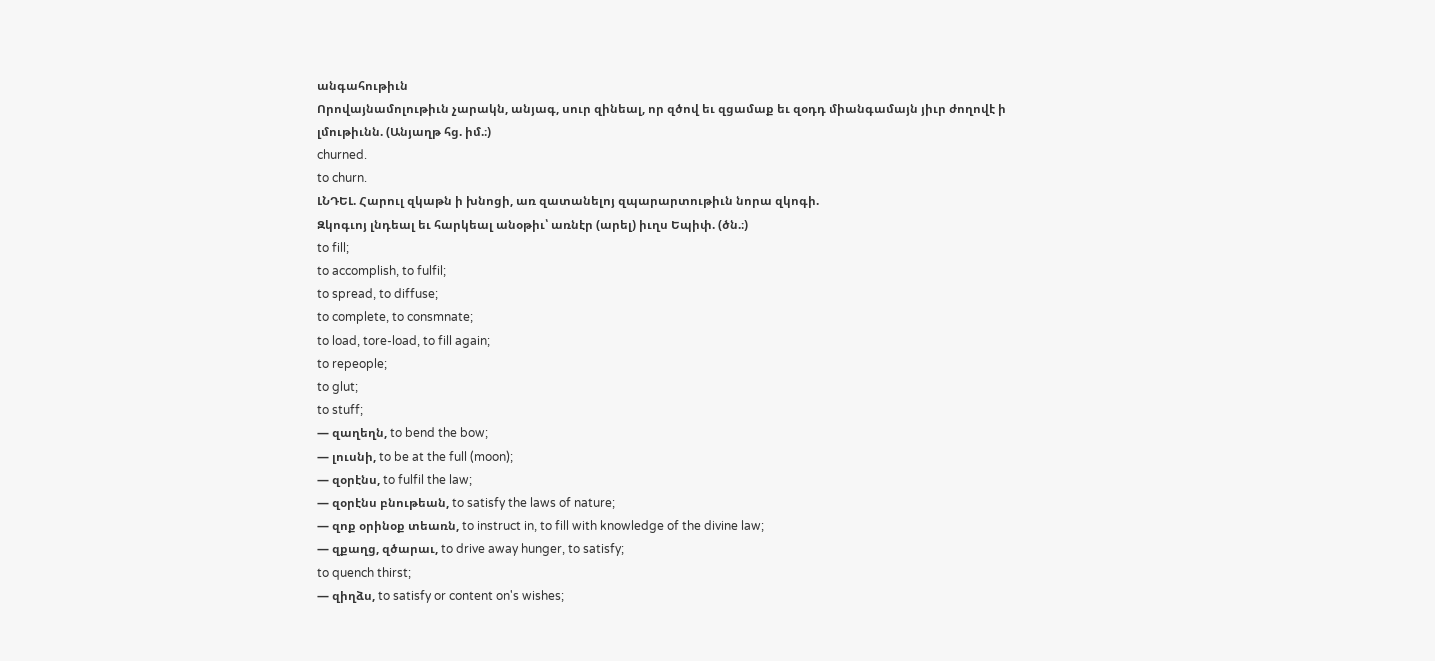անգահութիւն
Որովայնամոլութիւն չարակն, անյագ, սուր զինեալ, որ զծով եւ զցամաք եւ զօդդ միանգամայն յիւր ժողովէ ի լմութիւնն. (Անյաղթ հց. իմ.։)
churned.
to churn.
ԼՆԴԵԼ. Հարուլ զկաթն ի խնոցի, առ զատանելոյ զպարարտութիւն նորա զկոգի.
Զկոգւոյ լնդեալ եւ հարկեալ անօթիւ՝ առնէր (արել) իւղս Եպիփ. (ծն.։)
to fill;
to accomplish, to fulfil;
to spread, to diffuse;
to complete, to consmnate;
to load, tore-load, to fill again;
to repeople;
to glut;
to stuff;
— զաղեղն, to bend the bow;
— լուսնի, to be at the full (moon);
— զօրէնս, to fulfil the law;
— զօրէնս բնութեան, to satisfy the laws of nature;
— զոք օրինօք տեառն, to instruct in, to fill with knowledge of the divine law;
— զքաղց, զծարաւ, to drive away hunger, to satisfy;
to quench thirst;
— զիղձս, to satisfy or content on's wishes;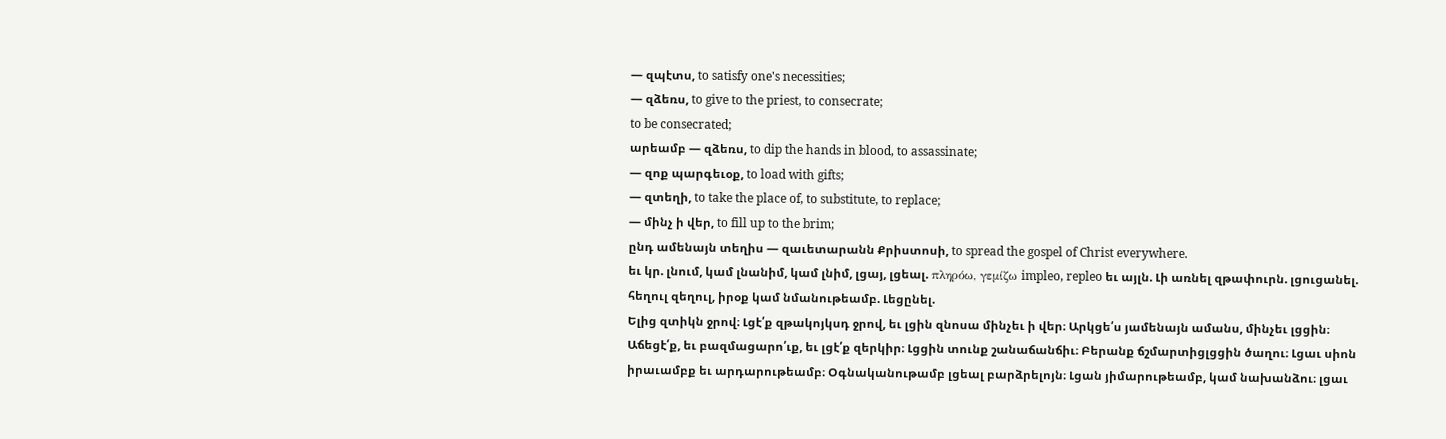— զպէտս, to satisfy one's necessities;
— զձեռս, to give to the priest, to consecrate;
to be consecrated;
արեամբ — զձեռս, to dip the hands in blood, to assassinate;
— զոք պարգեւօք, to load with gifts;
— զտեղի, to take the place of, to substitute, to replace;
— մինչ ի վեր, to fill up to the brim;
ընդ ամենայն տեղիս — զաւետարանն Քրիստոսի, to spread the gospel of Christ everywhere.
եւ կր. լնում, կամ լնանիմ, կամ լնիմ, լցայ, լցեալ. πληρόω, γεμίζω impleo, repleo եւ այլն. Լի առնել զթափուրն. լցուցանել. հեղուլ զեղուլ, իրօք կամ նմանութեամբ. Լեցընել.
Ելից զտիկն ջրով։ Լցէ՛ք զթակոյկսդ ջրով, եւ լցին զնոսա մինչեւ ի վեր։ Արկցե՛ս յամենայն ամանս, մինչեւ լցցին։ Աճեցէ՛ք, եւ բազմացարո՛ւք, եւ լցէ՛ք զերկիր։ Լցցին տունք շանաճանճիւ։ Բերանք ճշմարտիցլցցին ծաղու։ Լցաւ սիոն իրաւամբք եւ արդարութեամբ։ Օգնականութամբ լցեալ բարձրելոյն։ Լցան յիմարութեամբ, կամ նախանձու։ լցաւ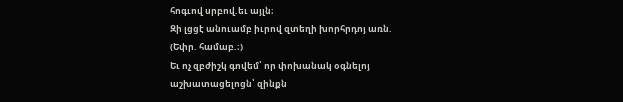հոգւով սրբով.եւ այլն։
Զի լցցէ անուամբ իւրով զտեղի խորհրդոյ առն. (Եփր. համաբ.։)
Եւ ոչ զբժիշկ գովեմ՝ որ փոխանակ օգնելոյ աշխատացելոցն՝ զինքն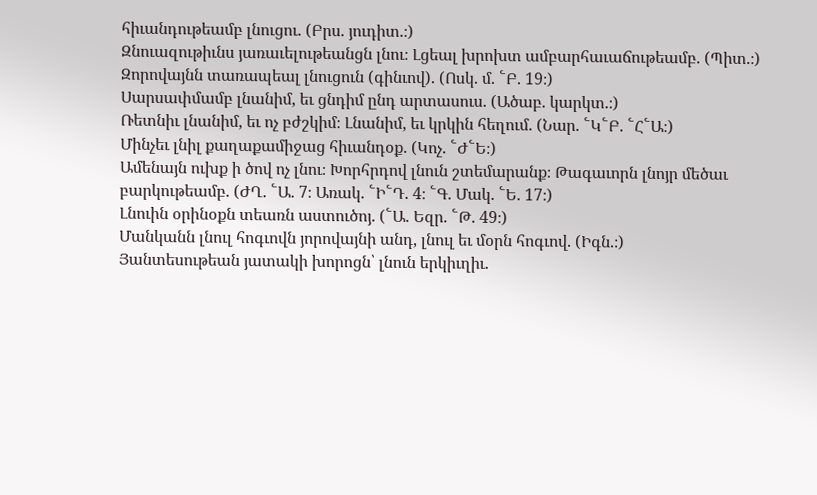հիւանդութեամբ լնուցու. (Բրս. յուդիտ.։)
Զնուազութիւնս յառաւելութեանցն լնու։ Լցեալ խրոխտ ամբարհաւաճութեամբ. (Պիտ.։)
Զորովայնն տառապեալ լնուցուն (գինւով). (Ոսկ. մ. ՟Բ. 19։)
Սարսափմամբ լնանիմ, եւ ցնդիմ ընդ արտասուս. (Ածաբ. կարկտ.։)
Ռետնիւ լնանիմ, եւ ոչ բժշկիմ։ Լնանիմ, եւ կրկին հեղում. (Նար. ՟Կ՟Բ. ՟Հ՟Ա։)
Մինչեւ լնիլ քաղաքամիջաց հիւանդօք. (Կոչ. ՟Ժ՟Ե։)
Ամենայն ուխք ի ծով ոչ լնու։ Խորհրդով լնուն շտեմարանք։ Թագաւորն լնոյր մեծաւ բարկութեամբ. (ԺՂ. ՟Ա. 7։ Առակ. ՟Ի՟Դ. 4։ ՟Գ. Մակ. ՟Ե. 17։)
Լնուին օրինօքն տեառն աստուծոյ. (՟Ա. Եզր. ՟Թ. 49։)
Մանկանն լնուլ հոգւովն յորովայնի անդ, լնուլ եւ մօրն հոգւով. (Իգն.։)
Յանտեսութեան յատակի խորոցն՝ լնուն երկիւղիւ.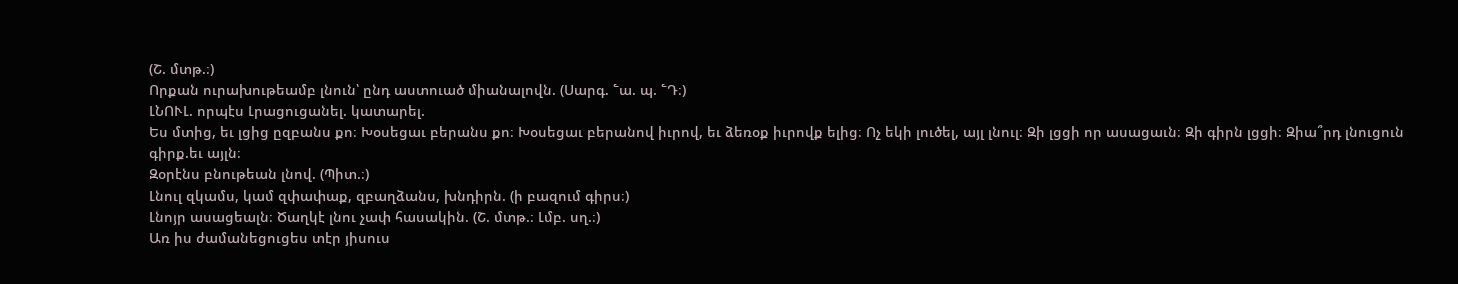(Շ. մտթ.։)
Որքան ուրախութեամբ լնուն՝ ընդ աստուած միանալովն. (Սարգ. ՟ա. պ. ՟Դ։)
ԼՆՈՒԼ. որպէս Լրացուցանել. կատարել.
Ես մտից, եւ լցից ըզբանս քո։ Խօսեցաւ բերանս քո։ Խօսեցաւ բերանով իւրով, եւ ձեռօք իւրովք ելից։ Ոչ եկի լուծել, այլ լնուլ։ Զի լցցի որ ասացաւն։ Զի գիրն լցցի։ Զիա՞րդ լնուցուն գիրք.եւ այլն։
Զօրէնս բնութեան լնով. (Պիտ.։)
Լնուլ զկամս, կամ զփափաք, զբաղձանս, խնդիրն. (ի բազում գիրս։)
Լնոյր ասացեալն։ Ծաղկէ լնու չափ հասակին. (Շ. մտթ.։ Լմբ. սղ.։)
Առ իս ժամանեցուցես տէր յիսուս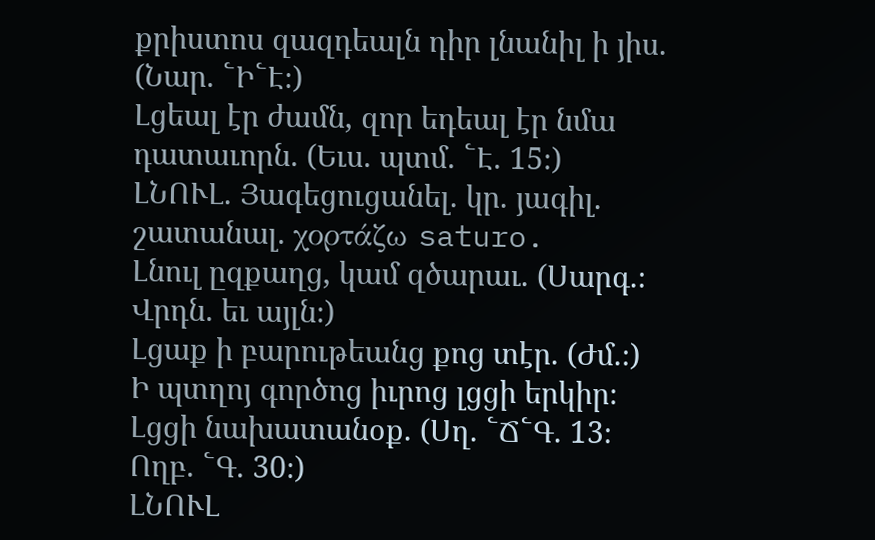քրիստոս զազդեալն դիր լնանիլ ի յիս. (Նար. ՟Ի՟Է։)
Լցեալ էր ժամն, զոր եդեալ էր նմա դատաւորն. (Եւս. պտմ. ՟Է. 15։)
ԼՆՈՒԼ. Յագեցուցանել. կր. յագիլ. շատանալ. χορτάζω saturo.
Լնուլ ըզքաղց, կամ զծարաւ. (Սարգ.։ Վրդն. եւ այլն։)
Լցաք ի բարութեանց քոց տէր. (Ժմ.։)
Ի պտղոյ գործոց իւրոց լցցի երկիր։ Լցցի նախատանօք. (Սղ. ՟Ճ՟Գ. 13։ Ողբ. ՟Գ. 30։)
ԼՆՈՒԼ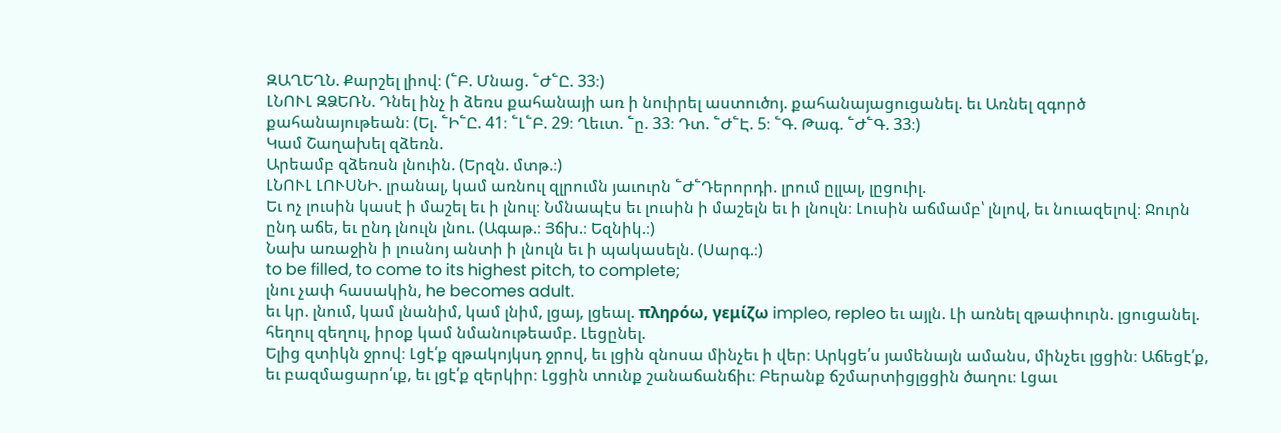ԶԱՂԵՂՆ. Քարշել լիով։ (՟Բ. Մնաց. ՟Ժ՟Ը. 33։)
ԼՆՈՒԼ ԶՁԵՌՆ. Դնել ինչ ի ձեռս քահանայի առ ի նուիրել աստուծոյ. քահանայացուցանել. եւ Առնել զգործ քահանայութեան։ (Ել. ՟Ի՟Ը. 41։ ՟Լ՟Բ. 29։ Ղեւտ. ՟ը. 33։ Դտ. ՟Ժ՟Է. 5։ ՟Գ. Թագ. ՟Ժ՟Գ. 33։)
Կամ Շաղախել զձեռն.
Արեամբ զձեռսն լնուին. (Երզն. մտթ.։)
ԼՆՈՒԼ ԼՈՒՍՆԻ. լրանալ, կամ առնուլ զլրումն յաւուրն ՟Ժ՟Դերորդի. լրում ըլլալ, լըցուիլ.
Եւ ոչ լուսին կասէ ի մաշել եւ ի լնուլ։ Նմնապէս եւ լուսին ի մաշելն եւ ի լնուլն։ Լուսին աճմամբ՝ լնլով, եւ նուազելով։ Ջուրն ընդ աճե, եւ ընդ լնուլն լնու. (Ագաթ.։ Յճխ.։ Եզնիկ.։)
Նախ առաջին ի լուսնոյ անտի ի լնուլն եւ ի պակասելն. (Սարգ.։)
to be filled, to come to its highest pitch, to complete;
լնու չափ հասակին, he becomes adult.
եւ կր. լնում, կամ լնանիմ, կամ լնիմ, լցայ, լցեալ. πληρόω, γεμίζω impleo, repleo եւ այլն. Լի առնել զթափուրն. լցուցանել. հեղուլ զեղուլ, իրօք կամ նմանութեամբ. Լեցընել.
Ելից զտիկն ջրով։ Լցէ՛ք զթակոյկսդ ջրով, եւ լցին զնոսա մինչեւ ի վեր։ Արկցե՛ս յամենայն ամանս, մինչեւ լցցին։ Աճեցէ՛ք, եւ բազմացարո՛ւք, եւ լցէ՛ք զերկիր։ Լցցին տունք շանաճանճիւ։ Բերանք ճշմարտիցլցցին ծաղու։ Լցաւ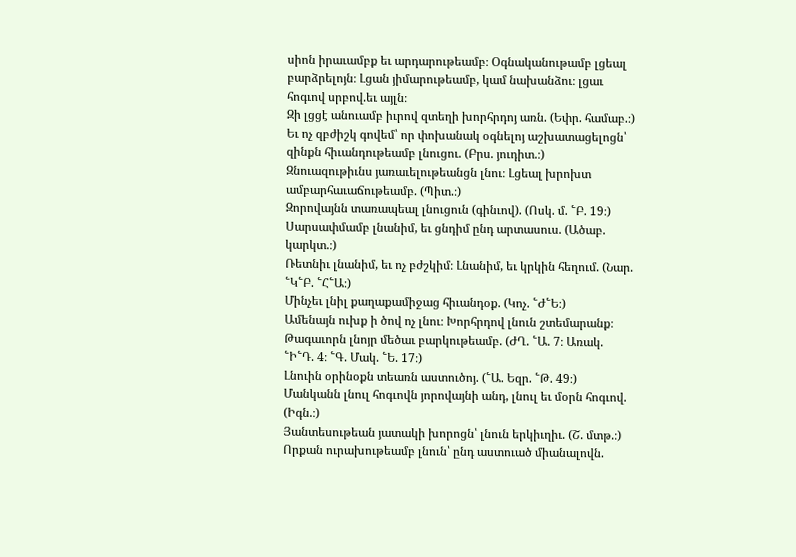սիոն իրաւամբք եւ արդարութեամբ։ Օգնականութամբ լցեալ բարձրելոյն։ Լցան յիմարութեամբ, կամ նախանձու։ լցաւ հոգւով սրբով.եւ այլն։
Զի լցցէ անուամբ իւրով զտեղի խորհրդոյ առն. (Եփր. համաբ.։)
Եւ ոչ զբժիշկ գովեմ՝ որ փոխանակ օգնելոյ աշխատացելոցն՝ զինքն հիւանդութեամբ լնուցու. (Բրս. յուդիտ.։)
Զնուազութիւնս յառաւելութեանցն լնու։ Լցեալ խրոխտ ամբարհաւաճութեամբ. (Պիտ.։)
Զորովայնն տառապեալ լնուցուն (գինւով). (Ոսկ. մ. ՟Բ. 19։)
Սարսափմամբ լնանիմ, եւ ցնդիմ ընդ արտասուս. (Ածաբ. կարկտ.։)
Ռետնիւ լնանիմ, եւ ոչ բժշկիմ։ Լնանիմ, եւ կրկին հեղում. (Նար. ՟Կ՟Բ. ՟Հ՟Ա։)
Մինչեւ լնիլ քաղաքամիջաց հիւանդօք. (Կոչ. ՟Ժ՟Ե։)
Ամենայն ուխք ի ծով ոչ լնու։ Խորհրդով լնուն շտեմարանք։ Թագաւորն լնոյր մեծաւ բարկութեամբ. (ԺՂ. ՟Ա. 7։ Առակ. ՟Ի՟Դ. 4։ ՟Գ. Մակ. ՟Ե. 17։)
Լնուին օրինօքն տեառն աստուծոյ. (՟Ա. Եզր. ՟Թ. 49։)
Մանկանն լնուլ հոգւովն յորովայնի անդ, լնուլ եւ մօրն հոգւով. (Իգն.։)
Յանտեսութեան յատակի խորոցն՝ լնուն երկիւղիւ. (Շ. մտթ.։)
Որքան ուրախութեամբ լնուն՝ ընդ աստուած միանալովն.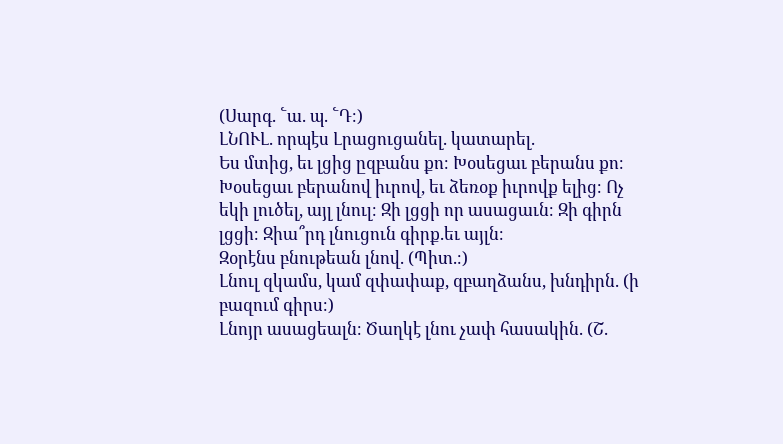(Սարգ. ՟ա. պ. ՟Դ։)
ԼՆՈՒԼ. որպէս Լրացուցանել. կատարել.
Ես մտից, եւ լցից ըզբանս քո։ Խօսեցաւ բերանս քո։ Խօսեցաւ բերանով իւրով, եւ ձեռօք իւրովք ելից։ Ոչ եկի լուծել, այլ լնուլ։ Զի լցցի որ ասացաւն։ Զի գիրն լցցի։ Զիա՞րդ լնուցուն գիրք.եւ այլն։
Զօրէնս բնութեան լնով. (Պիտ.։)
Լնուլ զկամս, կամ զփափաք, զբաղձանս, խնդիրն. (ի բազում գիրս։)
Լնոյր ասացեալն։ Ծաղկէ լնու չափ հասակին. (Շ.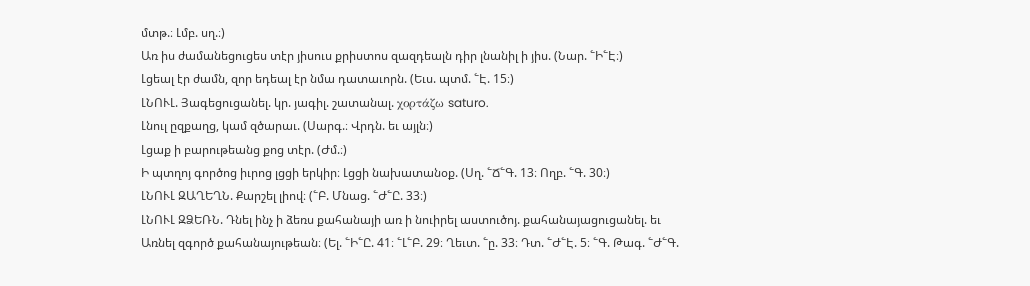մտթ.։ Լմբ. սղ.։)
Առ իս ժամանեցուցես տէր յիսուս քրիստոս զազդեալն դիր լնանիլ ի յիս. (Նար. ՟Ի՟Է։)
Լցեալ էր ժամն, զոր եդեալ էր նմա դատաւորն. (Եւս. պտմ. ՟Է. 15։)
ԼՆՈՒԼ. Յագեցուցանել. կր. յագիլ. շատանալ. χορτάζω saturo.
Լնուլ ըզքաղց, կամ զծարաւ. (Սարգ.։ Վրդն. եւ այլն։)
Լցաք ի բարութեանց քոց տէր. (Ժմ.։)
Ի պտղոյ գործոց իւրոց լցցի երկիր։ Լցցի նախատանօք. (Սղ. ՟Ճ՟Գ. 13։ Ողբ. ՟Գ. 30։)
ԼՆՈՒԼ ԶԱՂԵՂՆ. Քարշել լիով։ (՟Բ. Մնաց. ՟Ժ՟Ը. 33։)
ԼՆՈՒԼ ԶՁԵՌՆ. Դնել ինչ ի ձեռս քահանայի առ ի նուիրել աստուծոյ. քահանայացուցանել. եւ Առնել զգործ քահանայութեան։ (Ել. ՟Ի՟Ը. 41։ ՟Լ՟Բ. 29։ Ղեւտ. ՟ը. 33։ Դտ. ՟Ժ՟Է. 5։ ՟Գ. Թագ. ՟Ժ՟Գ.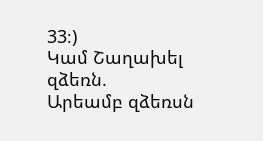33։)
Կամ Շաղախել զձեռն.
Արեամբ զձեռսն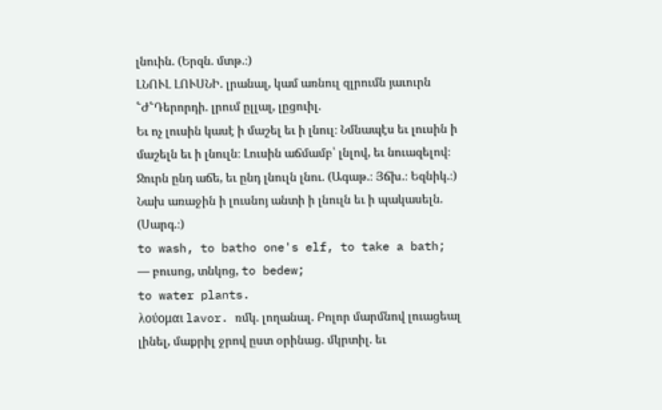լնուին. (Երզն. մտթ.։)
ԼՆՈՒԼ ԼՈՒՍՆԻ. լրանալ, կամ առնուլ զլրումն յաւուրն ՟Ժ՟Դերորդի. լրում ըլլալ, լըցուիլ.
Եւ ոչ լուսին կասէ ի մաշել եւ ի լնուլ։ Նմնապէս եւ լուսին ի մաշելն եւ ի լնուլն։ Լուսին աճմամբ՝ լնլով, եւ նուազելով։ Ջուրն ընդ աճե, եւ ընդ լնուլն լնու. (Ագաթ.։ Յճխ.։ Եզնիկ.։)
Նախ առաջին ի լուսնոյ անտի ի լնուլն եւ ի պակասելն. (Սարգ.։)
to wash, to batho one's elf, to take a bath;
— բուսոց, տնկոց, to bedew;
to water plants.
λούομαι lavor. ռմկ. լողանալ. Բոլոր մարմնով լուացեալ լինել, մաքրիլ ջրով ըստ օրինաց. մկրտիլ. եւ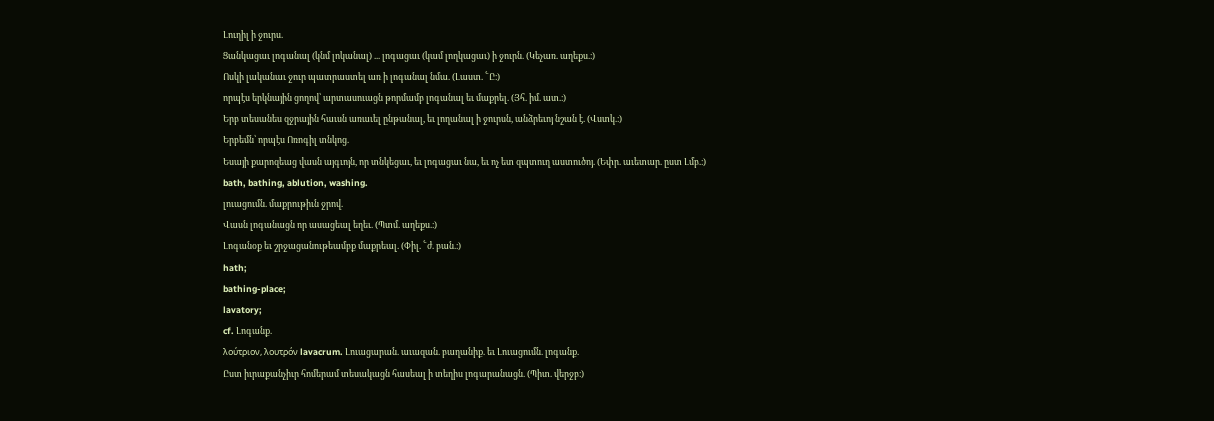Լուղիլ ի ջուրս.
Ցանկացաւ լոգանալ (կնմ լոկանալ) ... լոգացաւ (կամ լողկացաւ) ի ջուրն. (Կեչառ. աղեքս.։)
Ոսկի լականաւ ջուր պատրաստել առ ի լոգանալ նմա. (Լաստ. ՟Ը։)
որպէս երկնային ցողով՝ արտասուացն թորմամբ լոգանալ եւ մաքրել. (Յհ. իմ. ատ.։)
Երբ տեսանես զջրային հաւսն առաւել ընթանալ, եւ լողանալ ի ջուրսն, անձրեւոյ նշան է. (Վստկ.։)
Երբեմն՝ որպէս Ոռոգիլ տնկոց.
Եսայի քարոզեաց վասն այգւոյն, որ տնկեցաւ, եւ լոգացաւ նա, եւ ոչ ետ զպտուղ աստուծոյ. (Եփր. աւետար. ըստ Լմբ.։)
bath, bathing, ablution, washing.
լուացումն. մաքրութիւն ջրով.
Վասն լոգանացն որ ասացեալ եղեւ. (Պտմ. աղեքս.։)
Լոգանօք եւ շրջացանութեամբք մաքրեալ. (Փիլ. ՟ժ. բան.։)
hath;
bathing-place;
lavatory;
cf. Լոգանք.
λούτριον, λουτρόν lavacrum. Լուացարան. աւազան. բաղանիք. եւ Լուացումն. լոգանք.
Ըստ իւրաքանչիւր հոմերամ տեսակացն հասեալ ի տեղիս լոգարանացն. (Պիտ. վերջբ։)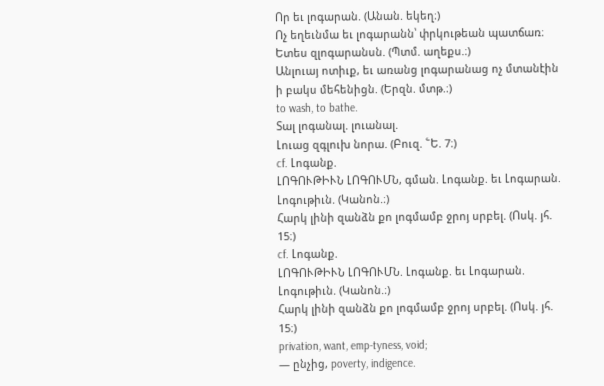Որ եւ լոգարան. (Անան. եկեղ։)
Ոչ եղեւնմա եւ լոգարանն՝ փրկութեան պատճառ։ Ետես զլոգարանսն. (Պտմ. աղեքս.։)
Անլուայ ոտիւք, եւ առանց լոգարանաց ոչ մտանէին ի բակս մեհենիցն. (Երզն. մտթ.։)
to wash, to bathe.
Տալ լոգանալ. լուանալ.
Լուաց զգլուխ նորա. (Բուզ. ՟Ե. 7։)
cf. Լոգանք.
ԼՈԳՈՒԹԻՒՆ ԼՈԳՈՒՄՆ, գման. Լոգանք. եւ Լոգարան.
Լոգութիւն. (Կանոն.։)
Հարկ լինի զանձն քո լոգմամբ ջրոյ սրբել. (Ոսկ. յհ. 15։)
cf. Լոգանք.
ԼՈԳՈՒԹԻՒՆ ԼՈԳՈՒՄՆ. Լոգանք. եւ Լոգարան.
Լոգութիւն. (Կանոն.։)
Հարկ լինի զանձն քո լոգմամբ ջրոյ սրբել. (Ոսկ. յհ. 15։)
privation, want, emp-tyness, void;
— ընչից, poverty, indigence.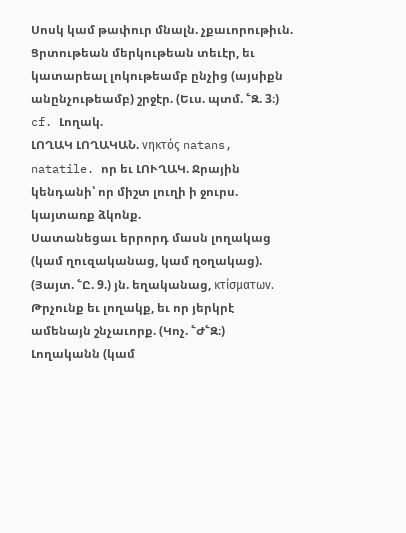Սոսկ կամ թափուր մնալն. չքաւորութիւն.
Ցրտութեան մերկութեան տեւէր, եւ կատարեալ լոկութեամբ ընչից (այսիքն անընչութեամբ) շրջէր. (Եւս. պտմ. ՟Զ. 3։)
cf. Լողակ.
ԼՈՂԱԿ ԼՈՂԱԿԱՆ. νηκτός natans, natatile. որ եւ ԼՈՒՂԱԿ. Ջրային կենդանի՝ որ միշտ լուղի ի ջուրս. կայտառք ձկոնք.
Սատանեցաւ երրորդ մասն լողակաց (կամ ղուզականաց, կամ ղօղակաց). (Յայտ. ՟Ը. 9.) յն. եղականաց, κτίσματων.
Թրչունք եւ լողակք, եւ որ յերկրէ ամենայն շնչաւորք. (Կոչ. ՟Ժ՟Զ։)
Լողականն (կամ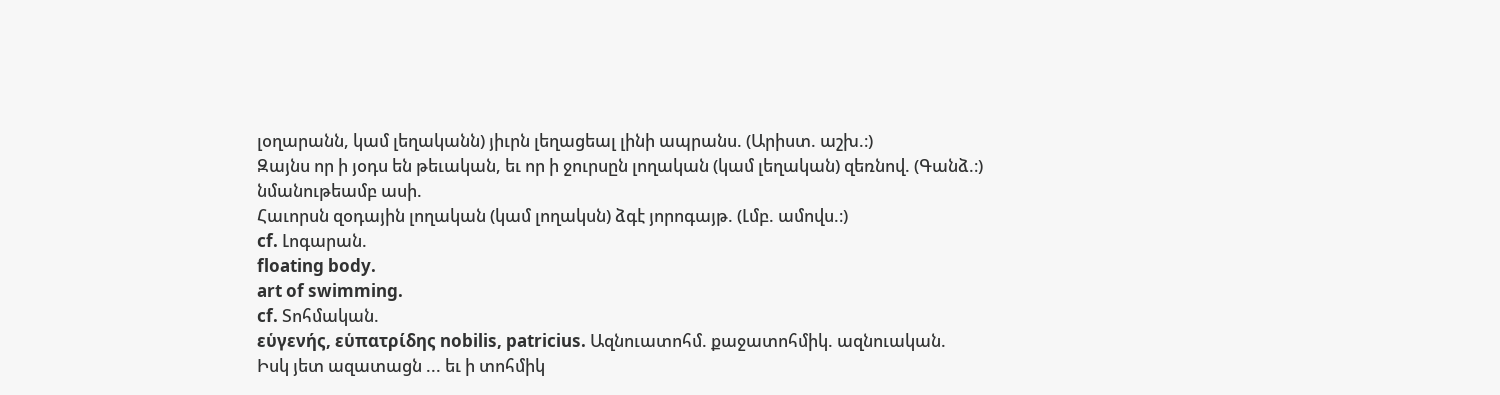լօղարանն, կամ լեղականն) յիւրն լեղացեալ լինի ապրանս. (Արիստ. աշխ.։)
Զայնս որ ի յօդս են թեւական, եւ որ ի ջուրսըն լողական (կամ լեղական) զեռնով. (Գանձ.։)
նմանութեամբ ասի.
Հաւորսն զօդային լողական (կամ լողակսն) ձգէ յորոգայթ. (Լմբ. ամովս.։)
cf. Լոգարան.
floating body.
art of swimming.
cf. Տոհմական.
εὑγενής, εὑπατρίδης nobilis, patricius. Ազնուատոհմ. քաջատոհմիկ. ազնուական.
Իսկ յետ ազատացն ... եւ ի տոհմիկ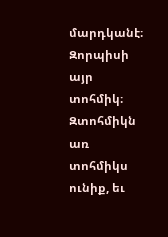մարդկանէ։ Զորպիսի այր տոհմիկ։ Զտոհմիկն առ տոհմիկս ունիք, եւ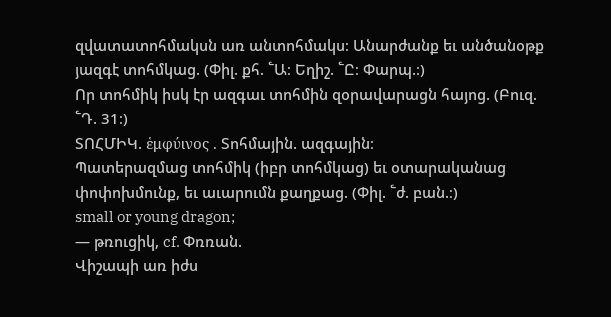զվատատոհմակսն առ անտոհմակս։ Անարժանք եւ անծանօթք յազգէ տոհմկաց. (Փիլ. քհ. ՟Ա։ Եղիշ. ՟Ը։ Փարպ.։)
Որ տոհմիկ իսկ էր ազգաւ տոհմին զօրավարացն հայոց. (Բուզ. ՟Դ. 31։)
ՏՈՀՄԻԿ. ἑμφύινος . Տոհմային. ազգային։
Պատերազմաց տոհմիկ (իբր տոհմկաց) եւ օտարականաց փոփոխմունք, եւ աւարումն քաղքաց. (Փիլ. ՟ժ. բան.։)
small or young dragon;
— թռուցիկ, cf. Փռռան.
Վիշապի առ իժս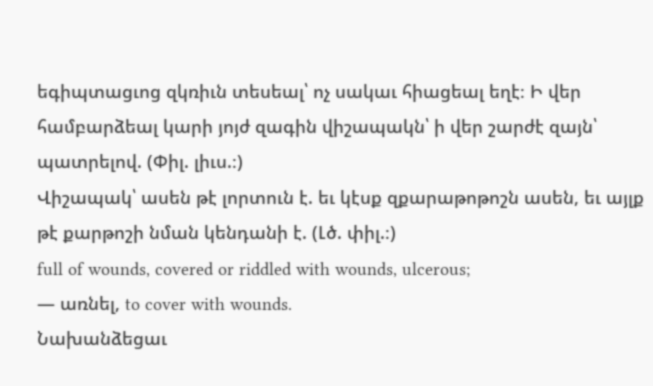եգիպտացւոց զկռիւն տեսեալ՝ ոչ սակաւ հիացեալ եղէ։ Ի վեր համբարձեալ կարի յոյժ զագին վիշապակն՝ ի վեր շարժէ զայն՝ պատրելով. (Փիլ. լիւս.։)
Վիշապակ՝ ասեն թէ լորտուն է. եւ կէսք զքարաթոթոշն ասեն, եւ այլք թէ քարթոշի նման կենդանի է. (Լծ. փիլ.։)
full of wounds, covered or riddled with wounds, ulcerous;
— առնել, to cover with wounds.
Նախանձեցաւ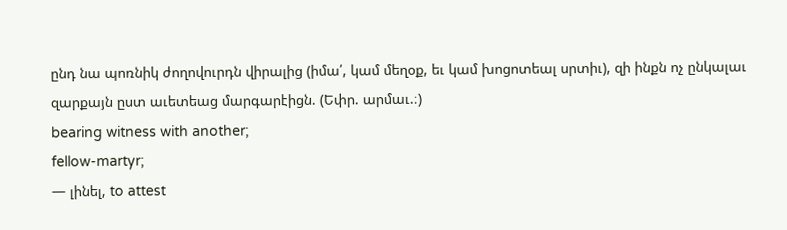ընդ նա պոռնիկ ժողովուրդն վիրալից (իմա՛, կամ մեղօք, եւ կամ խոցոտեալ սրտիւ), զի ինքն ոչ ընկալաւ զարքայն ըստ աւետեաց մարգարէիցն. (Եփր. արմաւ.։)
bearing witness with another;
fellow-martyr;
— լինել, to attest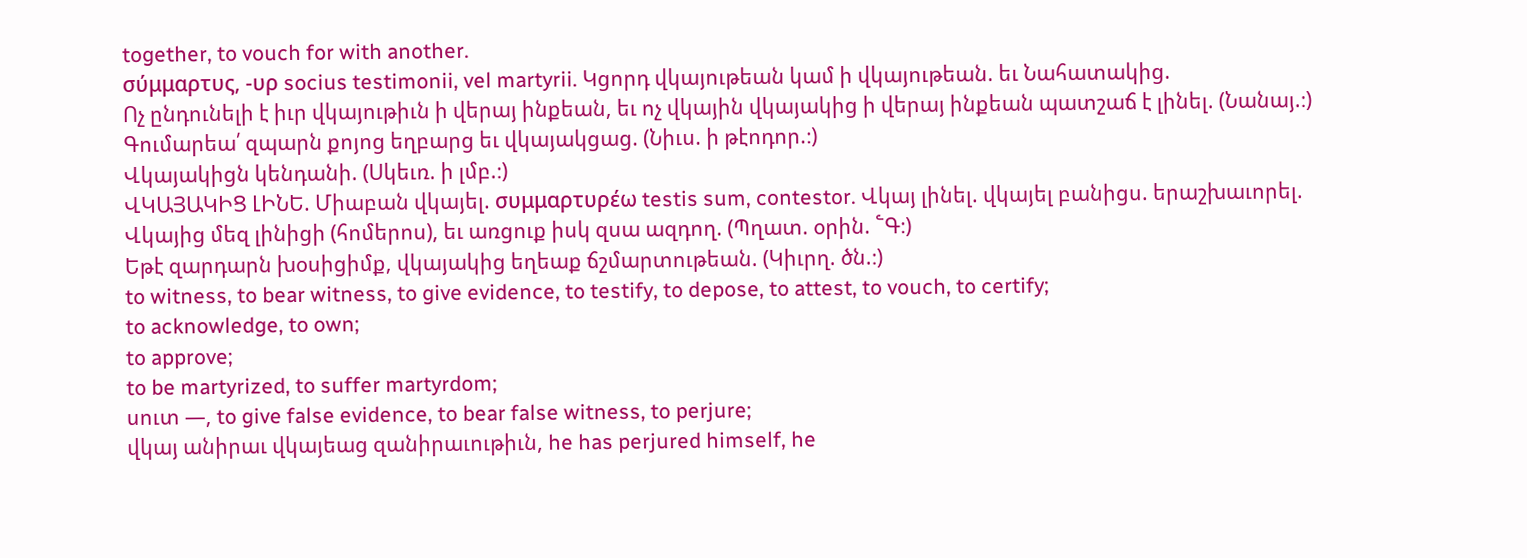together, to vouch for with another.
σύμμαρτυς, -υρ socius testimonii, vel martyrii. Կցորդ վկայութեան կամ ի վկայութեան. եւ Նահատակից.
Ոչ ընդունելի է իւր վկայութիւն ի վերայ ինքեան, եւ ոչ վկային վկայակից ի վերայ ինքեան պատշաճ է լինել. (Նանայ.։)
Գումարեա՛ զպարն քոյոց եղբարց եւ վկայակցաց. (Նիւս. ի թէոդոր.։)
Վկայակիցն կենդանի. (Սկեւռ. ի լմբ.։)
ՎԿԱՅԱԿԻՑ ԼԻՆԵ. Միաբան վկայել. συμμαρτυρέω testis sum, contestor. Վկայ լինել. վկայել բանիցս. երաշխաւորել.
Վկայից մեզ լինիցի (հոմերոս), եւ առցուք իսկ զսա ազդող. (Պղատ. օրին. ՟Գ։)
Եթէ զարդարն խօսիցիմք, վկայակից եղեաք ճշմարտութեան. (Կիւրղ. ծն.։)
to witness, to bear witness, to give evidence, to testify, to depose, to attest, to vouch, to certify;
to acknowledge, to own;
to approve;
to be martyrized, to suffer martyrdom;
սուտ —, to give false evidence, to bear false witness, to perjure;
վկայ անիրաւ վկայեաց զանիրաւութիւն, he has perjured himself, he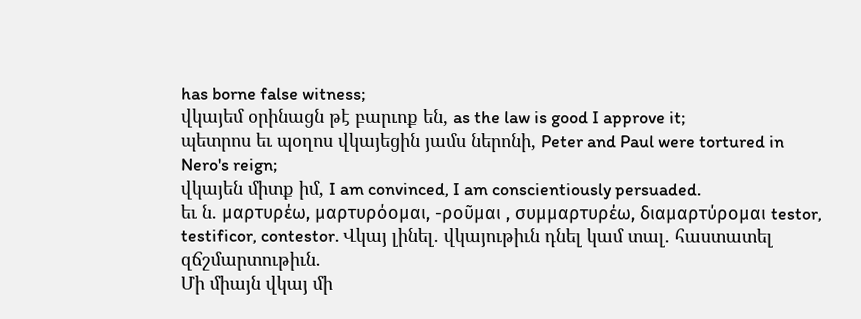has borne false witness;
վկայեմ օրինացն թէ բարւոք են, as the law is good I approve it;
պետրոս եւ պօղոս վկայեցին յամս ներոնի, Peter and Paul were tortured in Nero's reign;
վկայեն միտք իմ, I am convinced, I am conscientiously persuaded.
եւ ն. μαρτυρέω, μαρτυρόομαι, -ροῦμαι , συμμαρτυρέω, διαμαρτύρομαι testor, testificor, contestor. Վկայ լինել. վկայութիւն դնել կամ տալ. հաստատել զճշմարտութիւն.
Մի միայն վկայ մի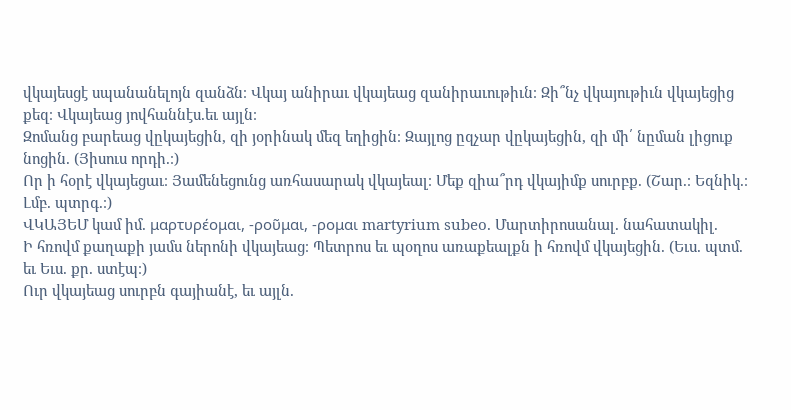վկայեսցէ սպանանելոյն զանձն։ Վկայ անիրաւ վկայեաց զանիրաւութիւն։ Զի՞նչ վկայութիւն վկայեցից քեզ։ Վկայեաց յովհաննէս.եւ այլն։
Զոմանց բարեաց վըկայեցին, զի յօրինակ մեզ եղիցին։ Զայլոց ըզչար վըկայեցին, զի մի՛ նըման լիցուք նոցին. (Յիսուս որդի.։)
Որ ի հօրէ վկայեցաւ։ Յամենեցունց առհասարակ վկայեալ։ Մեք զիա՞րդ վկայիմք սուրբք. (Շար.։ Եզնիկ.։ Լմբ. պտրգ.։)
ՎԿԱՅԵՄ կամ իմ. μαρτυρέομαι, -ροῦμαι, -ρομαι martyrium subeo. Մարտիրոսանալ. նահատակիլ.
Ի հռովմ քաղաքի յամս ներոնի վկայեաց։ Պետրոս եւ պօղոս առաքեալքն ի հռովմ վկայեցին. (Եւս. պտմ. եւ Եւս. քր. ստէպ։)
Ուր վկայեաց սուրբն գայիանէ, եւ այլն.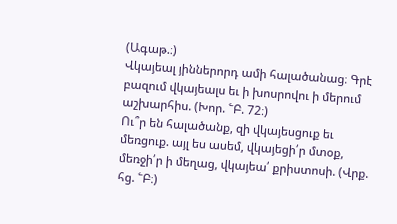(Ագաթ.։)
Վկայեալ յիններորդ ամի հալածանաց։ Գրէ բազում վկայեալս եւ ի խոսրովու ի մերում աշխարհիս. (Խոր. ՟Բ. 72։)
Ու՞ր են հալածանք, զի վկայեսցուք եւ մեռցուք. այլ ես ասեմ, վկայեցի՛ր մտօք, մեռջի՛ր ի մեղաց, վկայեա՛ քրիստոսի. (Վրք. հց. ՟Բ։)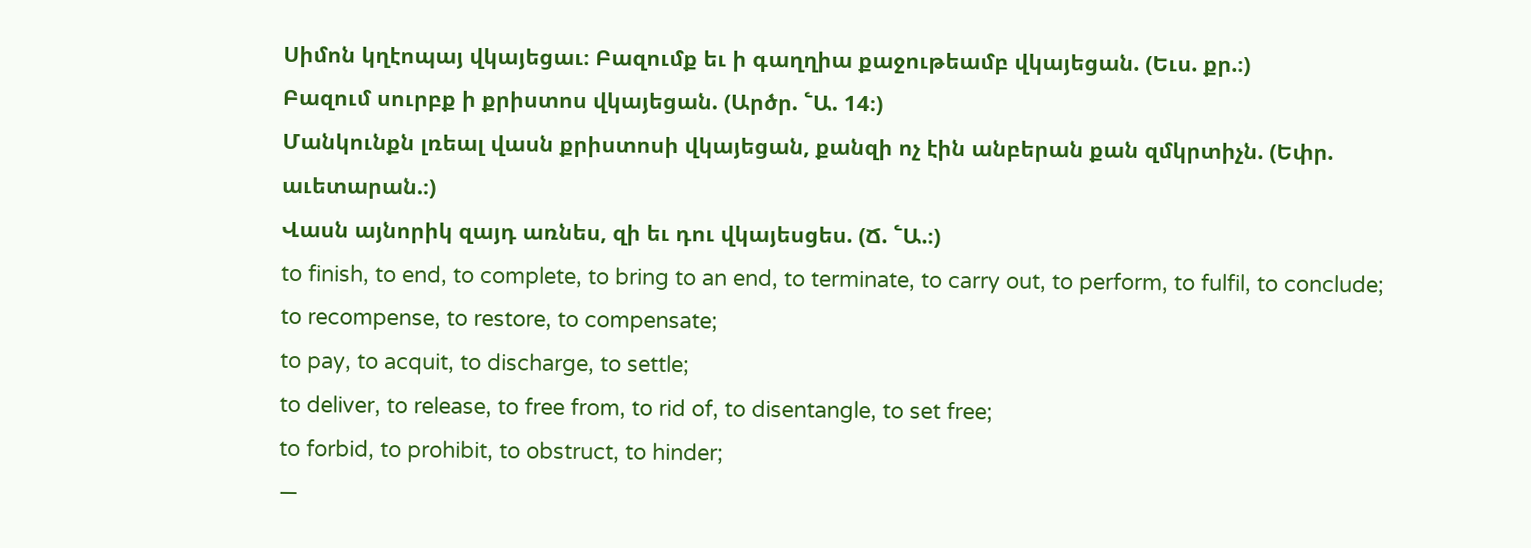Սիմոն կղէոպայ վկայեցաւ։ Բազումք եւ ի գաղղիա քաջութեամբ վկայեցան. (Եւս. քր.։)
Բազում սուրբք ի քրիստոս վկայեցան. (Արծր. ՟Ա. 14։)
Մանկունքն լռեալ վասն քրիստոսի վկայեցան, քանզի ոչ էին անբերան քան զմկրտիչն. (Եփր. աւետարան.։)
Վասն այնորիկ զայդ առնես, զի եւ դու վկայեսցես. (Ճ. ՟Ա.։)
to finish, to end, to complete, to bring to an end, to terminate, to carry out, to perform, to fulfil, to conclude;
to recompense, to restore, to compensate;
to pay, to acquit, to discharge, to settle;
to deliver, to release, to free from, to rid of, to disentangle, to set free;
to forbid, to prohibit, to obstruct, to hinder;
—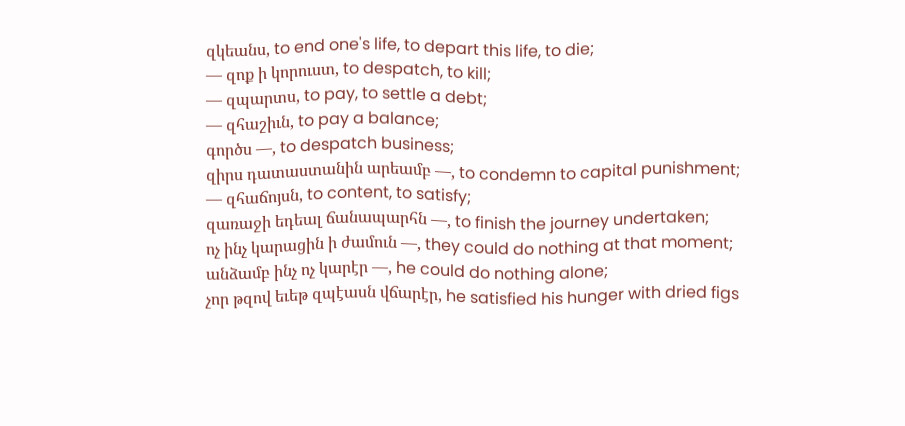զկեանս, to end one's life, to depart this life, to die;
— զոք ի կորուստ, to despatch, to kill;
— զպարտս, to pay, to settle a debt;
— զհաշիւն, to pay a balance;
գործս —, to despatch business;
զիրս դատաստանին արեամբ —, to condemn to capital punishment;
— զհաճոյսն, to content, to satisfy;
զառաջի եդեալ ճանապարհն —, to finish the journey undertaken;
ոչ ինչ կարացին ի ժամուն —, they could do nothing at that moment;
անձամբ ինչ ոչ կարէր —, he could do nothing alone;
չոր թզով եւեթ զպէասն վճարէր, he satisfied his hunger with dried figs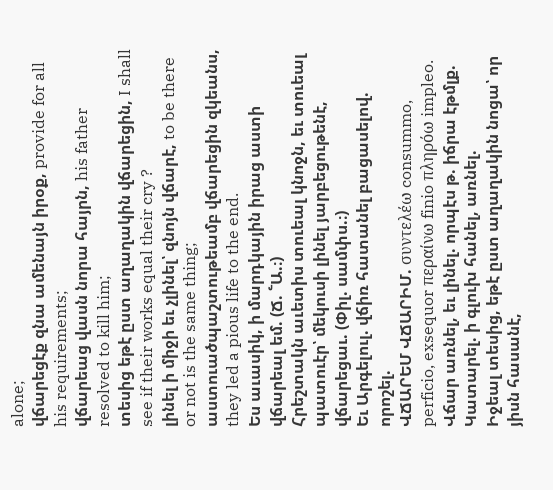alone;
վճարեցէք զնա ամենայն իրօք, provide for all his requirements;
վճարեաց վասն նորա հայրն, his father resolved to kill him;
տեսից եթէ ըստ աղաղակին վճարեցին, I shall see if their works equal their cry ?
լինել ի միջի եւ չլինել՝ զնոյն վճարէ, to be there or not is the same thing;
աստուածպաշտութեամբ վճարեցին զկեանս, they led a pious life to the end.
Ես աւասիկ, ի մարդկային իրաց աստի վճարեալ եմ. (Ճ. ՟Ա.։)
Հրեշտակն աւետիս տուեալ կնոջն, եւ տուեալ պատուէր՝ մեկուսի լինել յարբեցութենէ, վճարեցաւ. (Փիլ. սամփս.։)
Եւ Արգելուլ. վճիռ հատանել բացասելով. որոշել.
ՎՃԱՐԵՄ ՎՃԱՐԻՄ. συντελέω consummo, perficio, exsequor περαίνω finio πληρόω impleo. Վճար առնել, եւ լինել. որպէս թ. իճրա էթմլք. Կատարել. ի գլուխ հանել, առնել.
Իջեալ տեսից, եթէ ըստ աղաղակին նոցա՝ որ յիսն հասանէ,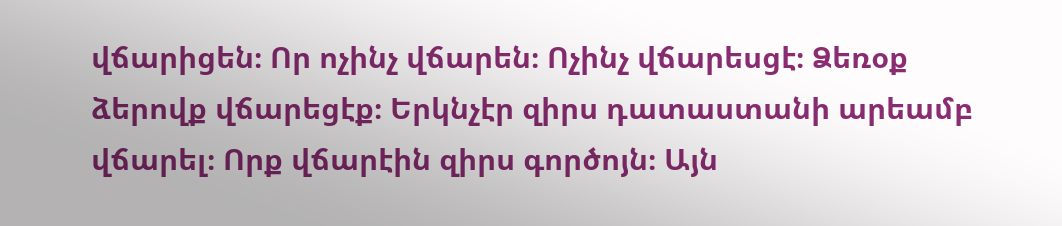վճարիցեն։ Որ ոչինչ վճարեն։ Ոչինչ վճարեսցէ։ Ձեռօք ձերովք վճարեցէք։ Երկնչէր զիրս դատաստանի արեամբ վճարել։ Որք վճարէին զիրս գործոյն։ Այն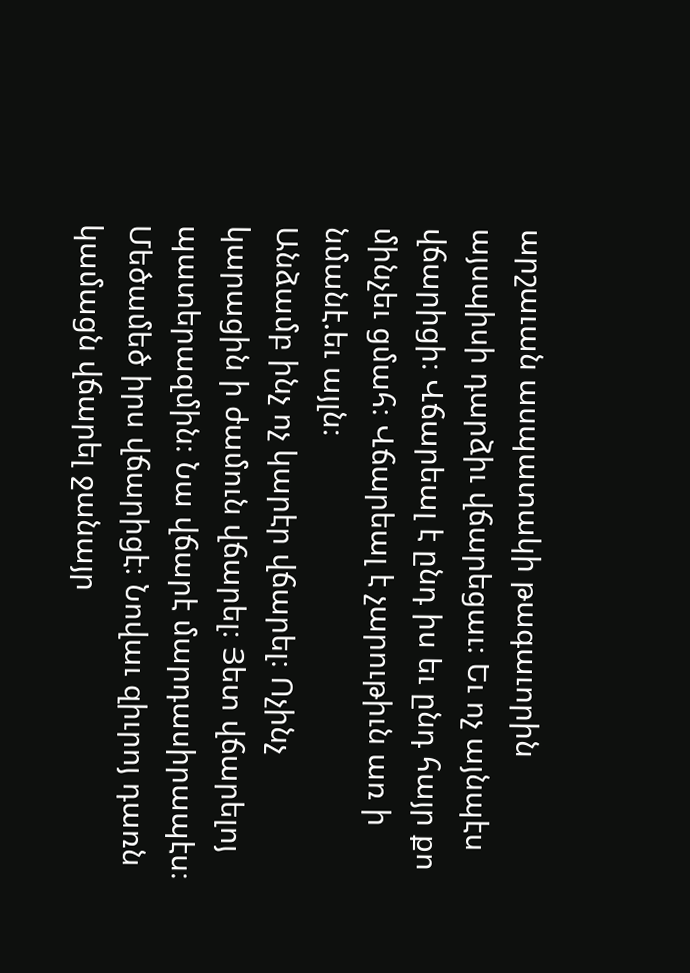արշաւան ասպատակի թագաւորին այսպիսի դարձիւ վճարեցաւ։ Եւ ոչ այնպէս վճարիցի։ Վճարեալ է ընդ իս եւ ընդ հայր քո մինչեւ ցմահ։ Վճարեալ է չարութիւն առ ի նմանէ.եւ այլն։
Անձամբ ինչ ոչ կարէր վճարել։ Ոչինչ կարացին ի ժամուն վճարել։ Յետ վճարելոյ պատերազմին։ Նա վճարէ մարդասիրապէս։ Մեծամեծ իրս վճարիցէ։ Նովաւ զիւրոյ դառն կամացն վճարել ջանայր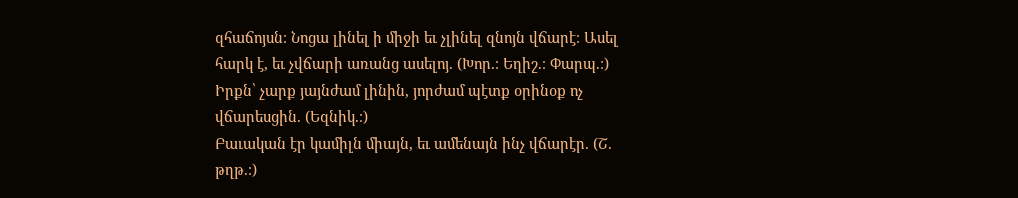զհաճոյսն։ Նոցա լինել ի միջի եւ չլինել զնոյն վճարէ։ Ասել հարկ է, եւ չվճարի առանց ասելոյ. (Խոր.։ Եղիշ.։ Փարպ.։)
Իրքն՝ չարք յայնժամ լինին, յորժամ պէտք օրինօք ոչ վճարեսցին. (Եզնիկ.։)
Բաւական էր կամիլն միայն, եւ ամենայն ինչ վճարէր. (Շ. թղթ.։)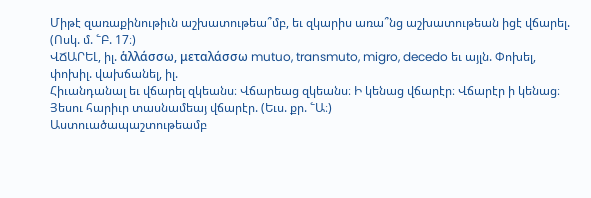Միթէ զառաքինութիւն աշխատութեա՞մբ, եւ զկարիս առա՞նց աշխատութեան իցէ վճարել. (Ոսկ. մ. ՟Բ. 17։)
ՎՃԱՐԵԼ, իլ. ἁλλάσσω, μεταλάσσω mutuo, transmuto, migro, decedo եւ այլն. Փոխել, փոխիլ. վախճանել, իլ.
Հիւանդանալ եւ վճարել զկեանս։ Վճարեաց զկեանս։ Ի կենաց վճարէր։ Վճարէր ի կենաց։ Յեսու հարիւր տասնամեայ վճարէր. (Եւս. քր. ՟Ա։)
Աստուածապաշտութեամբ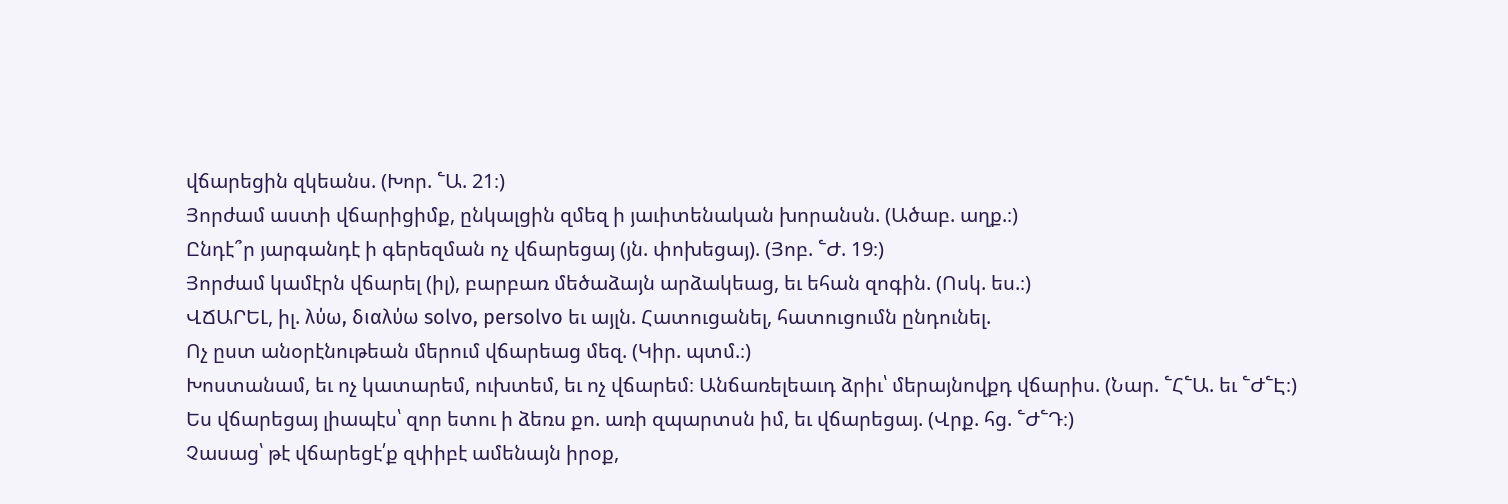վճարեցին զկեանս. (Խոր. ՟Ա. 21։)
Յորժամ աստի վճարիցիմք, ընկալցին զմեզ ի յաւիտենական խորանսն. (Ածաբ. աղք.։)
Ընդէ՞ր յարգանդէ ի գերեզման ոչ վճարեցայ (յն. փոխեցայ). (Յոբ. ՟Ժ. 19։)
Յորժամ կամէրն վճարել (իլ), բարբառ մեծաձայն արձակեաց, եւ եհան զոգին. (Ոսկ. ես.։)
ՎՃԱՐԵԼ, իլ. λύω, διαλύω solvo, persolvo եւ այլն. Հատուցանել, հատուցումն ընդունել.
Ոչ ըստ անօրէնութեան մերում վճարեաց մեզ. (Կիր. պտմ.։)
Խոստանամ, եւ ոչ կատարեմ, ուխտեմ, եւ ոչ վճարեմ։ Անճառելեաւդ ձրիւ՝ մերայնովքդ վճարիս. (Նար. ՟Հ՟Ա. եւ ՟Ժ՟Է։)
Ես վճարեցայ լիապէս՝ զոր ետու ի ձեռս քո. առի զպարտսն իմ, եւ վճարեցայ. (Վրք. հց. ՟Ժ՟Դ։)
Չասաց՝ թէ վճարեցէ՛ք զփիբէ ամենայն իրօք,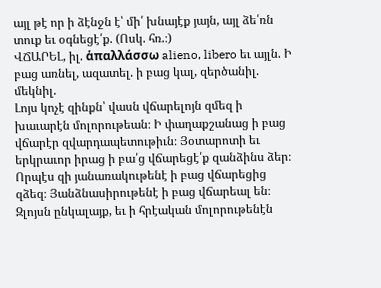այլ թէ որ ի ձէնջն է՝ մի՛ խնայէք յայն, այլ ձե՛ռն տուք եւ օգնեցէ՛ք. (Ոսկ. հռ.։)
ՎՃԱՐԵԼ, իլ. ἁπαλλάσσω alieno, libero եւ այլն. Ի բաց առնել, ազատել. ի բաց կալ, զերծանիլ. մեկնիլ.
Լոյս կոչէ զինքն՝ վասն վճարելոյն զմեզ ի խաւարէն մոլորութեան։ Ի փաղաքշանաց ի բաց վճարէր զվարդապետութիւն։ Յօտարոտի եւ երկրաւոր իրաց ի բա՛ց վճարեցէ՛ք զանձինս ձեր։ Որպէս զի յանառակութենէ ի բաց վճարեցից զձեզ։ Յանձնասիրութենէ ի բաց վճարեալ են։ Զլոյսն ընկալայք, եւ ի հրէական մոլորութենէն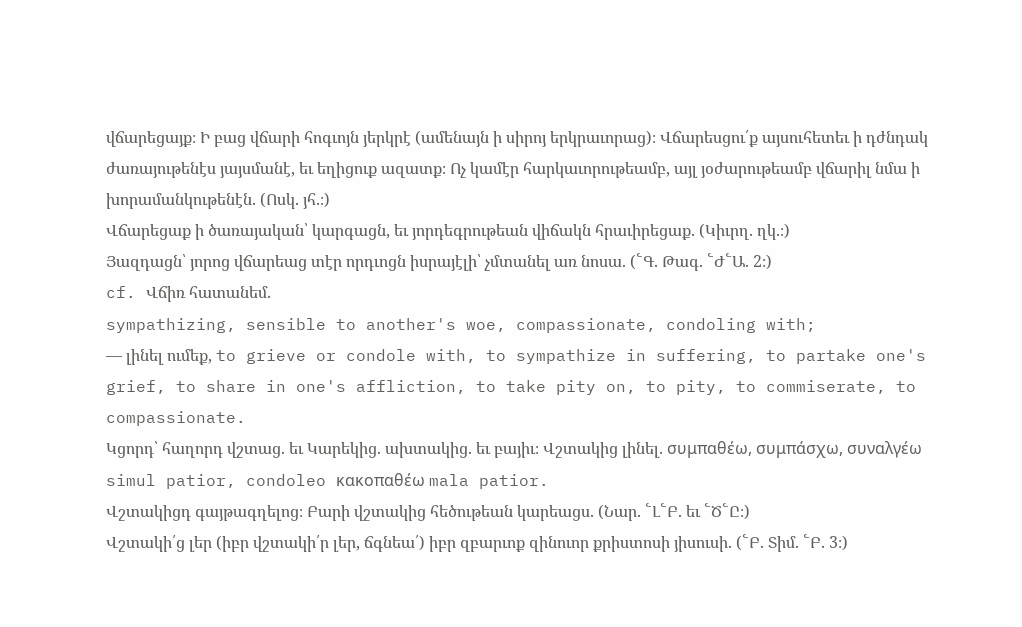վճարեցայք։ Ի բաց վճարի հոգւոյն յերկրէ (ամենայն ի սիրոյ երկրաւորաց)։ Վճարեսցու՛ք այսուհետեւ ի դժնդակ ժառայութենէս յայսմանէ, եւ եղիցուք ազատք։ Ոչ կամէր հարկաւորութեամբ, այլ յօժարութեամբ վճարիլ նմա ի խորամանկութենէն. (Ոսկ. յհ.։)
Վճարեցաք ի ծառայական՝ կարգացն, եւ յորդեգրութեան վիճակն հրաւիրեցաք. (Կիւրղ. ղկ.։)
Յազդացն՝ յորոց վճարեաց տէր որդւոցն իսրայէլի՝ չմտանել առ նոսա. (՟Գ. Թագ. ՟Ժ՟Ա. 2։)
cf. Վճիռ հատանեմ.
sympathizing, sensible to another's woe, compassionate, condoling with;
— լինել ումեք, to grieve or condole with, to sympathize in suffering, to partake one's grief, to share in one's affliction, to take pity on, to pity, to commiserate, to compassionate.
Կցորդ՝ հաղորդ վշտաց. եւ Կարեկից. ախտակից. եւ բայիւ։ Վշտակից լինել. συμπαθέω, συμπάσχω, συναλγέω simul patior, condoleo κακοπαθέω mala patior.
Վշտակիցդ գայթագղելոց։ Բարի վշտակից հեծութեան կարեացս. (Նար. ՟Լ՟Բ. եւ ՟Ծ՟Ը։)
Վշտակի՛ց լեր (իբր վշտակի՛ր լեր, ճգնեա՛) իբր զբարւոք զինուոր քրիստոսի յիսուսի. (՟Բ. Տիմ. ՟Բ. 3։)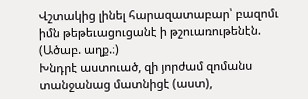Վշտակից լինել հարազատաբար՝ բազոմւ իմն թեթեւացուցանէ ի թշուառութենէն. (Ածաբ. աղք.։)
Խնդրէ աստուած, զի յորժամ զոմանս տանջանաց մատնիցէ (աստ),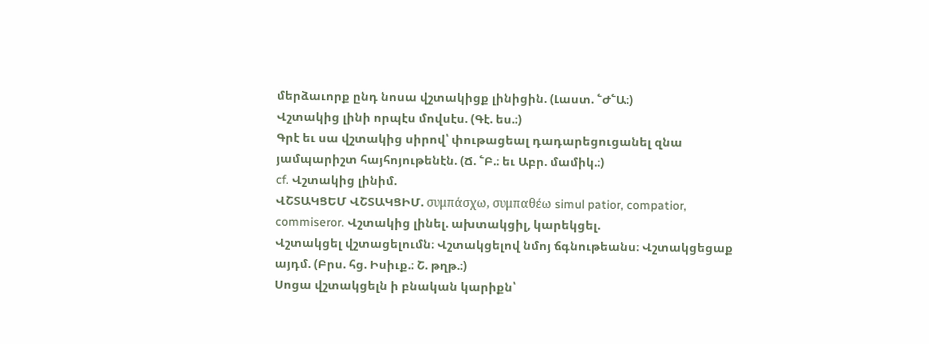մերձաւորք ընդ նոսա վշտակիցք լինիցին. (Լաստ. ՟Ժ՟Ա։)
Վշտակից լինի որպէս մովսէս. (Գէ. ես.։)
Գրէ եւ սա վշտակից սիրով՝ փութացեալ դադարեցուցանել զնա յամպարիշտ հայհոյութենէն. (Ճ. ՟Բ.։ եւ Աբր. մամիկ.։)
cf. Վշտակից լինիմ.
ՎՇՏԱԿՑԵՄ ՎՇՏԱԿՑԻՄ. συμπάσχω, συμπαθέω simul patior, compatior, commiseror. Վշտակից լինել. ախտակցիլ, կարեկցել.
Վշտակցել վշտացելումն։ Վշտակցելով նմոյ ճգնութեանս։ Վշտակցեցաք այդմ. (Բրս. հց. Իսիւք.։ Շ. թղթ.։)
Սոցա վշտակցելն ի բնական կարիքն՝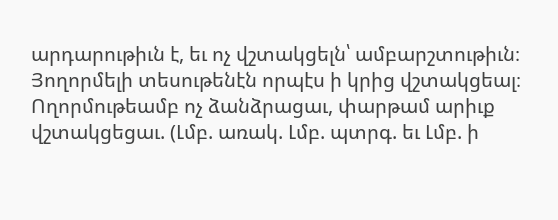արդարութիւն է, եւ ոչ վշտակցելն՝ ամբարշտութիւն։ Յողորմելի տեսութենէն որպէս ի կրից վշտակցեալ։ Ողորմութեամբ ոչ ձանձրացաւ, փարթամ արիւք վշտակցեցաւ. (Լմբ. առակ. Լմբ. պտրգ. եւ Լմբ. ի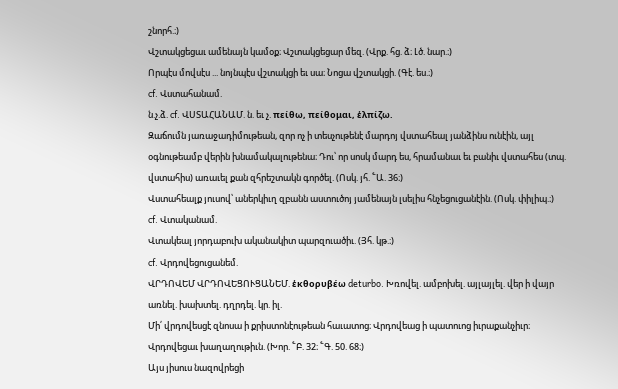շնորհ.։)
Վշտակցեցաւ ամենայն կամօք։ Վշտակցեցար մեզ. (Վրք. հց. ձ։ Լծ. նար.։)
Որպէս մովսէս ... նոյնպէս վշտակցի եւ սա։ Նոցա վշտակցի. (Գէ. ես.։)
cf. Վստահանամ.
ն.չ.ձ. cf. ՎՍՏԱՀԱՆԱՄ. ն. եւ չ. πείθω, πείθομαι, ἑλπίζω.
Զաճումն յառաջադիմութեան, զոր ոչ ի տեսչութենէ մարդոյ վստահեալ յանձինս ունէին, այլ օգնութեամբ վերին խնամակալութենա։ Դու՝ որ սոսկ մարդ ես, հրամանաւ եւ բանիւ վստահես (տպ. վստահիս) առաւել քան զհրեշտակն գործել. (Ոսկ. յհ. ՟Ա. 36։)
Վստահեալք յուսով՝ աներկիւղ զբանն աստուծոյ յամենայն լսելիս հնչեցուցանէին. (Ոսկ. փիլիպ.։)
cf. Վտականամ.
Վտակեալ յորդաբուխ ականակիտ պարզուածիւ. (Յհ. կթ.։)
cf. Վրդովեցուցանեմ.
ՎՐԴՈՎԵՄ ՎՐԴՈՎԵՑՈՒՑԱՆԵՄ. ἑκθορυβέω deturbo. Խռովել. ամբոխել. այլայլել. վեր ի վայր առնել. խախտել. դղրդել. կր. իլ.
Մի՛ վրդովեսցէ զնոսա ի քրիստոնէութեան հաւատոց։ Վրդովեաց ի պատուոց իւրաքանչիւր։ Վրդովեցաւ խաղաղութիւն. (Խոր. ՟Բ. 32։ ՟Գ. 50. 68։)
Այս յիսուս նազովրեցի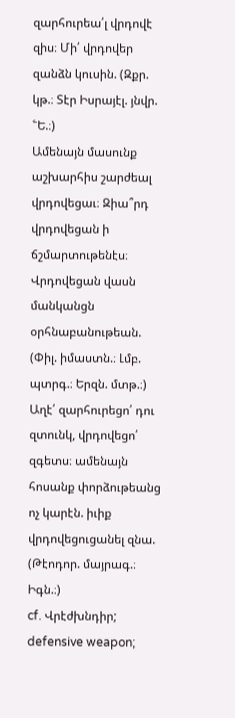զարհուրեա՛լ վրդովէ զիս։ Մի՛ վրդովեր զանձն կուսին. (Զքր. կթ.։ Տէր Իսրայէլ. յնվր. ՟Ե.։)
Ամենայն մասունք աշխարհիս շարժեալ վրդովեցաւ։ Զիա՞րդ վրդովեցան ի ճշմարտութենէս։ Վրդովեցան վասն մանկանցն օրհնաբանութեան. (Փիլ. իմաստն.։ Լմբ. պտրգ.։ Երզն. մտթ.։)
Աղէ՛ զարհուրեցո՛ դու զտունկ, վրդովեցո՛ զգետս։ ամենայն հոսանք փորձութեանց ոչ կարէն. իւիք վրդովեցուցանել զնա. (Թէոդոր. մայրագ.։ Իգն.։)
cf. Վրէժխնդիր;
defensive weapon;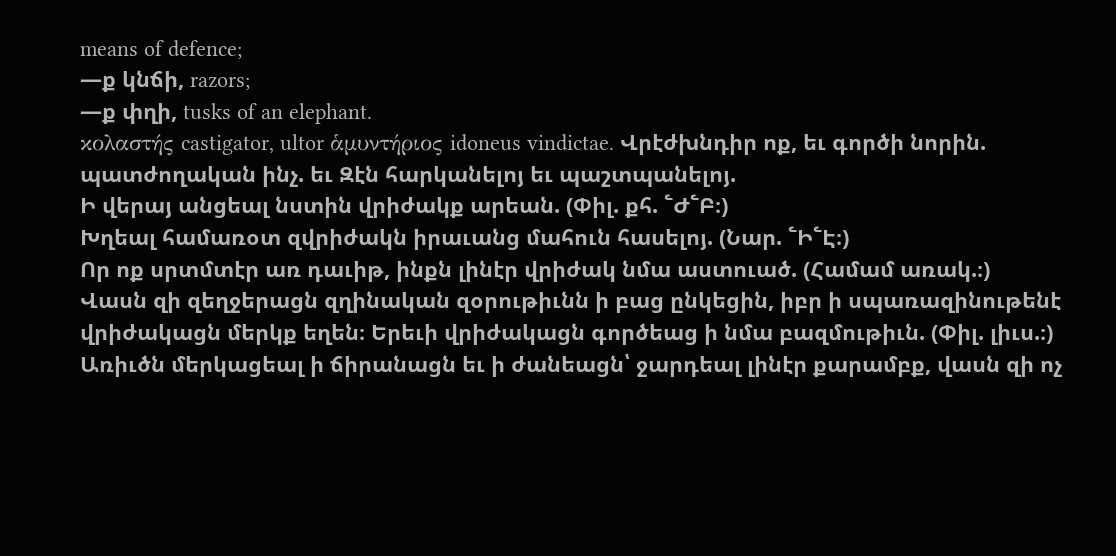means of defence;
—ք կնճի, razors;
—ք փղի, tusks of an elephant.
κολαστής castigator, ultor ἁμυντήριος idoneus vindictae. Վրէժխնդիր ոք, եւ գործի նորին. պատժողական ինչ. եւ Զէն հարկանելոյ եւ պաշտպանելոյ.
Ի վերայ անցեալ նստին վրիժակք արեան. (Փիլ. քհ. ՟Ժ՟Բ։)
Խղեալ համառօտ զվրիժակն իրաւանց մահուն հասելոյ. (Նար. ՟Ի՟Է։)
Որ ոք սրտմտէր առ դաւիթ, ինքն լինէր վրիժակ նմա աստուած. (Համամ առակ.։)
Վասն զի զեղջերացն զղինական զօրութիւնն ի բաց ընկեցին, իբր ի սպառազինութենէ վրիժակացն մերկք եղեն։ Երեւի վրիժակացն գործեաց ի նմա բազմութիւն. (Փիլ. լիւս.։)
Առիւծն մերկացեալ ի ճիրանացն եւ ի ժանեացն՝ ջարդեալ լինէր քարամբք, վասն զի ոչ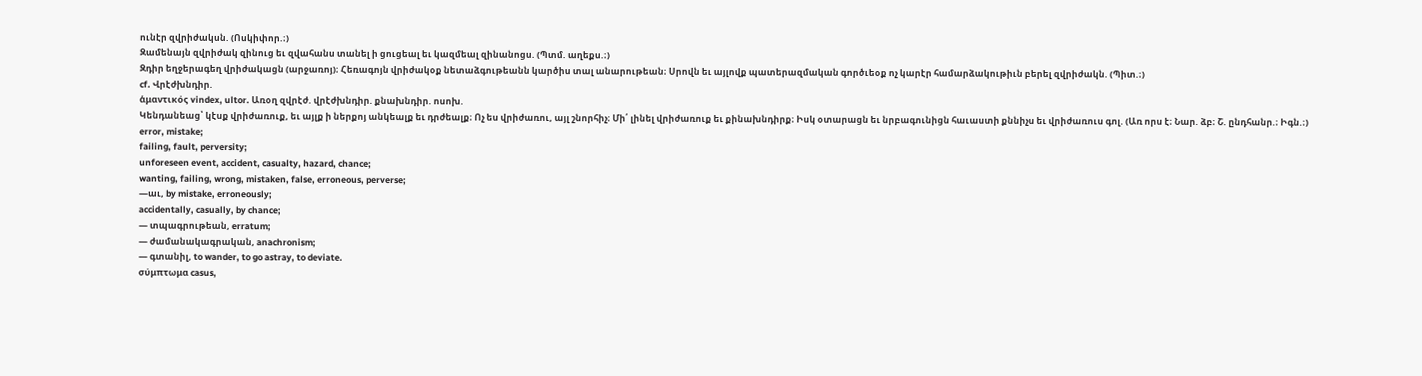ունէր զվրիժակսն. (Ոսկիփոր.։)
Զամենայն զվրիժակ զինուց եւ զվահանս տանել ի ցուցեալ եւ կազմեալ զինանոցս. (Պտմ. աղեքս.։)
Զդիր եղջերագեղ վրիժակացն (արջառոյ)։ Հեռագոյն վրիժակօք նետաձգութեանն կարծիս տալ անարութեան։ Սրովն եւ այլովք պատերազմական գործւեօք ոչ կարէր համարձակութիւն բերել զվրիժակն. (Պիտ.։)
cf. Վրէժխնդիր.
ἁμαντικός vindex, ultor. Առօղ զվրէժ. վրէժխնդիր. քնախնդիր. ոսոխ.
Կենդանեաց՝ կէսք վրիժառուք, եւ այլք ի ներքոյ անկեալք եւ դրժեալք։ Ոչ ես վրիժառու, այլ շնորհիչ։ Մի՛ լինել վրիժառուք եւ քինախնդիրք։ Իսկ օտարացն եւ նրբագունիցն հաւաստի քննիչս եւ վրիժառուս գոլ. (Առ որս է։ Նար. ձբ։ Շ. ընդհանր.։ Իգն.։)
error, mistake;
failing, fault, perversity;
unforeseen event, accident, casualty, hazard, chance;
wanting, failing, wrong, mistaken, false, erroneous, perverse;
—աւ, by mistake, erroneously;
accidentally, casually, by chance;
— տպագրութեան, erratum;
— ժամանակագրական, anachronism;
— գտանիլ, to wander, to go astray, to deviate.
σύμπτωμα casus,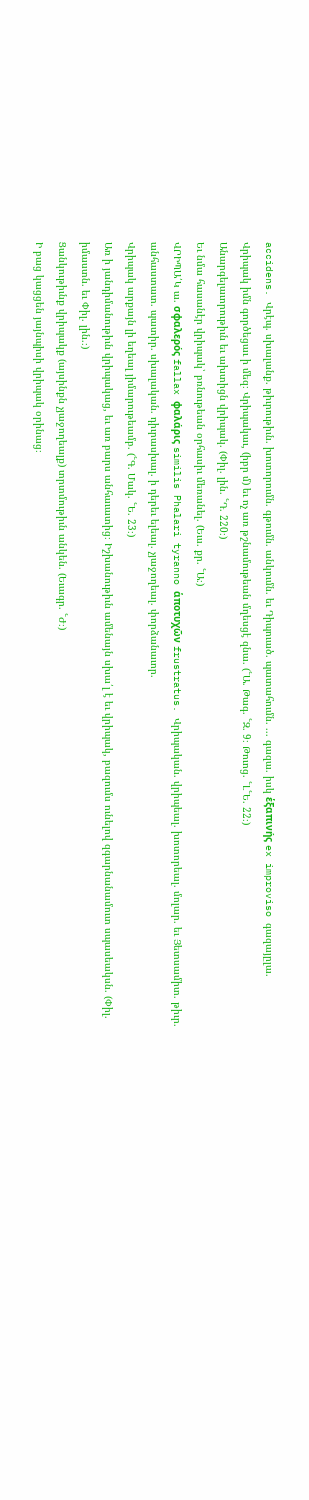accidens. Վրէպ. սխալանք. թիւրութիւն. խոտորումն. գթումն. անկումն. եւ Դիպուած. պատահումն. ... գազա. իսկ ἑξαπινής ex improviso գազայըլա.
Վրիպակ իմն գործեցաւ ի մեզ։ Վրիպակաւ, (իբր մ) եւ ոչ առ թշնամութեան մղեսցէ զնա. (՟Ա. Թագ. ՟Զ. 9։ Թուոց. ՟Լ՟Ե. 22։)
Անարգելաւորութիւն եւ ախտիցն վրիպակ. (Փիլ. լին. ՟Դ. 220։)
Եւ նմա հասանէր վրիպակ՝ բռնութեան օրհասիւ մեռանել. (Եւս. քր. ՟Ա։)
ՎՐԻՊԱ՛Կ ա. σφαλερός fallax φαλάρις similis Phalari tyranno ἁποτυχῶν frustratus. Վրիպական. վրիպեալ. խոտորեալ. մոլար. եւ Յետսամիտ. թիւր. անհաստատ. պատիր. սխալական. դիւրասխալ. ի դերեւ ելեալ. չյաջողեալ. փորձանաւոր.
Վրիպակ արքայն լի եղեալ յիմարութեամբ. (՟Գ. Մակ. ՟Ե. 23։)
Առ ի յանդիմանութիւն վրիպակաց, եւ առ բարս անհաւատից։ Իշխանութիւն ամենայն սխա՛լ է եւ վրիպակ, բազումս ունելով զգարնանամուտ սպասեակսն. (Փիլ. իմաստն. եւ Փիլ. լին.։)
Ցանկութիւնք վրիպակք (այսինքն չյաջողեալք) տրտմութիւն անկեն. (Եւագր. ՟Ժ։)
Ի բաց կացցեն յայնպիսի վրիպակ օրինաց։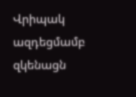Վրիպակ ազդեցմամբ զկենացն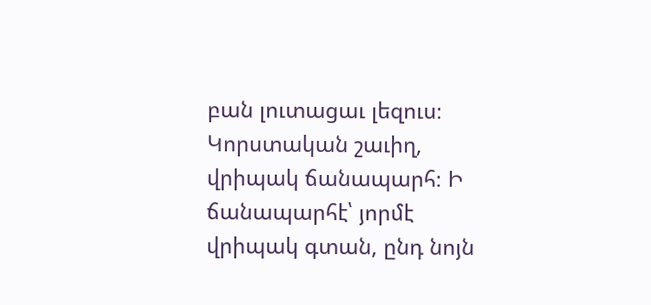բան լուտացաւ լեզուս։ Կորստական շաւիղ, վրիպակ ճանապարհ։ Ի ճանապարհէ՝ յորմէ վրիպակ գտան, ընդ նոյն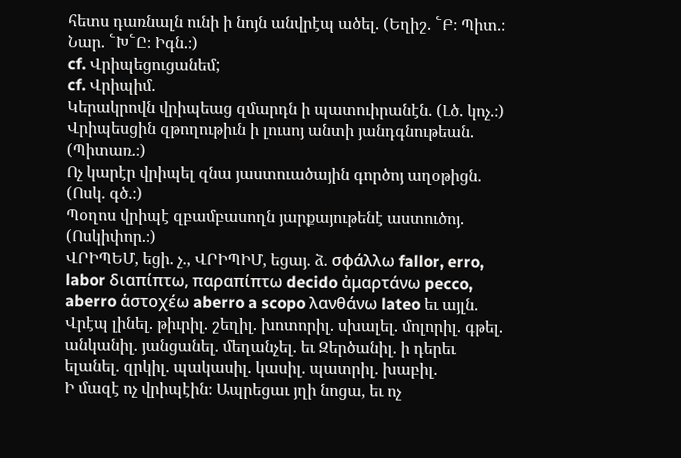հետս դառնալն ունի ի նոյն անվրէպ ածել. (Եղիշ. ՟Բ։ Պիտ.։ Նար. ՟Խ՟Ը։ Իգն.։)
cf. Վրիպեցուցանեմ;
cf. Վրիպիմ.
Կերակրովն վրիպեաց զմարդն ի պատուիրանէն. (Լծ. կոչ.։)
Վրիպեսցին զթողութիւն ի լուսոյ անտի յանդգնութեան. (Պիտառ.։)
Ոչ կարէր վրիպել զնա յաստուածային գործոյ աղօթիցն. (Ոսկ. գծ.։)
Պօղոս վրիպէ զբամբասողն յարքայութենէ աստուծոյ. (Ոսկիփոր.։)
ՎՐԻՊԵՄ, եցի. չ., ՎՐԻՊԻՄ, եցայ. ձ. σφάλλω fallor, erro, labor διαπίπτω, παραπίπτω decido ἀμαρτάνω pecco, aberro ἁστοχέω aberro a scopo λανθάνω lateo եւ այլն. Վրէպ լինել. թիւրիլ. շեղիլ. խոտորիլ. սխալել. մոլորիլ. գթել. անկանիլ. յանցանել. մեղանչել. եւ Զերծանիլ. ի դերեւ ելանել. զրկիլ. պակասիլ. կասիլ. պատրիլ. խաբիլ.
Ի մազէ ոչ վրիպէին։ Ապրեցաւ յղի նոցա, եւ ոչ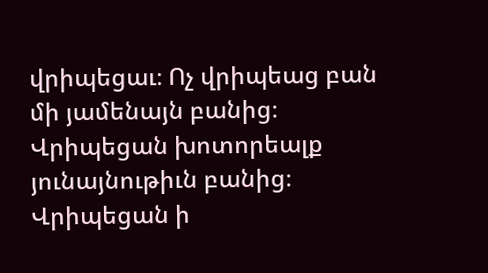վրիպեցաւ։ Ոչ վրիպեաց բան մի յամենայն բանից։ Վրիպեցան խոտորեալք յունայնութիւն բանից։ Վրիպեցան ի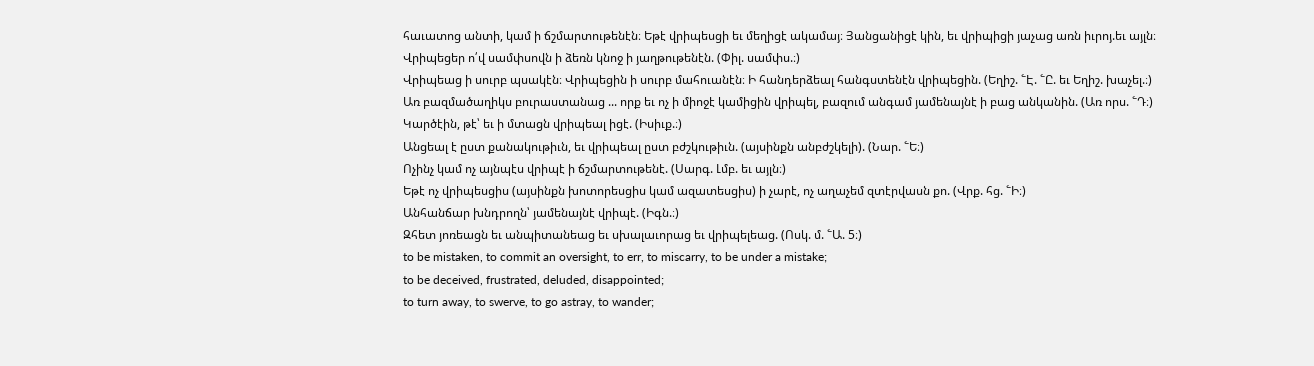հաւատոց անտի, կամ ի ճշմարտութենէն։ Եթէ վրիպեսցի եւ մեղիցէ ակամայ։ Յանցանիցէ կին, եւ վրիպիցի յաչաց առն իւրոյ.եւ այլն։
Վրիպեցեր ո՛վ սամփսովն ի ձեռն կնոջ ի յաղթութենէն. (Փիլ. սամփս.։)
Վրիպեաց ի սուրբ պսակէն։ Վրիպեցին ի սուրբ մահուանէն։ Ի հանդերձեալ հանգստենէն վրիպեցին. (Եղիշ. ՟Է. ՟Ը. եւ Եղիշ. խաչել.։)
Առ բազմածաղիկս բուրաստանաց ... որք եւ ոչ ի միոջէ կամիցին վրիպել, բազում անգամ յամենայնէ ի բաց անկանին. (Առ որս. ՟Դ։)
Կարծէին, թէ՝ եւ ի մտացն վրիպեալ իցէ. (Իսիւք.։)
Անցեալ է ըստ քանակութիւն, եւ վրիպեալ ըստ բժշկութիւն. (այսինքն անբժշկելի). (Նար. ՟Ե։)
Ոչինչ կամ ոչ այնպէս վրիպէ ի ճշմարտութենէ. (Սարգ. Լմբ. եւ այլն։)
Եթէ ոչ վրիպեսցիս (այսինքն խոտորեսցիս կամ ազատեսցիս) ի չարէ, ոչ աղաչեմ զտէրվասն քո. (Վրք. հց. ՟Ի։)
Անհանճար խնդրողն՝ յամենայնէ վրիպէ. (Իգն.։)
Զհետ յոռեացն եւ անպիտանեաց եւ սխալաւորաց եւ վրիպելեաց. (Ոսկ. մ. ՟Ա. 5։)
to be mistaken, to commit an oversight, to err, to miscarry, to be under a mistake;
to be deceived, frustrated, deluded, disappointed;
to turn away, to swerve, to go astray, to wander;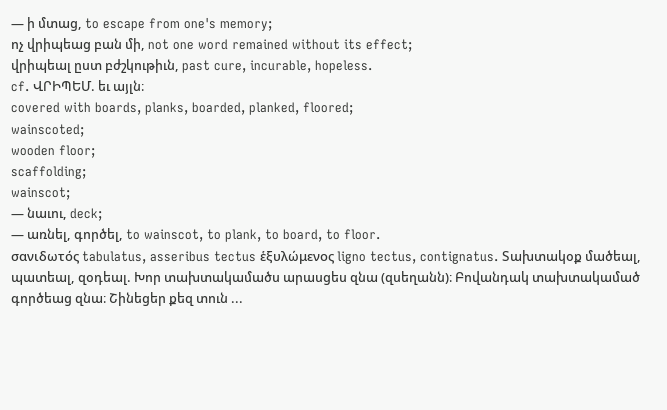— ի մտաց, to escape from one's memory;
ոչ վրիպեաց բան մի, not one word remained without its effect;
վրիպեալ ըստ բժշկութիւն, past cure, incurable, hopeless.
cf. ՎՐԻՊԵՄ. եւ այլն։
covered with boards, planks, boarded, planked, floored;
wainscoted;
wooden floor;
scaffolding;
wainscot;
— նաւու, deck;
— առնել, գործել, to wainscot, to plank, to board, to floor.
σανιδωτός tabulatus, asseribus tectus ἑξυλώμενος ligno tectus, contignatus. Տախտակօք մածեալ, պատեալ, զօդեալ. Խոր տախտակամածս արասցես զնա (զսեղանն)։ Բովանդակ տախտակամած գործեաց զնա։ Շինեցեր քեզ տուն ...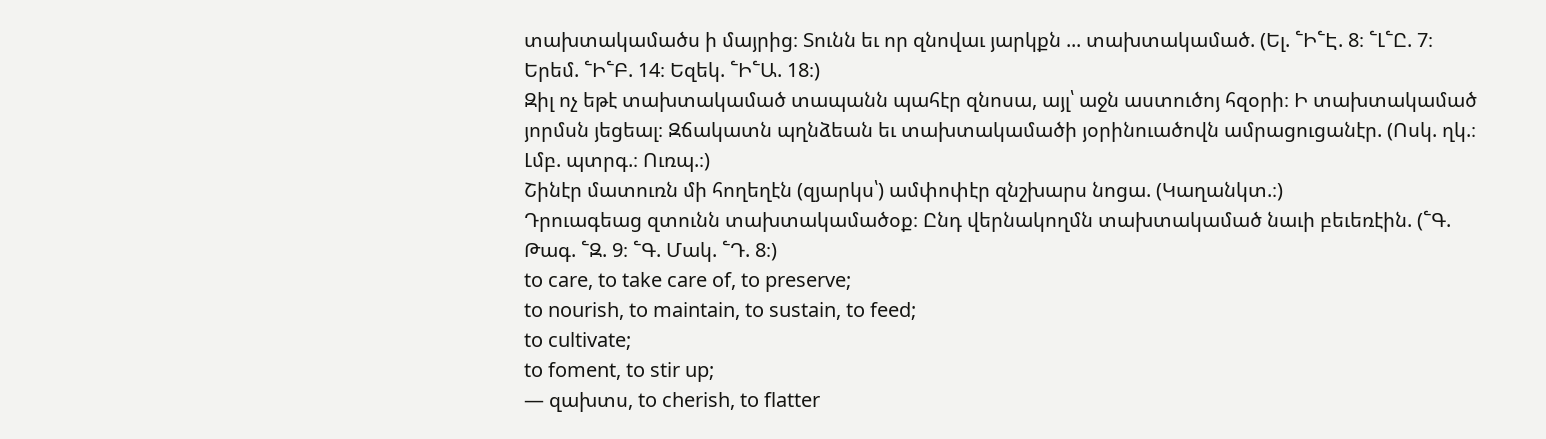տախտակամածս ի մայրից։ Տունն եւ որ զնովաւ յարկքն ... տախտակամած. (Ել. ՟Ի՟Է. 8։ ՟Լ՟Ը. 7։ Երեմ. ՟Ի՟Բ. 14։ Եզեկ. ՟Ի՟Ա. 18։)
Զիլ ոչ եթէ տախտակամած տապանն պահէր զնոսա, այլ՝ աջն աստուծոյ հզօրի։ Ի տախտակամած յորմսն յեցեալ։ Զճակատն պղնձեան եւ տախտակամածի յօրինուածովն ամրացուցանէր. (Ոսկ. ղկ.։ Լմբ. պտրգ.։ Ուռպ.։)
Շինէր մատուռն մի հողեղէն (զյարկս՝) ամփոփէր զնշխարս նոցա. (Կաղանկտ.։)
Դրուագեաց զտունն տախտակամածօք։ Ընդ վերնակողմն տախտակամած նաւի բեւեռէին. (՟Գ. Թագ. ՟Զ. 9։ ՟Գ. Մակ. ՟Դ. 8։)
to care, to take care of, to preserve;
to nourish, to maintain, to sustain, to feed;
to cultivate;
to foment, to stir up;
— զախտս, to cherish, to flatter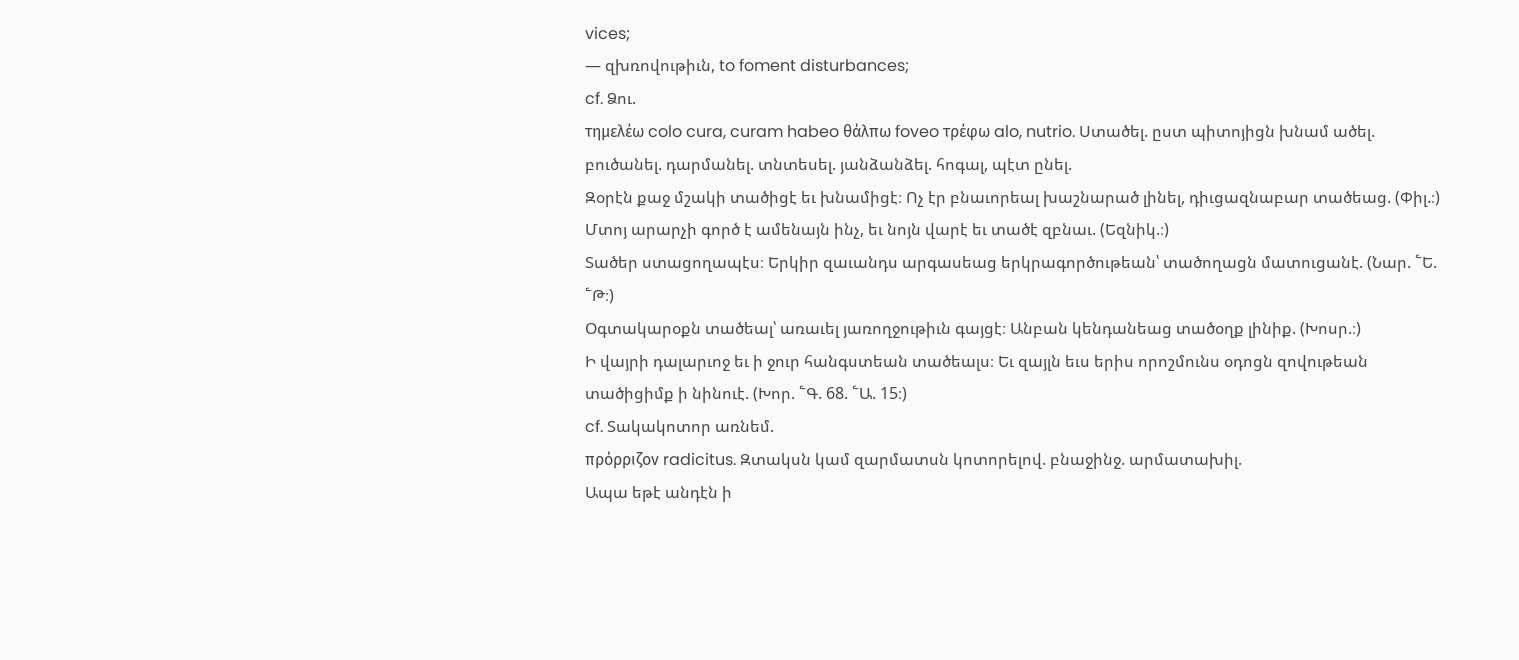vices;
— զխռովութիւն, to foment disturbances;
cf. Ձու.
τημελέω colo cura, curam habeo θάλπω foveo τρέφω alo, nutrio. Ստածել. ըստ պիտոյիցն խնամ ածել. բուծանել. դարմանել. տնտեսել. յանձանձել. հոգալ, պէտ ընել.
Զօրէն քաջ մշակի տածիցէ եւ խնամիցէ։ Ոչ էր բնաւորեալ խաշնարած լինել, դիւցազնաբար տածեաց. (Փիլ.։)
Մտոյ արարչի գործ է ամենայն ինչ, եւ նոյն վարէ եւ տածէ զբնաւ. (Եզնիկ.։)
Տածեր ստացողապէս։ Երկիր զաւանդս արգասեաց երկրագործութեան՝ տածողացն մատուցանէ. (Նար. ՟Ե. ՟Թ։)
Օգտակարօքն տածեալ՝ առաւել յառողջութիւն գայցէ։ Անբան կենդանեաց տածօղք լինիք. (Խոսր.։)
Ի վայրի դալարւոջ եւ ի ջուր հանգստեան տածեալս։ Եւ զայլն եւս երիս որոշմունս օդոցն զովութեան տածիցիմք ի նինուէ. (Խոր. ՟Գ. 68. ՟Ա. 15։)
cf. Տակակոտոր առնեմ.
πρόρριζον radicitus. Զտակսն կամ զարմատսն կոտորելով. բնաջինջ. արմատախիլ.
Ապա եթէ անդէն ի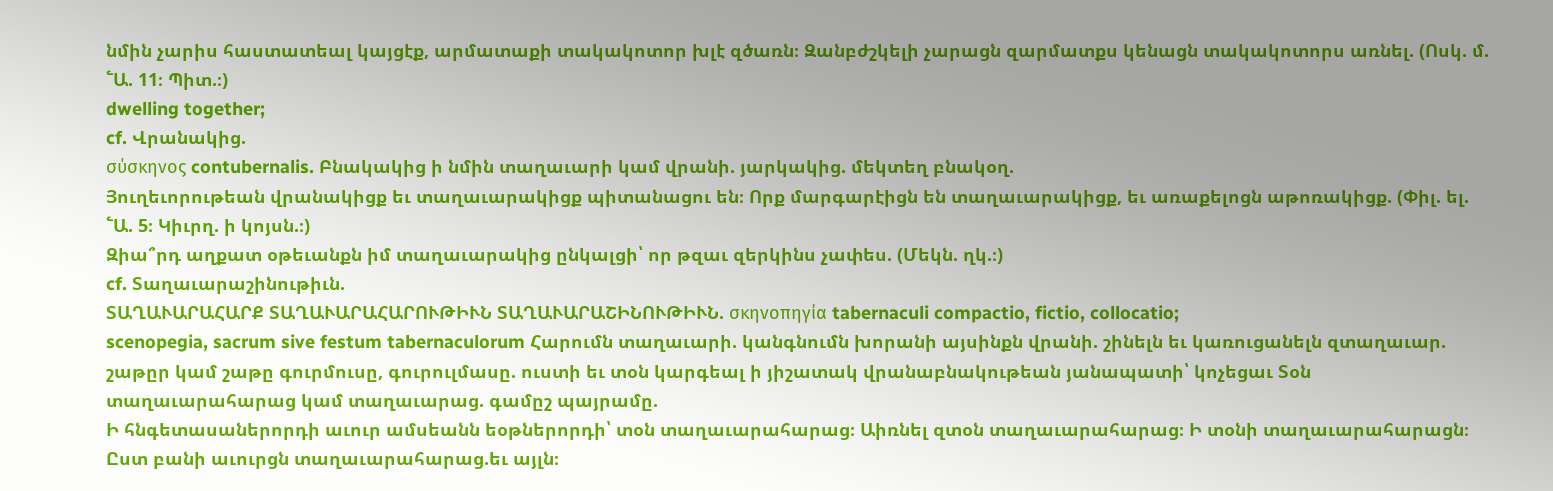նմին չարիս հաստատեալ կայցէք, արմատաքի տակակոտոր խլէ զծառն։ Զանբժշկելի չարացն զարմատքս կենացն տակակոտորս առնել. (Ոսկ. մ. ՟Ա. 11։ Պիտ.։)
dwelling together;
cf. Վրանակից.
σύσκηνος contubernalis. Բնակակից ի նմին տաղաւարի կամ վրանի. յարկակից. մեկտեղ բնակօղ.
Յուղեւորութեան վրանակիցք եւ տաղաւարակիցք պիտանացու են։ Որք մարգարէիցն են տաղաւարակիցք, եւ առաքելոցն աթոռակիցք. (Փիլ. ել. ՟Ա. 5։ Կիւրղ. ի կոյսն.։)
Զիա՞րդ աղքատ օթեւանքն իմ տաղաւարակից ընկալցի՝ որ թզաւ զերկինս չափես. (Մեկն. ղկ.։)
cf. Տաղաւարաշինութիւն.
ՏԱՂԱՒԱՐԱՀԱՐՔ ՏԱՂԱՒԱՐԱՀԱՐՈՒԹԻՒՆ ՏԱՂԱՒԱՐԱՇԻՆՈՒԹԻՒՆ. σκηνοπηγία tabernaculi compactio, fictio, collocatio;
scenopegia, sacrum sive festum tabernaculorum Հարումն տաղաւարի. կանգնումն խորանի այսինքն վրանի. շինելն եւ կառուցանելն զտաղաւար. շաթըր կամ շաթը գուրմուսը, գուրուլմասը. ուստի եւ տօն կարգեալ ի յիշատակ վրանաբնակութեան յանապատի՝ կոչեցաւ Տօն տաղաւարահարաց կամ տաղաւարաց. գամըշ պայրամը.
Ի հնգետասաներորդի աւուր ամսեանն եօթներորդի՝ տօն տաղաւարահարաց։ Աիռնել զտօն տաղաւարահարաց։ Ի տօնի տաղաւարահարացն։ Ըստ բանի աւուրցն տաղաւարահարաց.եւ այլն։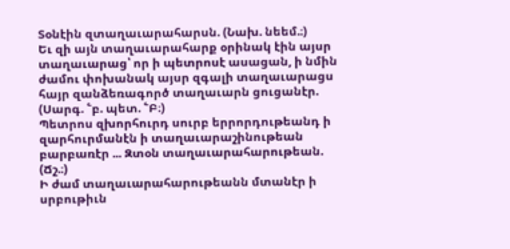Տօնէին զտաղաւարահարսն. (Նախ. նեեմ.։)
Եւ զի այն տաղաւարահարք օրինակ էին այսր տաղաւարաց՝ որ ի պետրոսէ ասացան, ի նմին ժամու փոխանակ այսր զգալի տաղաւարացս հայր զանձեռագործ տաղաւարն ցուցանէր. (Սարգ. ՟բ. պետ. ՟Բ։)
Պետրոս զխորհուրդ սուրբ երրորդութեանդ ի զարհուրմանէն ի տաղաւարաշինութեան բարբառէր ... Զտօն տաղաւարահարութեան. (Ճշ.։)
Ի ժամ տաղաւարահարութեանն մտանէր ի սրբութիւն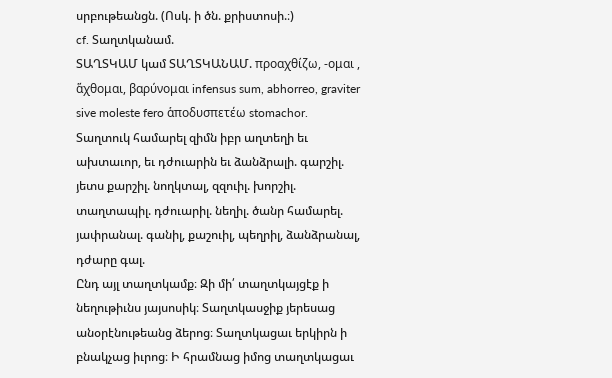սրբութեանցն. (Ոսկ. ի ծն. քրիստոսի.։)
cf. Տաղտկանամ.
ՏԱՂՏԿԱՄ կամ ՏԱՂՏԿԱՆԱՄ. προαχθίζω, -ομαι , ἅχθομαι, βαρύνομαι infensus sum, abhorreo, graviter sive moleste fero ἁποδυσπετέω stomachor. Տաղտուկ համարել զիմն իբր աղտեղի եւ ախտաւոր, եւ դժուարին եւ ձանձրալի. գարշիլ. յետս քարշիլ. նողկտալ, զզուիլ. խորշիլ. տաղտապիլ. դժուարիլ. նեղիլ. ծանր համարել. յափրանալ. գանիլ, քաշուիլ, պեղրիլ, ձանձրանալ, դժարը գալ.
Ընդ այլ տաղտկամք։ Զի մի՛ տաղտկայցէք ի նեղութիւնս յայսոսիկ։ Տաղտկասջիք յերեսաց անօրէնութեանց ձերոց։ Տաղտկացաւ երկիրն ի բնակչաց իւրոց։ Ի հրամնաց իմոց տաղտկացաւ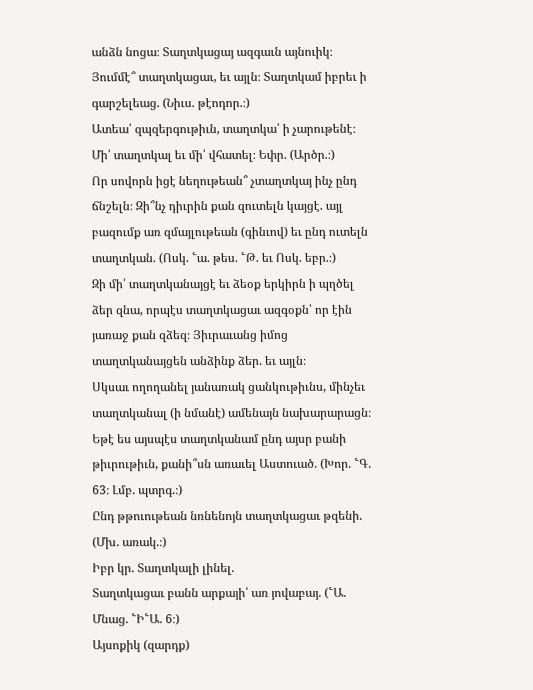անձն նոցա։ Տաղտկացայ ազգաւն այնուիկ։ Յումմէ՞ տաղտկացաւ, եւ այլն։ Տաղտկամ իբրեւ ի գարշելեաց. (Նիւս. թէոդոր.։)
Ատեա՛ զպզերգութիւն, տաղտկա՛ ի չարութենէ։ Մի՛ տաղտկալ եւ մի՛ վհատել։ Եփր. (Արծր.։)
Որ սովորն իցէ նեղութեան՞ չտաղտկայ ինչ ընդ ճնշելն։ Զի՞նչ դիւրին քան զուտելն կայցէ. այլ բազումք առ զմայլութեան (գինւով) եւ ընդ ուտելն տաղտկան. (Ոսկ. ՟ա. թես. ՟Թ. եւ Ոսկ. եբր.։)
Զի մի՛ տաղտկանայցէ եւ ձեօք երկիրն ի պղծել ձեր զնա, որպէս տաղտկացաւ ազգօքն՝ որ էին յառաջ քան զձեզ։ Յիւրաւանց իմոց տաղտկանայցեն անձինք ձեր. եւ այլն։
Սկսաւ ողողանել յանառակ ցանկութիւնս, մինչեւ տաղտկանալ (ի նմանէ) ամենայն նախարարացն։ Եթէ ես այսպէս տաղտկանամ ընդ այսր բանի թիւրութիւն, քանի՞սն առաւել Աստուած. (Խոր. ՟Գ. 63։ Լմբ. պտրգ.։)
Ընդ թթուութեան նռնենոյն տաղտկացաւ թզենի. (Մխ. առակ.։)
Իբր կր. Տաղտկալի լինել.
Տաղտկացաւ բանն արքայի՝ առ յովաբայ. (՟Ա. Մնաց. ՟Ի՟Ա. 6։)
Այսոքիկ (զարդք)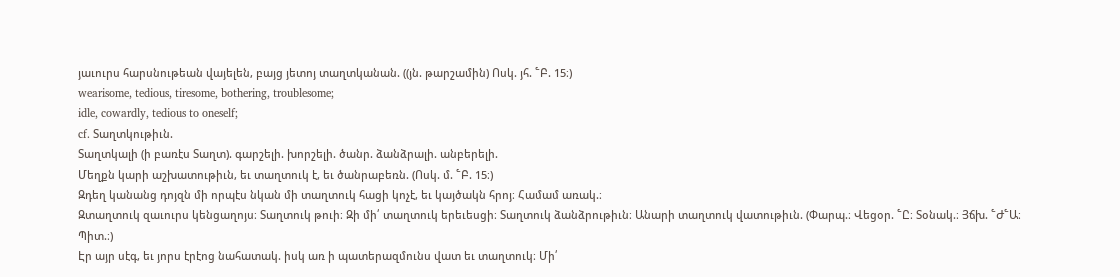յաւուրս հարսնութեան վայելեն, բայց յետոյ տաղտկանան. ((յն. թարշամին) Ոսկ. յհ. ՟Բ. 15։)
wearisome, tedious, tiresome, bothering, troublesome;
idle, cowardly, tedious to oneself;
cf. Տաղտկութիւն.
Տաղտկալի (ի բառէս Տաղտ). գարշելի. խորշելի. ծանր. ձանձրալի. անբերելի.
Մեղքն կարի աշխատութիւն, եւ տաղտուկ է, եւ ծանրաբեռն. (Ոսկ. մ. ՟Բ. 15։)
Զդեղ կանանց դոյզն մի որպէս նկան մի տաղտուկ հացի կոչէ, եւ կայծակն հրոյ։ Համամ առակ.։
Զտաղտուկ զաւուրս կենցաղոյս։ Տաղտուկ թուի։ Զի մի՛ տաղտուկ երեւեսցի։ Տաղտուկ ձանձրութիւն։ Անարի տաղտուկ վատութիւն. (Փարպ.։ Վեցօր. ՟Ը։ Տօնակ.։ Յճխ. ՟Ժ՟Ա։ Պիտ.։)
Էր այր սէգ, եւ յորս էրէոց նահատակ. իսկ առ ի պատերազմունս վատ եւ տաղտուկ։ Մի՛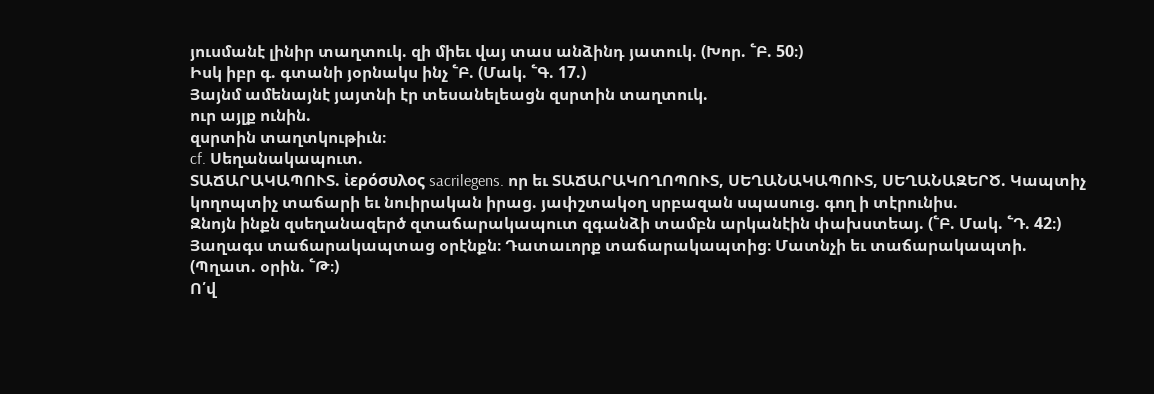յուսմանէ լինիր տաղտուկ. զի միեւ վայ տաս անձինդ յատուկ. (Խոր. ՟Բ. 50։)
Իսկ իբր գ. գտանի յօրնակս ինչ ՟Բ. (Մակ. ՟Գ. 17.)
Յայնմ ամենայնէ յայտնի էր տեսանելեացն զսրտին տաղտուկ.
ուր այլք ունին.
զսրտին տաղտկութիւն։
cf. Սեղանակապուտ.
ՏԱՃԱՐԱԿԱՊՈՒՏ. ἰερόσυλος sacrilegens. որ եւ ՏԱՃԱՐԱԿՈՂՈՊՈՒՏ, ՍԵՂԱՆԱԿԱՊՈՒՏ, ՍԵՂԱՆԱԶԵՐԾ. Կապտիչ կողոպտիչ տաճարի եւ նուիրական իրաց. յափշտակօղ սրբազան սպասուց. գող ի տէրունիս.
Զնոյն ինքն զսեղանազերծ զտաճարակապուտ զգանձի տամբն արկանէին փախստեայ. (՟Բ. Մակ. ՟Դ. 42։)
Յաղագս տաճարակապտաց օրէնքն։ Դատաւորք տաճարակապտից։ Մատնչի եւ տաճարակապտի. (Պղատ. օրին. ՟Թ։)
Ո՛վ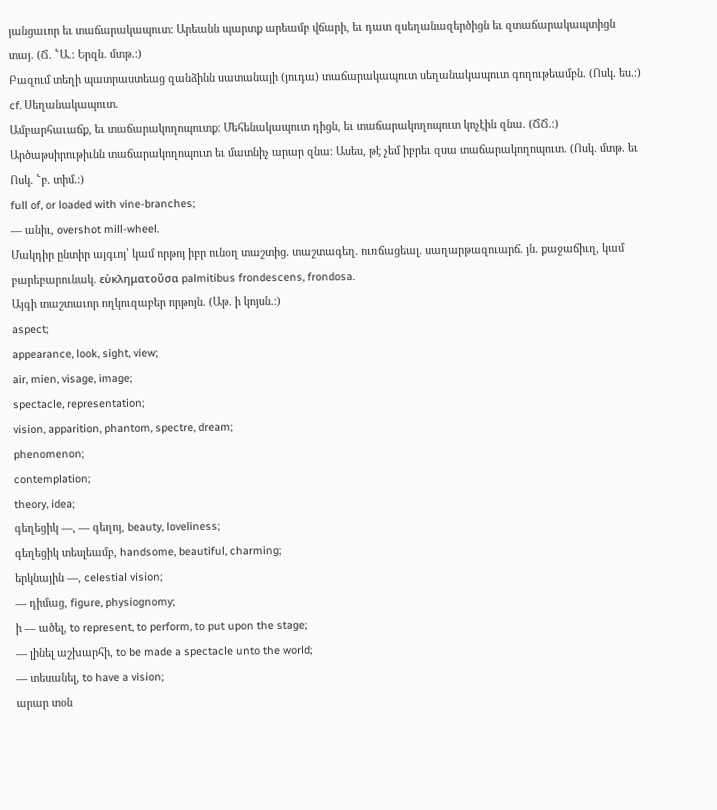յանցաւոր եւ տաճարակապուտ։ Արեանն պարտք արեամբ վճարի, եւ դատ զսեղանազերծիցն եւ զտաճարակապտիցն տայ. (Ճ. ՟Ա.։ Երզն. մտթ.։)
Բազում տեղի պատրաստեաց զանձինն սատանայի (յուդա) տաճարակապուտ սեղանակապուտ գողութեամբն. (Ոսկ. ես.։)
cf. Սեղանակապուտ.
Ամբարհաւաճք, եւ տաճարակողոպուտք։ Մեհենակապուտ դիցն, եւ տաճարակողոպուտ կոչէին զնա. (ՃՃ.։)
Արծաթսիրութիւնն տաճարակողոպուտ եւ մատնիչ արար զնա։ Ասես, թէ չեմ իբրեւ զսա տաճարակողոպուտ. (Ոսկ. մտթ. եւ Ոսկ. ՟բ. տիմ.։)
full of, or loaded with vine-branches;
— անիւ, overshot mill-wheel.
Մակդիր ընտիր այգւոյ՝ կամ որթոյ իբր ունօղ տաշտից. տաշտագեղ. ուռճացեալ. սաղարթազուարճ. յն. քաջաճիւղ, կամ բարեբարունակ. εὑκληματοῦσα palmitibus frondescens, frondosa.
Այգի տաշտաւոր ողկուզաբեր որթոյն. (Աթ. ի կոյսն.։)
aspect;
appearance, look, sight, view;
air, mien, visage, image;
spectacle, representation;
vision, apparition, phantom, spectre, dream;
phenomenon;
contemplation;
theory, idea;
գեղեցիկ —, — գեղոյ, beauty, loveliness;
գեղեցիկ տեսլեամբ, handsome, beautiful, charming;
երկնային —, celestial vision;
— դիմաց, figure, physiognomy;
ի — ածել, to represent, to perform, to put upon the stage;
— լինել աշխարհի, to be made a spectacle unto the world;
— տեսանել, to have a vision;
արար տօն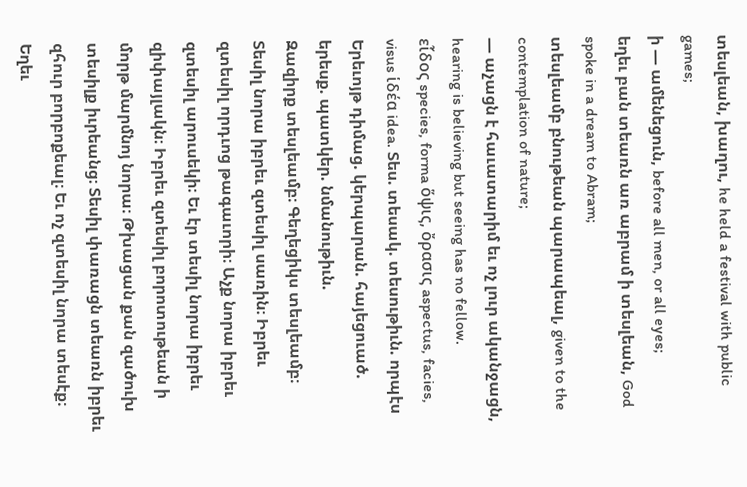տեսլեան, խաղու, he held a festival with public games;
ի — ամենեցուն, before all men, or all eyes;
եղեւ բան տեառն առ աբրամ ի տեսլեան, God spoke in a dream to Abram;
տեսլեամբ բնութեան պարապեալ, given to the contemplation of nature;
— աչացն է հաւատարիմ եւ ոչ լուր ականջացն, hearing is believing but seeing has no fellow.
εἷδος species, forma ὅψις, ὄρασις aspectus, facies, visus ἱδέα idea. Տես. տեսակ. տեսութիւն. որպէս Երեւոյթ դիմաց. կերպարան. հայեցուած. երեսք. պատկեր. նմանութիւն.
Զազիրք տեսլեամբ։ Գեղեցիկս տեսլեամբ։ Տեսիլ նորա իբրեւ զտեսիլ սառին։ Իբրեւ զտեսիլ որդւոց թագաւորի։ Աչք նորա իբրեւ զտեսիլ արուսեկի։ Եւ էր տեսիլ նորա իբրեւ զիփայլակն։ Իբրեւ զտեսիլ բորոտութեան ի մորթ մարմնոյ նորա։ Թխացան քան զածուխ տեսիլք իւրեանց։ Տեսիլ փառացն տեառն իբրեւ զհուր բորբոքեալ։ Եւ ոչ զտեսիլ նորա տեսէք։ Եղեւ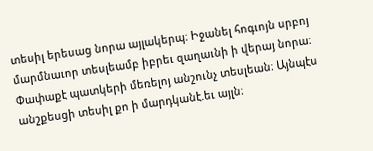տեսիլ երեսաց նորա այլակերպ։ Իջանել հոգւոյն սրբոյ մարմնաւոր տեսլեամբ իբրեւ զաղաւնի ի վերայ նորա։ Փափաքէ պատկերի մեռելոյ անշունչ տեսլեան։ Այնպէս անշքեսցի տեսիլ քո ի մարդկանէ.եւ այլն։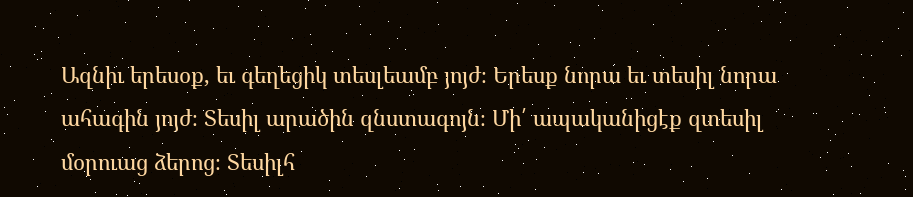Ազնիւ երեսօք, եւ գեղեցիկ տեսլեամբ յոյժ։ Երեսք նորա եւ տեսիլ նորա ահագին յոյժ։ Տեսիլ արածին զնստագոյն։ Մի՛ ապականիցէք զտեսիլ մօրուաց ձերոց։ Տեսիլհ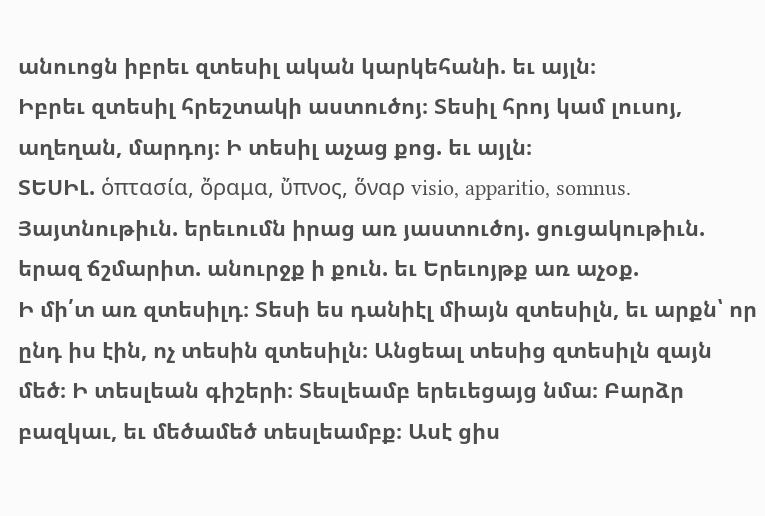անուոցն իբրեւ զտեսիլ ական կարկեհանի. եւ այլն։
Իբրեւ զտեսիլ հրեշտակի աստուծոյ։ Տեսիլ հրոյ կամ լուսոյ, աղեղան, մարդոյ։ Ի տեսիլ աչաց քոց. եւ այլն։
ՏԵՍԻԼ. ὁπτασία, ὄραμα, ὔπνος, ὅναρ visio, apparitio, somnus. Յայտնութիւն. երեւումն իրաց առ յաստուծոյ. ցուցակութիւն. երազ ճշմարիտ. անուրջք ի քուն. եւ Երեւոյթք առ աչօք.
Ի մի՛տ առ զտեսիլդ։ Տեսի ես դանիէլ միայն զտեսիլն, եւ արքն՝ որ ընդ իս էին, ոչ տեսին զտեսիլն։ Անցեալ տեսից զտեսիլն զայն մեծ։ Ի տեսլեան գիշերի։ Տեսլեամբ երեւեցայց նմա։ Բարձր բազկաւ, եւ մեծամեծ տեսլեամբք։ Ասէ ցիս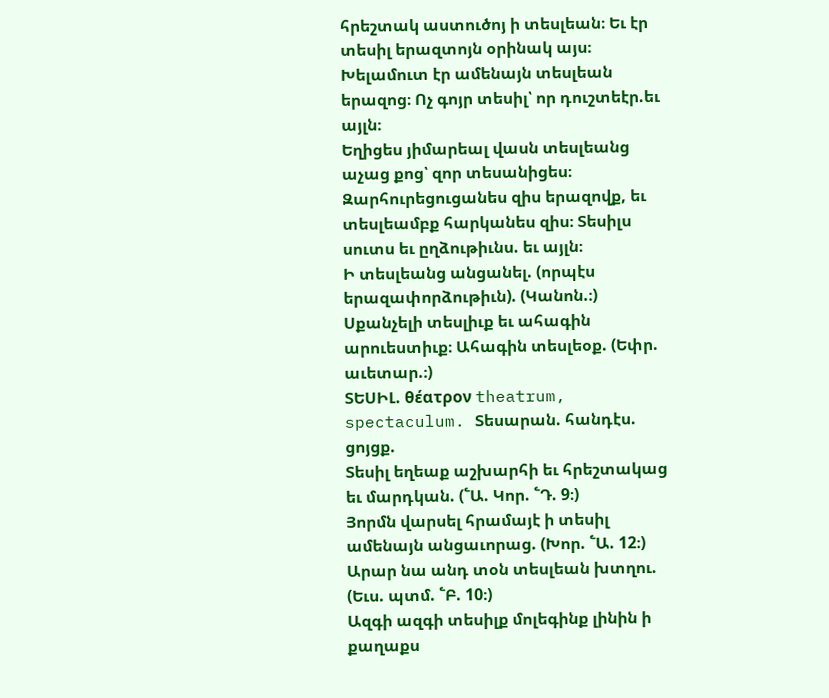հրեշտակ աստուծոյ ի տեսլեան։ Եւ էր տեսիլ երազտոյն օրինակ այս։ Խելամուտ էր ամենայն տեսլեան երազոց։ Ոչ գոյր տեսիլ՝ որ դուշտեէր.եւ այլն։
Եղիցես յիմարեալ վասն տեսլեանց աչաց քոց՝ զոր տեսանիցես։ Զարհուրեցուցանես զիս երազովք, եւ տեսլեամբք հարկանես զիս։ Տեսիլս սուտս եւ ըղձութիւնս. եւ այլն։
Ի տեսլեանց անցանել. (որպէս երազափորձութիւն). (Կանոն.։)
Սքանչելի տեսլիւք եւ ահագին արուեստիւք։ Ահագին տեսլեօք. (Եփր. աւետար.։)
ՏԵՍԻԼ. θέατρον theatrum, spectaculum. Տեսարան. հանդէս. ցոյցք.
Տեսիլ եղեաք աշխարհի եւ հրեշտակաց եւ մարդկան. (՟Ա. Կոր. ՟Դ. 9։)
Յորմն վարսել հրամայէ ի տեսիլ ամենայն անցաւորաց. (Խոր. ՟Ա. 12։)
Արար նա անդ տօն տեսլեան խտղու. (Եւս. պտմ. ՟Բ. 10։)
Ազգի ազգի տեսիլք մոլեգինք լինին ի քաղաքս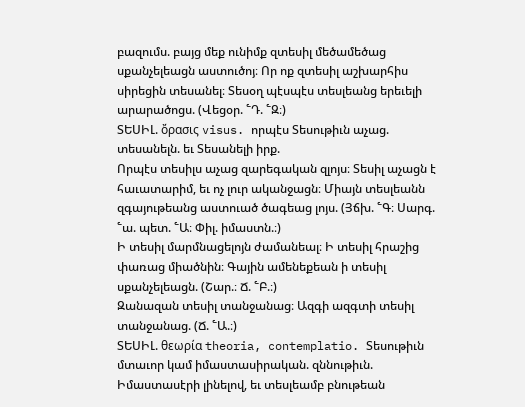բազումս. բայց մեք ունիմք զտեսիլ մեծամեծաց սքանչելեացն աստուծոյ։ Որ ոք զտեսիլ աշխարհիս սիրեցին տեսանել։ Տեսօղ պէսպէս տեսլեանց երեւելի արարածոցս. (Վեցօր. ՟Դ. ՟Զ։)
ՏԵՍԻԼ. ὄρασις visus. որպէս Տեսութիւն աչաց. տեսանելն. եւ Տեսանելի իրք.
Որպէս տեսիլս աչաց զարեգական զլոյս։ Տեսիլ աչացն է հաւատարիմ, եւ ոչ լուր ականջացն։ Միայն տեսլեանն զգայութեանց աստուած ծագեաց լոյս. (Յճխ. ՟Գ։ Սարգ. ՟ա. պետ. ՟Ա։ Փիլ. իմաստն.։)
Ի տեսիլ մարմնացելոյն ժամանեալ։ Ի տեսիլ հրաշից փառաց միածնին։ Գային ամենեքեան ի տեսիլ սքանչելեացն. (Շար.։ Ճ. ՟Բ.։)
Զանազան տեսիլ տանջանաց։ Ազգի ազգտի տեսիլ տանջանաց. (Ճ. ՟Ա.։)
ՏԵՍԻԼ. θεωρία theoria, contemplatio. Տեսութիւն մտաւոր կամ իմաստասիրական. զննութիւն.
Իմաստասէրի լինելով, եւ տեսլեամբ բնութեան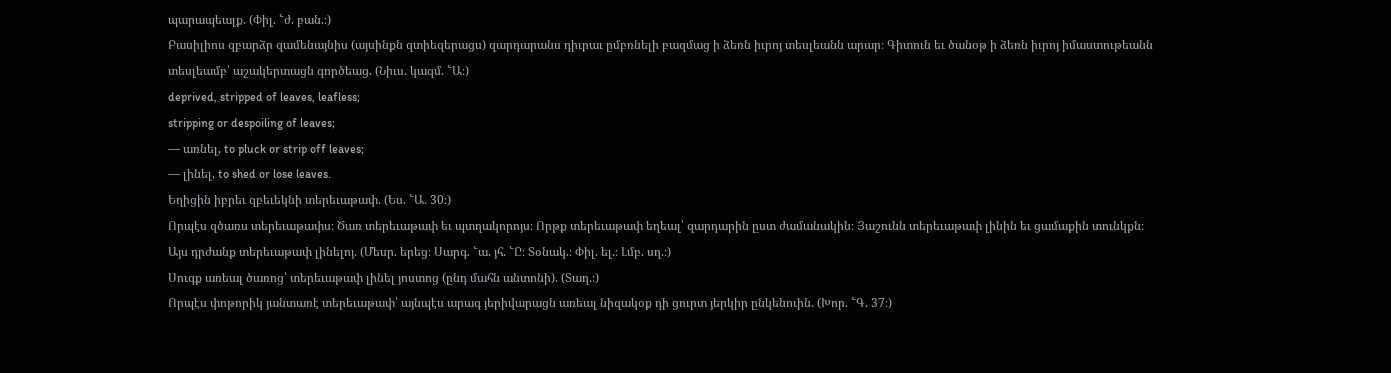պարապեալք. (Փիլ. ՟ժ. բան.։)
Բասիլիոս զբարձր զամենայնիս (այսինքն զտիեզերացս) զարդարանս դիւրաւ ըմբռնելի բազմաց ի ձեռն իւրոյ տեսլեանն արար։ Գիտուն եւ ծանօթ ի ձեռն իւրոյ իմաստութեանն տեսլեամբ՝ աշակերտացն գործեաց. (Նիւս. կազմ. ՟Ա։)
deprived, stripped of leaves, leafless;
stripping or despoiling of leaves;
— առնել, to pluck or strip off leaves;
— լինել, to shed or lose leaves.
Եղիցին իբրեւ զբեւեկնի տերեւաթափ. (Ես. ՟Ա. 30։)
Որպէս զծառս տերեւաթափս։ Ծառ տերեւաթափ եւ պտղակորոյս։ Որթք տերեւաթափ եղեալ՝ զարդարին ըստ ժամանակին։ Յաշունն տերեւաթափ լինին եւ ցամաքին տունկքն։ Այս դրժանք տերեւաթափ լինելոյ. (Մեսր. երեց։ Սարգ. ՟ա. յհ. ՟Ը։ Տօնակ.։ Փիլ. ել.։ Լմբ. սղ.։)
Սուգք առեալ ծառոց՝ տերեւաթափ լինել յոստոց (ընդ մահն անտոնի). (Տաղ.։)
Որպէս փոթորիկ յանտառէ տերեւաթափ՝ այնպէս արագ յերիվարացն առեալ նիզակօք դի ցուրտ յերկիր ընկենուին. (Խոր. ՟Գ. 37։)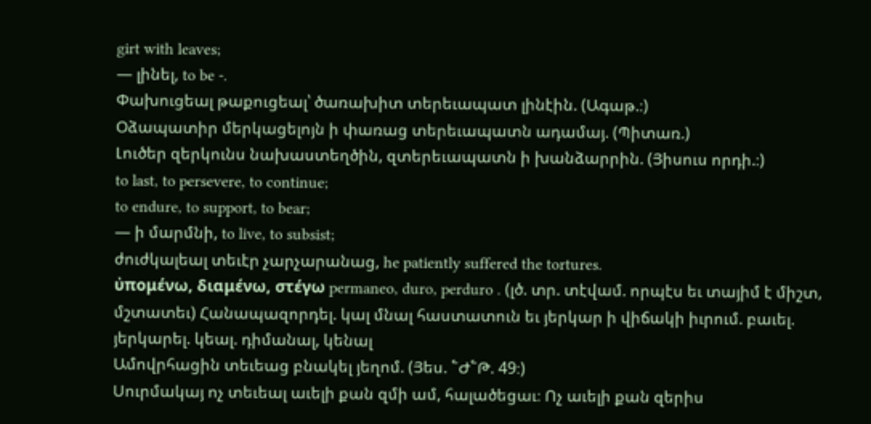girt with leaves;
— լինել, to be -.
Փախուցեալ թաքուցեալ՝ ծառախիտ տերեւապատ լինէին. (Ագաթ.։)
Օձապատիր մերկացելոյն ի փառաց տերեւապատն ադամայ. (Պիտառ.)
Լուծեր զերկունս նախաստեղծին, զտերեւապատն ի խանձարրին. (Յիսուս որդի.։)
to last, to persevere, to continue;
to endure, to support, to bear;
— ի մարմնի, to live, to subsist;
ժուժկալեալ տեւէր չարչարանաց, he patiently suffered the tortures.
ὐπομένω, διαμένω, στέγω permaneo, duro, perduro . (լծ. տր. տէվամ. որպէս եւ տայիմ է միշտ, մշտատեւ) Հանապազորդել. կալ մնալ հաստատուն եւ յերկար ի վիճակի իւրում. բաւել. յերկարել. կեալ. դիմանալ, կենալ
Ամովրհացին տեւեաց բնակել յեղոմ. (Յես. ՟Ժ՟Թ. 49։)
Սուրմակայ ոչ տեւեալ աւելի քան զմի ամ, հալածեցաւ։ Ոչ աւելի քան զերիս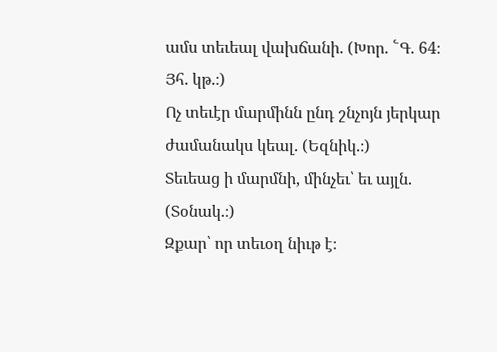ամս տեւեալ վախճանի. (Խոր. ՟Գ. 64։ Յհ. կթ.։)
Ոչ տեւէր մարմինն ընդ շնչոյն յերկար ժամանակս կեալ. (Եզնիկ.։)
Տեւեաց ի մարմնի, մինչեւ՝ եւ այլն. (Տօնակ.։)
Զքար՝ որ տեւօղ նիւթ է։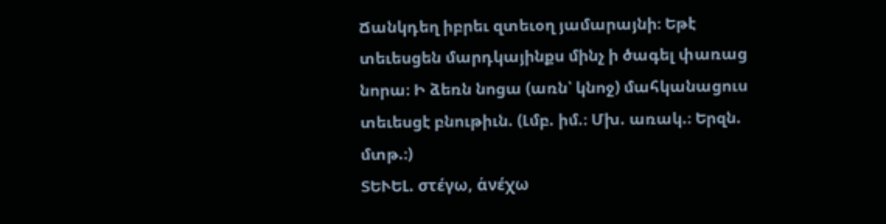Ճանկդեղ իբրեւ զտեւօղ յամարայնի։ Եթէ տեւեսցեն մարդկայինքս մինչ ի ծագել փառաց նորա։ Ի ձեռն նոցա (առն՝ կնոջ) մահկանացուս տեւեսցէ բնութիւն. (Լմբ. իմ.։ Մխ. առակ.։ Երզն. մտթ.։)
ՏԵՒԵԼ. στέγω, ἁνέχω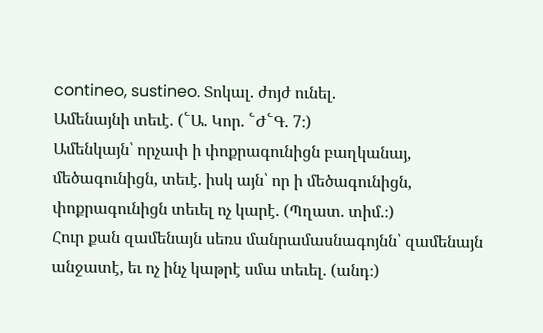contineo, sustineo. Տոկալ. ժոյժ ունել.
Ամենայնի տեւէ. (՟Ա. Կոր. ՟Ժ՟Գ. 7։)
Ամենկայն՝ որչափ ի փոքրագունիցն բաղկանայ, մեծագունիցն, տեւէ. իսկ այն՝ որ ի մեծագունիցն, փոքրագունիցն տեւել ոչ կարէ. (Պղատ. տիմ.։)
Հուր քան զամենայն սեռս մանրամասնագոյնն՝ զամենայն անջատէ, եւ ոչ ինչ կաթրէ սմա տեւել. (անդ։)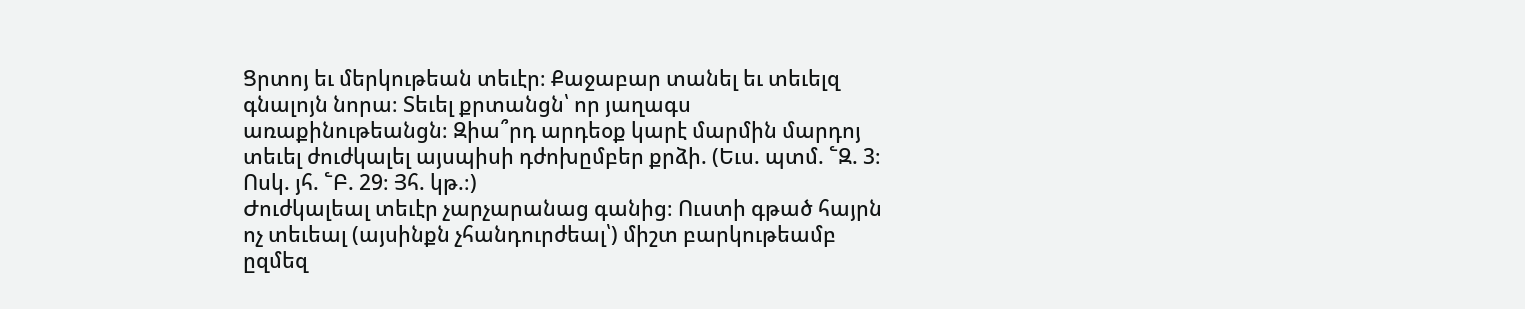Ցրտոյ եւ մերկութեան տեւէր։ Քաջաբար տանել եւ տեւելզ գնալոյն նորա։ Տեւել քրտանցն՝ որ յաղագս առաքինութեանցն։ Զիա՞րդ արդեօք կարէ մարմին մարդոյ տեւել ժուժկալել այսպիսի դժոխըմբեր քրձի. (Եւս. պտմ. ՟Զ. 3։ Ոսկ. յհ. ՟Բ. 29։ Յհ. կթ.։)
Ժուժկալեալ տեւէր չարչարանաց գանից։ Ուստի գթած հայրն ոչ տեւեալ (այսինքն չհանդուրժեալ՝) միշտ բարկութեամբ ըզմեզ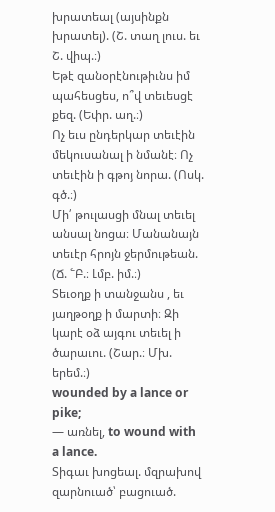խրատեալ (այսինքն խրատել). (Շ. տաղ լուս. եւ Շ. վիպ.։)
Եթէ զանօրէնութիւնս իմ պահեսցես, ո՞վ տեւեսցէ քեզ. (Եփր. աղ.։)
Ոչ եւս ընդերկար տեւէին մեկուսանալ ի նմանէ։ Ոչ տեւէին ի գթոյ նորա. (Ոսկ. գծ.։)
Մի՛ թուլասցի մնալ տեւել անսալ նոցա։ Մանանայն տեւէր հրոյն ջերմութեան. (Ճ. ՟Բ.։ Լմբ. իմ.։)
Տեւօղք ի տանջանս , եւ յաղթօղք ի մարտի։ Զի կարէ օձ այգու տեւել ի ծարաւու. (Շար.։ Մխ. երեմ.։)
wounded by a lance or pike;
— առնել, to wound with a lance.
Տիգաւ խոցեալ. մզրախով զարնուած՝ բացուած.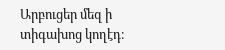Արբուցեր մեզ ի տիգախոց կողէդ։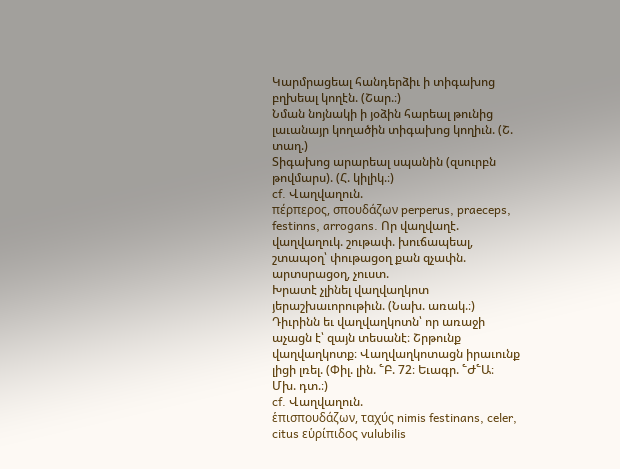Կարմրացեալ հանդերձիւ ի տիգախոց բղխեալ կողէն. (Շար.։)
Նման նոյնակի ի յօձին հարեալ թունից լաւանայր կողածին տիգախոց կողիւն. (Շ. տաղ.)
Տիգախոց արարեալ սպանին (զսուրբն թովմարս). (Հ. կիլիկ.։)
cf. Վաղվաղուն.
πέρπερος, σπουδάζων perperus, praeceps, festinns, arrogans. Որ վաղվաղէ. վաղվաղուկ. շութափ. խուճապեալ, շտապօղ՝ փութացօղ քան զչափն. արտսրացօղ, չուստ.
Խրատէ չլինել վաղվաղկոտ յերաշխաւորութիւն. (Նախ. առակ.։)
Դիւրինն եւ վաղվաղկոտն՝ որ առաջի աչացն է՝ զայն տեսանէ։ Շրթունք վաղվաղկոտք։ Վաղվաղկոտացն իրաւունք լիցի լռել. (Փիլ. լին. ՟Բ. 72։ Եւագր. ՟Ժ՟Ա։ Մխ. դտ.։)
cf. Վաղվաղուն.
ἑπισπουδάζων, ταχύς nimis festinans, celer, citus εὑρίπιδος vulubilis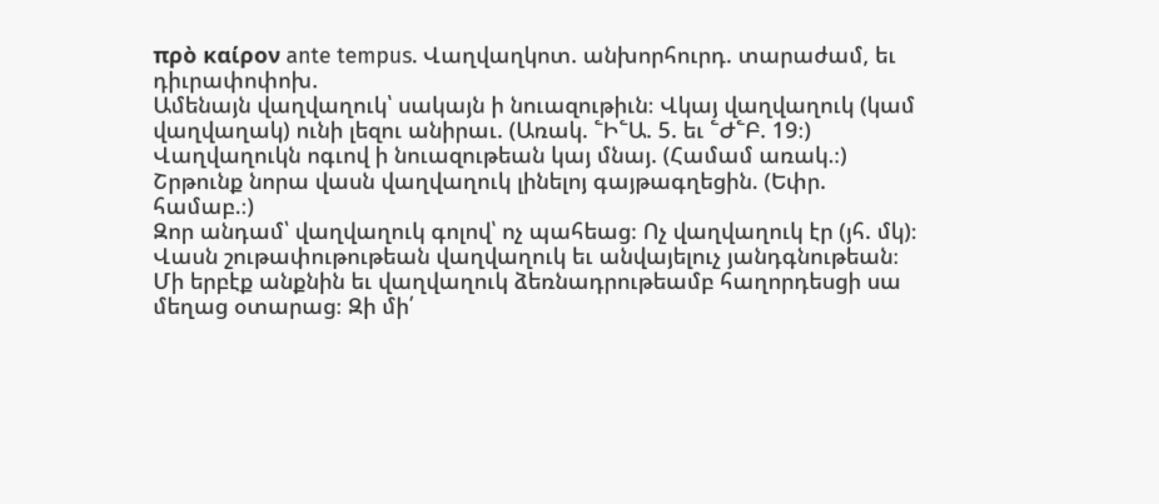πρὸ καίρον ante tempus. Վաղվաղկոտ. անխորհուրդ. տարաժամ, եւ դիւրափոփոխ.
Ամենայն վաղվաղուկ՝ սակայն ի նուազութիւն։ Վկայ վաղվաղուկ (կամ վաղվաղակ) ունի լեզու անիրաւ. (Առակ. ՟Ի՟Ա. 5. եւ ՟Ժ՟Բ. 19։)
Վաղվաղուկն ոգւով ի նուազութեան կայ մնայ. (Համամ առակ.։)
Շրթունք նորա վասն վաղվաղուկ լինելոյ գայթագղեցին. (Եփր. համաբ.։)
Զոր անդամ՝ վաղվաղուկ գոլով՝ ոչ պահեաց։ Ոչ վաղվաղուկ էր (յհ. մկ)։ Վասն շութափութութեան վաղվաղուկ եւ անվայելուչ յանդգնութեան։ Մի երբէք անքնին եւ վաղվաղուկ ձեռնադրութեամբ հաղորդեսցի սա մեղաց օտարաց։ Զի մի՛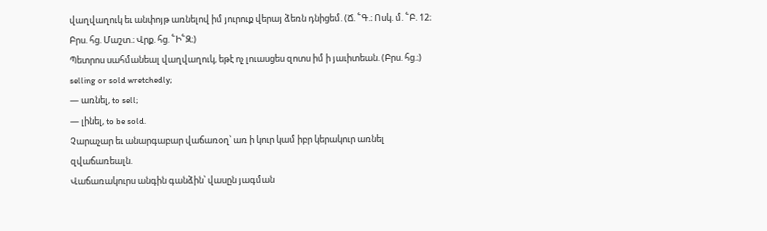վաղվաղուկ եւ անփոյթ առնելով իմ յուրուք վերայ ձեռն դնիցեմ. (Ճ. ՟Գ.։ Ոսկ. մ. ՟Բ. 12։ Բրս. հց. Մաշտ.։ Վրք. հց. ՟Ի՟Զ։)
Պետրոս սահմանեալ վաղվաղուկ, եթէ ոչ լուասցես զոտս իմ ի յաւիտեան. (Բրս. հց.։)
selling or sold wretchedly;
— առնել, to sell;
— լինել, to be sold.
Չարաչար եւ անարգաբար վաճառօղ՝ առ ի կուր կամ իբր կերակուր առնել զվաճառեալն.
Վաճառակուրս անգին գանձին՝ վասըն յագման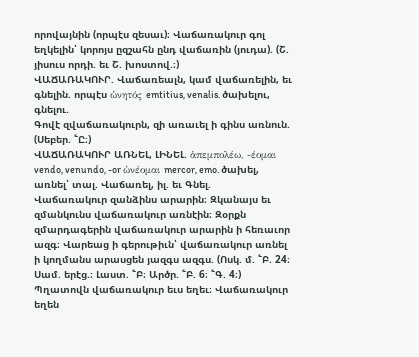որովայնին (որպէս զեսաւ)։ Վաճառակուր գոլ եղկելին՝ կորոյս ըզշահն ընդ վաճառին (յուդա). (Շ. յիսուս որդի. եւ Շ. խոստով.։)
ՎԱՃԱՌԱԿՈՒՐ. Վաճառեալն, կամ վաճառելին, եւ գնելին. որպէս ὡνητός emtitius, venalis. ծախելու, գնելու.
Գովէ զվաճառակուրն, զի առաւել ի գինս առնուն. (Սեբեր. ՟Ը։)
ՎԱՃԱՌԱԿՈՒՐ ԱՌՆԵԼ, ԼԻՆԵԼ. ἁπεμπολέω, -έομαι vendo, venundo, -or ὡνέομαι mercor, emo. ծախել, առնել՝ տալ. Վաճառել, իլ. եւ Գնել.
Վաճառակուր զանձինս արարին։ Զկանայս եւ զմանկունս վաճառակուր առնէին։ Զօրքն զմարդագերին վաճառակուր արարին ի հեռաւոր ազգ։ Վարեաց ի գերութիւն՝ վաճառակուր առնել ի կողմանս արասցեն յազգս ազգս. (Ոսկ. մ. ՟Բ. 24։ Սամ. երէց.։ Լաստ. ՟Բ։ Արծր. ՟Բ. 6։ ՟Գ. 4։)
Պղատովն վաճառակուր եւս եղեւ։ Վաճառակուր եղեն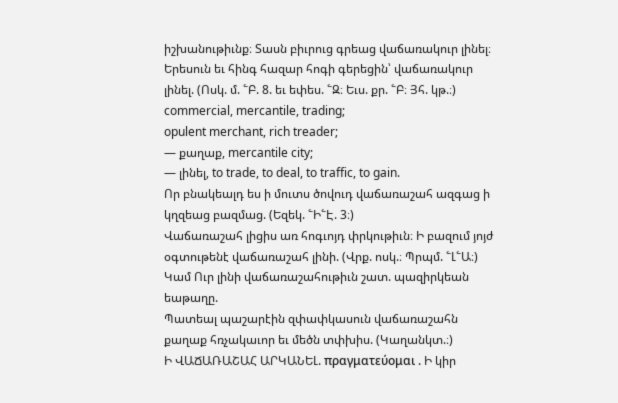իշխանութիւնք։ Տասն բիւրուց գրեաց վաճառակուր լինել։ Երեսուն եւ հինգ հազար հոգի գերեցին՝ վաճառակուր լինել. (Ոսկ. մ. ՟Բ. 8. եւ եփես. ՟Զ։ Եւս. քր. ՟Բ։ Յհ. կթ.։)
commercial, mercantile, trading;
opulent merchant, rich treader;
— քաղաք, mercantile city;
— լինել, to trade, to deal, to traffic, to gain.
Որ բնակեալդ ես ի մուտս ծովուդ վաճառաշահ ազգաց ի կղզեաց բազմաց. (Եզեկ. ՟Ի՟Է. 3։)
Վաճառաշահ լիցիս առ հոգւոյդ փրկութիւն։ Ի բազում յոյժ օգտութենէ վաճառաշահ լինի. (Վրք. ոսկ.։ Պրպմ. ՟Լ՟Ա։)
Կամ Ուր լինի վաճառաշահութիւն շատ. պազիրկեան եաթաղը.
Պատեալ պաշարէին զփափկասուն վաճառաշահն քաղաք հռչակաւոր եւ մեծն տփխիս. (Կաղանկտ.։)
Ի ՎԱՃԱՌԱՇԱՀ ԱՐԿԱՆԵԼ. πραγματεύομαι . Ի կիր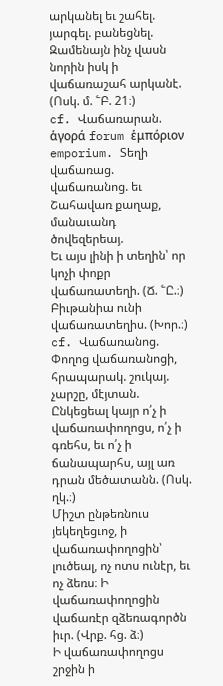արկանել եւ շահել. յարգել. բանեցնել.
Զամենայն ինչ վասն նորին իսկ ի վաճառաշահ արկանէ. (Ոսկ. մ. ՟Բ. 21։)
cf. Վաճառարան.
ἁγορά forum ἑμπόριον emporium. Տեղի վաճառաց. վաճառանոց. եւ Շահավառ քաղաք, մանաւանդ ծովեզերեայ.
Եւ այս լինի ի տեղին՝ որ կոչի փոքր վաճառատեղի. (Ճ. ՟Ը.։)
Բիւթանիա ունի վաճառատեղիս. (Խոր.։)
cf. Վաճառանոց.
Փողոց վաճառանոցի, հրապարակ. շուկայ. չարշը, մէյտան.
Ընկեցեալ կայր ո՛չ ի վաճառափողոցս, ո՛չ ի գռեհս, եւ ո՛չ ի ճանապարհս, այլ առ դրան մեծատանն. (Ոսկ. ղկ.։)
Միշտ ընթեռնուս յեկեղեցւոջ, ի վաճառափողոցին՝ լուծեալ, ոչ ոտս ունէր, եւ ոչ ձեռս։ Ի վաճառափողոցին վաճառէր զձեռագործն իւր. (Վրք. հց. ձ։)
Ի վաճառափողոցս շրջին ի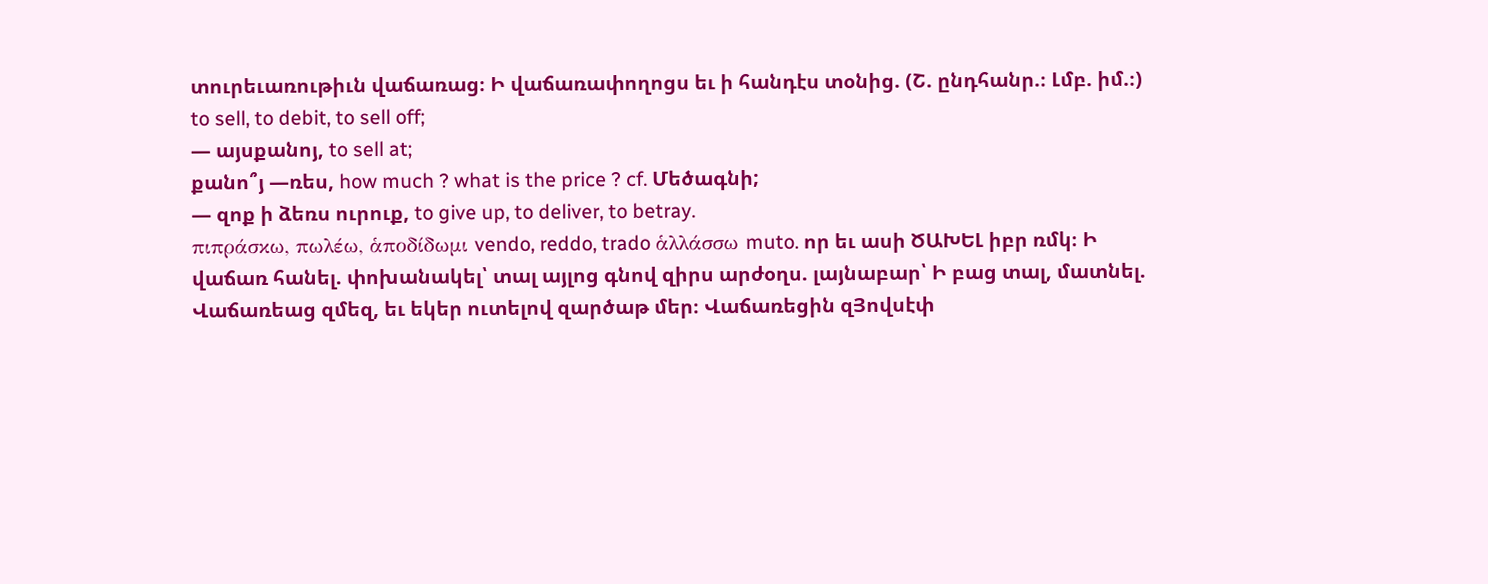տուրեւառութիւն վաճառաց։ Ի վաճառափողոցս եւ ի հանդէս տօնից. (Շ. ընդհանր.։ Լմբ. իմ.։)
to sell, to debit, to sell off;
— այսքանոյ, to sell at;
քանո՞յ —ռես, how much ? what is the price ? cf. Մեծագնի;
— զոք ի ձեռս ուրուք, to give up, to deliver, to betray.
πιπράσκω, πωλέω, ἁποδίδωμι vendo, reddo, trado ἁλλάσσω muto. որ եւ ասի ԾԱԽԵԼ իբր ռմկ։ Ի վաճառ հանել. փոխանակել՝ տալ այլոց գնով զիրս արժօղս. լայնաբար՝ Ի բաց տալ, մատնել.
Վաճառեաց զմեզ, եւ եկեր ուտելով զարծաթ մեր։ Վաճառեցին զՅովսէփ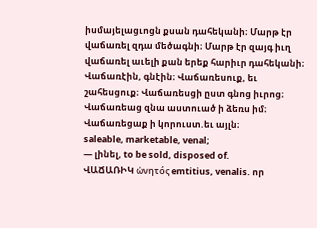իսմայելացւոցն քսան դահեկանի։ Մարթ էր վաճառել զդա մեծագնի։ Մարթ էր զայգ իւղ վաճառել աւելի քան երեք հարիւր դահեկանի։ Վաճառէին, գնէին։ Վաճառեսուք, եւ շահեսցուք։ Վաճառեսցի ըստ գնոց իւրոց։ Վաճառեաց զնա աստուած ի ձեռս իմ։ Վաճառեցաք ի կորուստ.եւ այլն։
saleable, marketable, venal;
— լինել, to be sold, disposed of.
ՎԱՃԱՌԻԿ ὡνητός emtitius, venalis. որ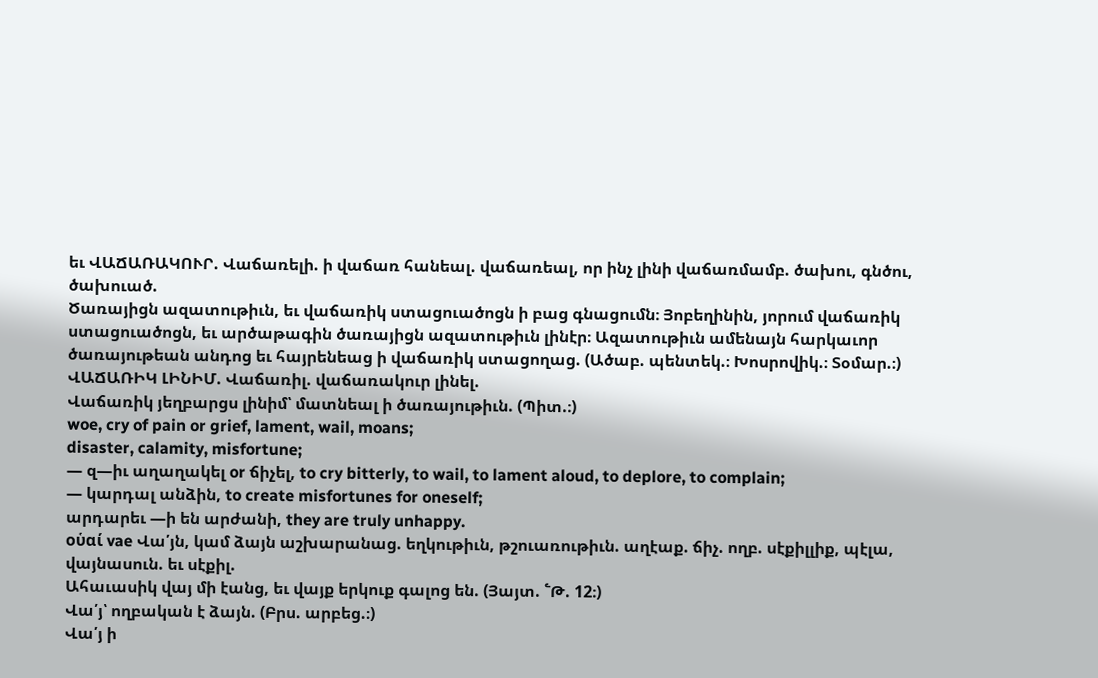եւ ՎԱՃԱՌԱԿՈՒՐ. Վաճառելի. ի վաճառ հանեալ. վաճառեալ, որ ինչ լինի վաճառմամբ. ծախու, գնծու, ծախուած.
Ծառայիցն ազատութիւն, եւ վաճառիկ ստացուածոցն ի բաց գնացումն։ Յոբեղինին, յորում վաճառիկ ստացուածոցն, եւ արծաթագին ծառայիցն ազատութիւն լինէր։ Ազատութիւն ամենայն հարկաւոր ծառայութեան անդոց եւ հայրենեաց ի վաճառիկ ստացողաց. (Ածաբ. պենտեկ.։ Խոսրովիկ.։ Տօմար.։)
ՎԱՃԱՌԻԿ ԼԻՆԻՄ. Վաճառիլ. վաճառակուր լինել.
Վաճառիկ յեղբարցս լինիմ՝ մատնեալ ի ծառայութիւն. (Պիտ.։)
woe, cry of pain or grief, lament, wail, moans;
disaster, calamity, misfortune;
— զ—իւ աղաղակել or ճիչել, to cry bitterly, to wail, to lament aloud, to deplore, to complain;
— կարդալ անձին, to create misfortunes for oneself;
արդարեւ —ի են արժանի, they are truly unhappy.
οὑαί vae Վա՛յն, կամ ձայն աշխարանաց. եղկութիւն, թշուառութիւն. աղէաք. ճիչ. ողբ. սէքիլլիք, պէլա, վայնասուն. եւ սէքիլ.
Ահաւասիկ վայ մի էանց, եւ վայք երկուք գալոց են. (Յայտ. ՟Թ. 12։)
Վա՛յ՝ ողբական է ձայն. (Բրս. արբեց.։)
Վա՛յ ի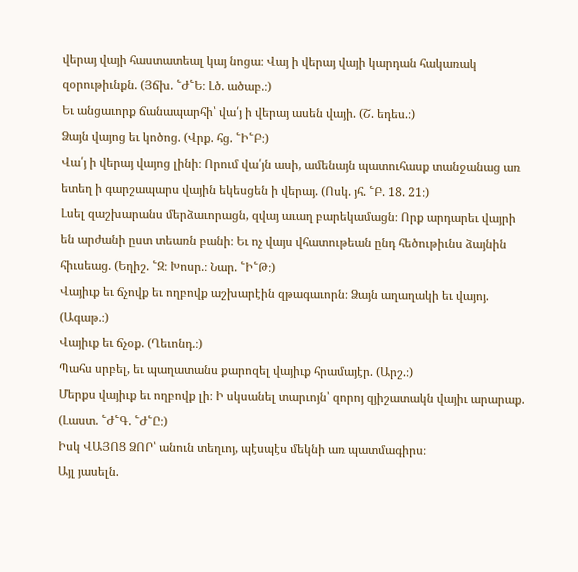վերայ վայի հաստատեալ կայ նոցա։ Վայ ի վերայ վայի կարդան հակառակ զօրութիւնքն. (Յճխ. ՟Ժ՟Ե։ Լծ. ածաբ.։)
Եւ անցաւորք ճանապարհի՝ վա՛յ ի վերայ ասեն վայի. (Շ. եդես.։)
Ձայն վայոց եւ կոծոց. (Վրք. հց. ՟Ի՟Բ։)
Վա՛յ ի վերայ վայոց լինի։ Որում վա՛յն ասի, ամենայն պատուհասք տանջանաց առ ետեղ ի գարշապարս վային եկեսցեն ի վերայ. (Ոսկ. յհ. ՟Բ. 18. 21։)
Լսել զաշխարանս մերձաւորացն, զվայ աւաղ բարեկամացն։ Որք արդարեւ վայրի են արժանի ըստ տեառն բանի։ Եւ ոչ վայս վհատութեան ընդ հեծութիւնս ձայնին հիւսեաց. (Եղիշ. ՟Զ։ Խոսր.։ Նար. ՟Ի՟Թ։)
Վայիւք եւ ճչովք եւ ողբովք աշխարէին զթագաւորն։ Ձայն աղաղակի եւ վայոյ. (Ագաթ.։)
Վայիւք եւ ճչօք. (Ղեւոնդ.։)
Պահս սրբել, եւ պաղատանս քարոզել վայիւք հրամայէր. (Արշ.։)
Մերքս վայիւք եւ ողբովք լի։ Ի սկսանել տարւոյն՝ զորոյ զյիշատակն վայիւ արարաք. (Լաստ. ՟Ժ՟Գ. ՟Ժ՟Ը։)
Իսկ ՎԱՅՈՑ ՁՈՐ՝ անուն տեղւոյ, պէսպէս մեկնի առ պատմագիրս։
Այլ յասելն.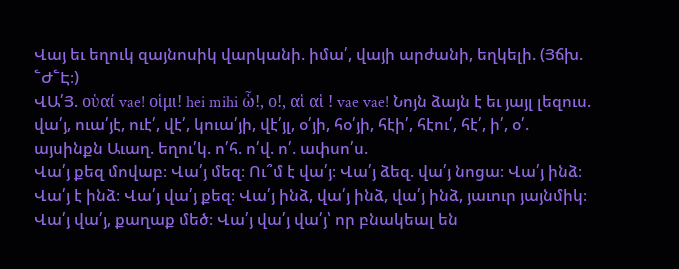Վայ եւ եղուկ զայնոսիկ վարկանի. իմա՛, վայի արժանի, եղկելի. (Յճխ. ՟Ժ՟Է։)
ՎԱ՛Յ. οὑαί vae! οἱμι! hei mihi ὧ!, ο!, αἱ αἱ ! vae vae! Նոյն ձայն է եւ յայլ լեզուս. վա՛յ, ուա՛յէ, ուէ՛, վէ՛, կուա՛յի, վէ՛յլ, օ՛յի, հօ՛յի, հէի՛, հէու՛, հէ՛, ի՛, օ՛. այսինքն Աւաղ. եղու՛կ. ո՛հ. ո՛վ. ո՛. ափսո՛ս.
Վա՛յ քեզ մովաբ։ Վա՛յ մեզ։ Ու՞մ է վա՛յ։ Վա՛յ ձեզ. վա՛յ նոցա։ Վա՛յ ինձ։ Վա՛յ է ինձ։ Վա՛յ վա՛յ քեզ։ Վա՛յ ինձ, վա՛յ ինձ, վա՛յ ինձ, յաւուր յայնմիկ։ Վա՛յ վա՛յ, քաղաք մեծ։ Վա՛յ վա՛յ վա՛յ՝ որ բնակեալ են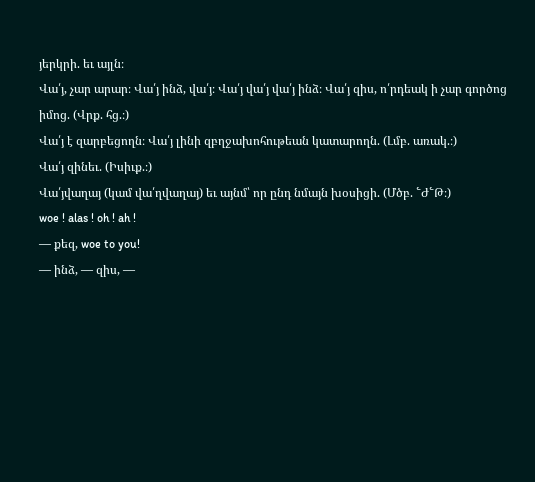յերկրի. եւ այլն։
Վա՛յ, չար արար։ Վա՛յ ինձ, վա՛յ։ Վա՛յ վա՛յ վա՛յ ինձ։ Վա՛յ զիս, ո՛րդեակ ի չար գործոց իմոց. (Վրք. հց.։)
Վա՛յ է զարբեցողն։ Վա՛յ լինի զբղջախոհութեան կատարողն. (Լմբ. առակ.։)
Վա՛յ զինեւ. (Իսիւք.։)
Վա՛յվաղայ (կամ վա՛ղվաղայ) եւ այնմ՝ որ ընդ նմայն խօսիցի. (Մծբ. ՟Ժ՟Թ։)
woe ! alas ! oh ! ah !
— քեզ, woe to you!
— ինձ, — զիս, —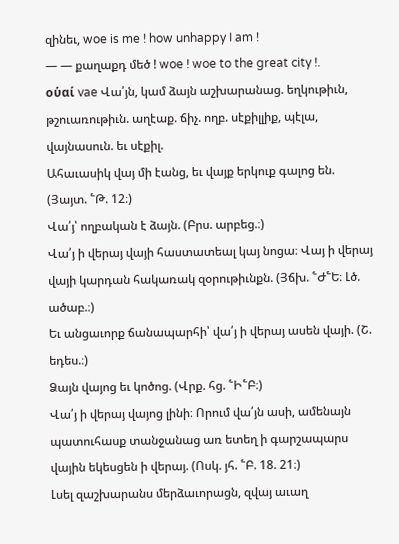զինեւ, woe is me ! how unhappy I am !
— — քաղաքդ մեծ ! woe ! woe to the great city !.
οὑαί vae Վա՛յն, կամ ձայն աշխարանաց. եղկութիւն, թշուառութիւն. աղէաք. ճիչ. ողբ. սէքիլլիք, պէլա, վայնասուն. եւ սէքիլ.
Ահաւասիկ վայ մի էանց, եւ վայք երկուք գալոց են. (Յայտ. ՟Թ. 12։)
Վա՛յ՝ ողբական է ձայն. (Բրս. արբեց.։)
Վա՛յ ի վերայ վայի հաստատեալ կայ նոցա։ Վայ ի վերայ վայի կարդան հակառակ զօրութիւնքն. (Յճխ. ՟Ժ՟Ե։ Լծ. ածաբ.։)
Եւ անցաւորք ճանապարհի՝ վա՛յ ի վերայ ասեն վայի. (Շ. եդես.։)
Ձայն վայոց եւ կոծոց. (Վրք. հց. ՟Ի՟Բ։)
Վա՛յ ի վերայ վայոց լինի։ Որում վա՛յն ասի, ամենայն պատուհասք տանջանաց առ ետեղ ի գարշապարս վային եկեսցեն ի վերայ. (Ոսկ. յհ. ՟Բ. 18. 21։)
Լսել զաշխարանս մերձաւորացն, զվայ աւաղ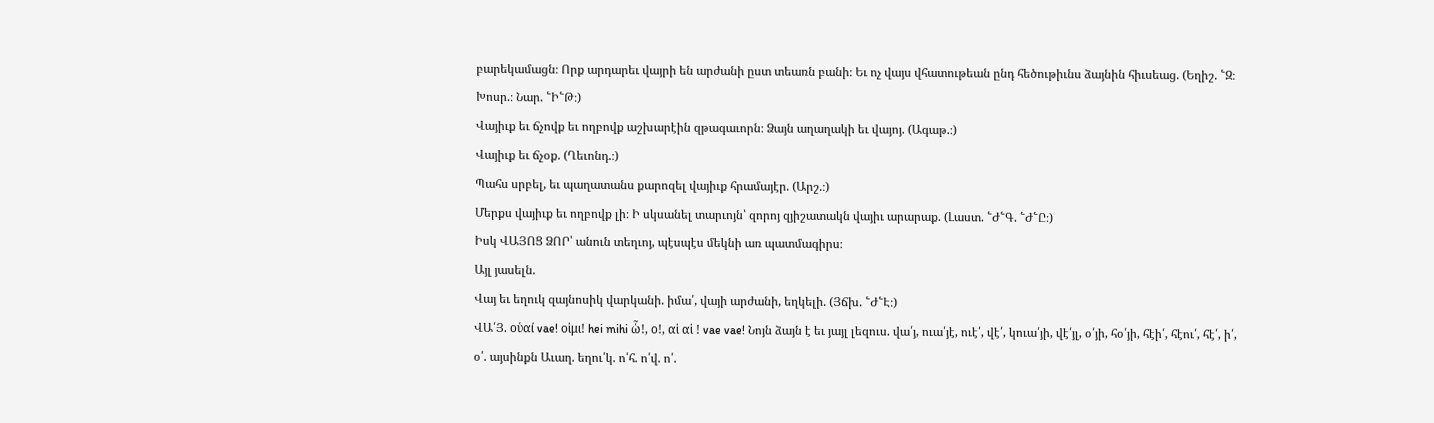բարեկամացն։ Որք արդարեւ վայրի են արժանի ըստ տեառն բանի։ Եւ ոչ վայս վհատութեան ընդ հեծութիւնս ձայնին հիւսեաց. (Եղիշ. ՟Զ։ Խոսր.։ Նար. ՟Ի՟Թ։)
Վայիւք եւ ճչովք եւ ողբովք աշխարէին զթագաւորն։ Ձայն աղաղակի եւ վայոյ. (Ագաթ.։)
Վայիւք եւ ճչօք. (Ղեւոնդ.։)
Պահս սրբել, եւ պաղատանս քարոզել վայիւք հրամայէր. (Արշ.։)
Մերքս վայիւք եւ ողբովք լի։ Ի սկսանել տարւոյն՝ զորոյ զյիշատակն վայիւ արարաք. (Լաստ. ՟Ժ՟Գ. ՟Ժ՟Ը։)
Իսկ ՎԱՅՈՑ ՁՈՐ՝ անուն տեղւոյ, պէսպէս մեկնի առ պատմագիրս։
Այլ յասելն.
Վայ եւ եղուկ զայնոսիկ վարկանի. իմա՛, վայի արժանի, եղկելի. (Յճխ. ՟Ժ՟Է։)
ՎԱ՛Յ. οὑαί vae! οἱμι! hei mihi ὧ!, ο!, αἱ αἱ ! vae vae! Նոյն ձայն է եւ յայլ լեզուս. վա՛յ, ուա՛յէ, ուէ՛, վէ՛, կուա՛յի, վէ՛յլ, օ՛յի, հօ՛յի, հէի՛, հէու՛, հէ՛, ի՛, օ՛. այսինքն Աւաղ. եղու՛կ. ո՛հ. ո՛վ. ո՛.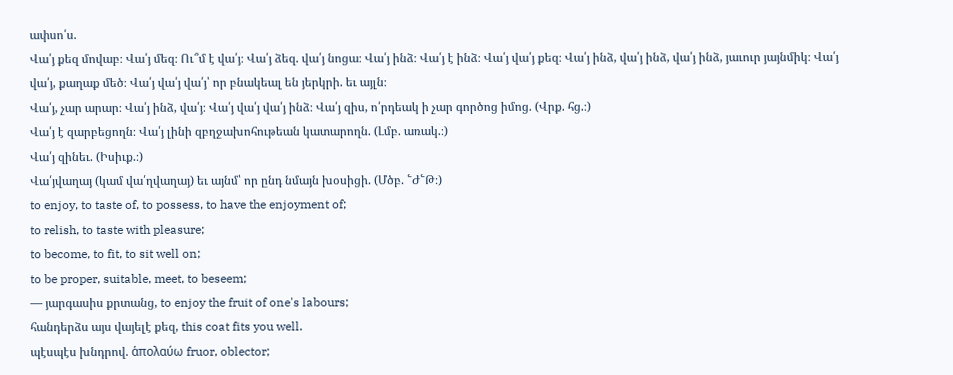ափսո՛ս.
Վա՛յ քեզ մովաբ։ Վա՛յ մեզ։ Ու՞մ է վա՛յ։ Վա՛յ ձեզ. վա՛յ նոցա։ Վա՛յ ինձ։ Վա՛յ է ինձ։ Վա՛յ վա՛յ քեզ։ Վա՛յ ինձ, վա՛յ ինձ, վա՛յ ինձ, յաւուր յայնմիկ։ Վա՛յ վա՛յ, քաղաք մեծ։ Վա՛յ վա՛յ վա՛յ՝ որ բնակեալ են յերկրի. եւ այլն։
Վա՛յ, չար արար։ Վա՛յ ինձ, վա՛յ։ Վա՛յ վա՛յ վա՛յ ինձ։ Վա՛յ զիս, ո՛րդեակ ի չար գործոց իմոց. (Վրք. հց.։)
Վա՛յ է զարբեցողն։ Վա՛յ լինի զբղջախոհութեան կատարողն. (Լմբ. առակ.։)
Վա՛յ զինեւ. (Իսիւք.։)
Վա՛յվաղայ (կամ վա՛ղվաղայ) եւ այնմ՝ որ ընդ նմայն խօսիցի. (Մծբ. ՟Ժ՟Թ։)
to enjoy, to taste of, to possess, to have the enjoyment of;
to relish, to taste with pleasure;
to become, to fit, to sit well on;
to be proper, suitable, meet, to beseem;
— յարգասիս քրտանց, to enjoy the fruit of one's labours;
հանդերձս այս վայելէ քեզ, this coat fits you well.
պէսպէս խնդրով. ἁπολαύω fruor, oblector;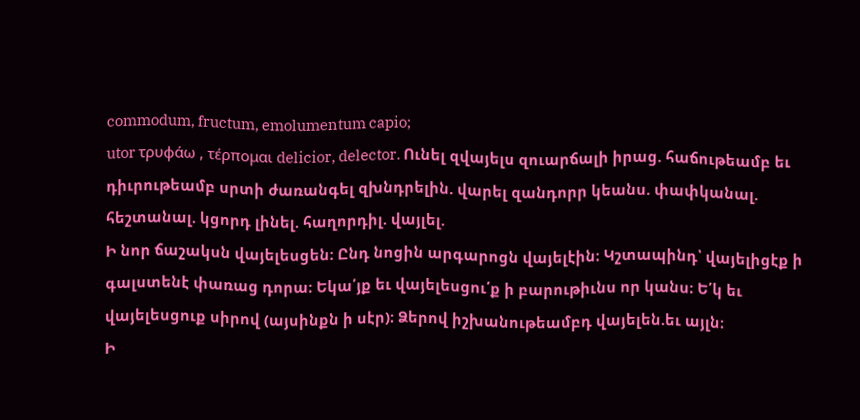commodum, fructum, emolumentum capio;
utor τρυφάω , τέρπομαι delicior, delector. Ունել զվայելս զուարճալի իրաց. հաճութեամբ եւ դիւրութեամբ սրտի ժառանգել զխնդրելին. վարել զանդորր կեանս. փափկանալ. հեշտանալ. կցորդ լինել. հաղորդիլ. վայլել.
Ի նոր ճաշակսն վայելեսցեն։ Ընդ նոցին արգարոցն վայելէին։ Կշտապինդ՝ վայելիցէք ի գալստենէ փառաց դորա։ Եկա՛յք եւ վայելեսցու՛ք ի բարութիւնս որ կանս։ Ե՛կ եւ վայելեսցուք սիրով (այսինքն ի սէր)։ Ձերով իշխանութեամբդ վայելեն.եւ այլն։
Ի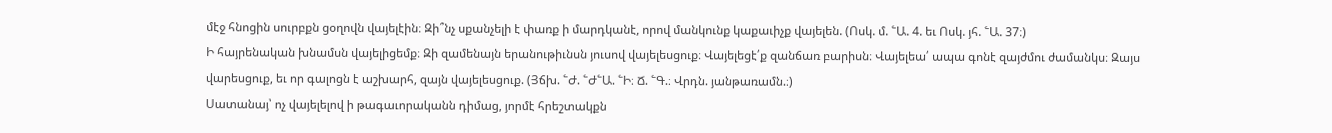մէջ հնոցին սուրբքն ցօղովն վայելէին։ Զի՞նչ սքանչելի է փառք ի մարդկանէ, որով մանկունք կաքաւիչք վայելեն. (Ոսկ. մ. ՟Ա. 4. եւ Ոսկ. յհ. ՟Ա. 37։)
Ի հայրենական խնամսն վայելիցեմք։ Զի զամենայն երանութիւնսն յուսով վայելեսցուք։ Վայելեցէ՛ք զանճառ բարիսն։ Վայելեա՛ ապա գոնէ զայժմու ժամանկս։ Զայս վարեսցուք, եւ որ գալոցն է աշխարհ, զայն վայելեսցուք. (Յճխ. ՟Ժ. ՟Ժ՟Ա. ՟Ի։ Ճ. ՟Գ.։ Վրդն. յանթառամն.։)
Սատանայ՝ ոչ վայելելով ի թագաւորականն դիմաց, յորմէ հրեշտակքն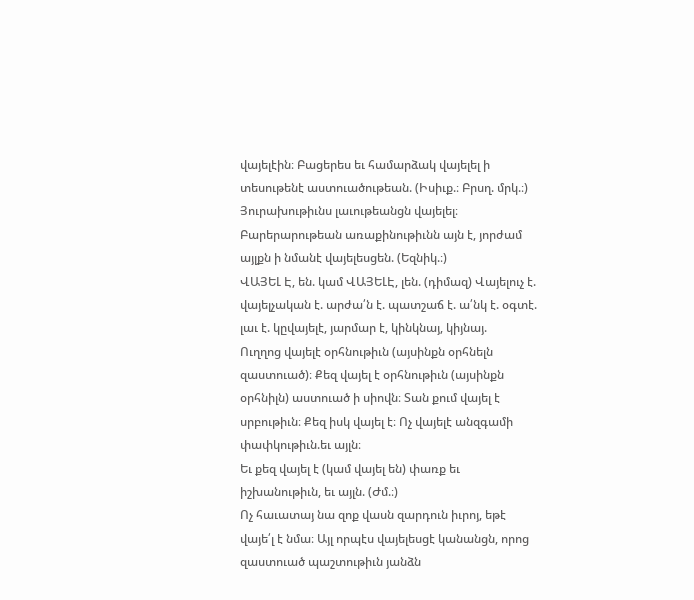վայելէին։ Բացերես եւ համարձակ վայելել ի տեսութենէ աստուածութեան. (Իսիւք.։ Բրսղ. մրկ.։)
Յուրախութիւնս լաւութեանցն վայելել։ Բարերարութեան առաքինութիւնն այն է, յորժամ այլքն ի նմանէ վայելեսցեն. (Եզնիկ.։)
ՎԱՅԵԼ Է, են. կամ ՎԱՅԵԼԷ, լեն. (դիմազ) Վայելուչ է. վայելչական է. արժա՛ն է. պատշաճ է. ա՛նկ է. օգտէ. լաւ է. կըվայելէ, յարմար է, կինկնայ, կիյնայ.
Ուղղոց վայելէ օրհնութիւն (այսինքն օրհնելն զաստուած)։ Քեզ վայել է օրհնութիւն (այսինքն օրհնիլն) աստուած ի սիովն։ Տան քում վայել է սրբութիւն։ Քեզ իսկ վայել է։ Ոչ վայելէ անզգամի փափկութիւն.եւ այլն։
Եւ քեզ վայել է (կամ վայել են) փառք եւ իշխանութիւն, եւ այլն. (Ժմ.։)
Ոչ հաւատայ նա զոք վասն զարդուն իւրոյ, եթէ վայե՛լ է նմա։ Այլ որպէս վայելեսցէ կանանցն, որոց զաստուած պաշտութիւն յանձն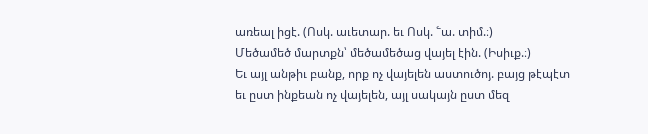առեալ իցէ. (Ոսկ. աւետար. եւ Ոսկ. ՟ա. տիմ.։)
Մեծամեծ մարտքն՝ մեծամեծաց վայել էին. (Իսիւք.։)
Եւ այլ անթիւ բանք, որք ոչ վայելեն աստուծոյ. բայց թէպէտ եւ ըստ ինքեան ոչ վայելեն, այլ սակայն ըստ մեզ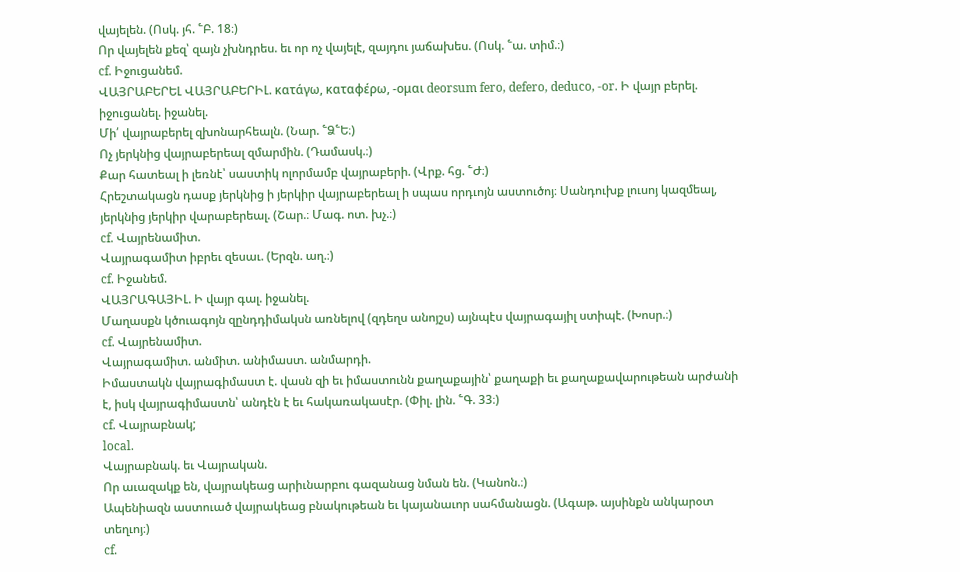վայելեն. (Ոսկ. յհ. ՟Բ. 18։)
Որ վայելեն քեզ՝ զայն չխնդրես. եւ որ ոչ վայելէ, զայդու յաճախես. (Ոսկ. ՟ա. տիմ.։)
cf. Իջուցանեմ.
ՎԱՅՐԱԲԵՐԵԼ ՎԱՅՐԱԲԵՐԻԼ. κατάγω, καταφέρω, -ομαι deorsum fero, defero, deduco, -or. Ի վայր բերել. իջուցանել. իջանել.
Մի՛ վայրաբերել զխոնարհեալն. (Նար. ՟Ձ՟Ե։)
Ոչ յերկնից վայրաբերեալ զմարմին. (Դամասկ.։)
Քար հատեալ ի լեռնէ՝ սաստիկ ոլորմամբ վայրաբերի. (Վրք. հց. ՟Ժ։)
Հրեշտակացն դասք յերկնից ի յերկիր վայրաբերեալ ի սպաս որդւոյն աստուծոյ։ Սանդուխք լուսոյ կազմեալ, յերկնից յերկիր վարաբերեալ. (Շար.։ Մագ. ոտ. խչ.։)
cf. Վայրենամիտ.
Վայրագամիտ իբրեւ զեսաւ. (Երզն. աղ.։)
cf. Իջանեմ.
ՎԱՅՐԱԳԱՅԻԼ. Ի վայր գալ. իջանել.
Մաղասքն կծուագոյն զընդդիմակսն առնելով (զդեղս անոյշս) այնպէս վայրագայիլ ստիպէ. (Խոսր.։)
cf. Վայրենամիտ.
Վայրագամիտ. անմիտ. անիմաստ. անմարդի.
Իմաստակն վայրագիմաստ է. վասն զի եւ իմաստունն քաղաքային՝ քաղաքի եւ քաղաքավարութեան արժանի է, իսկ վայրագիմաստն՝ անդէն է եւ հակառակասէր. (Փիլ. լին. ՟Գ. 33։)
cf. Վայրաբնակ;
local.
Վայրաբնակ. եւ Վայրական.
Որ աւազակք են, վայրակեաց արիւնարբու գազանաց նման են. (Կանոն.։)
Ապենիազն աստուած վայրակեաց բնակութեան եւ կայանաւոր սահմանացն. (Ագաթ. այսինքն անկարօտ տեղւոյ։)
cf.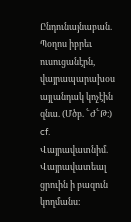Ընդունայնաբան.
Պօղոս իբրեւ ուսուցանէրն, վայրապարախօս այլանդակ կոչէին զնա. (Մծբ. ՟Ժ՟Թ։)
cf. Վայրավատնիմ.
Վայրավատեալ ցրուին ի բազուն կողմանս։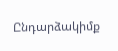Ընդարձակիմք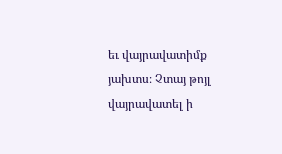եւ վայրավատիմք յախտս։ Չտայ թոյլ վայրավատել ի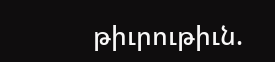թիւրութիւն.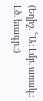(Եղիշ. ՟Ա։ Լմբ. առակ.։ Լծ. եւագր.։)